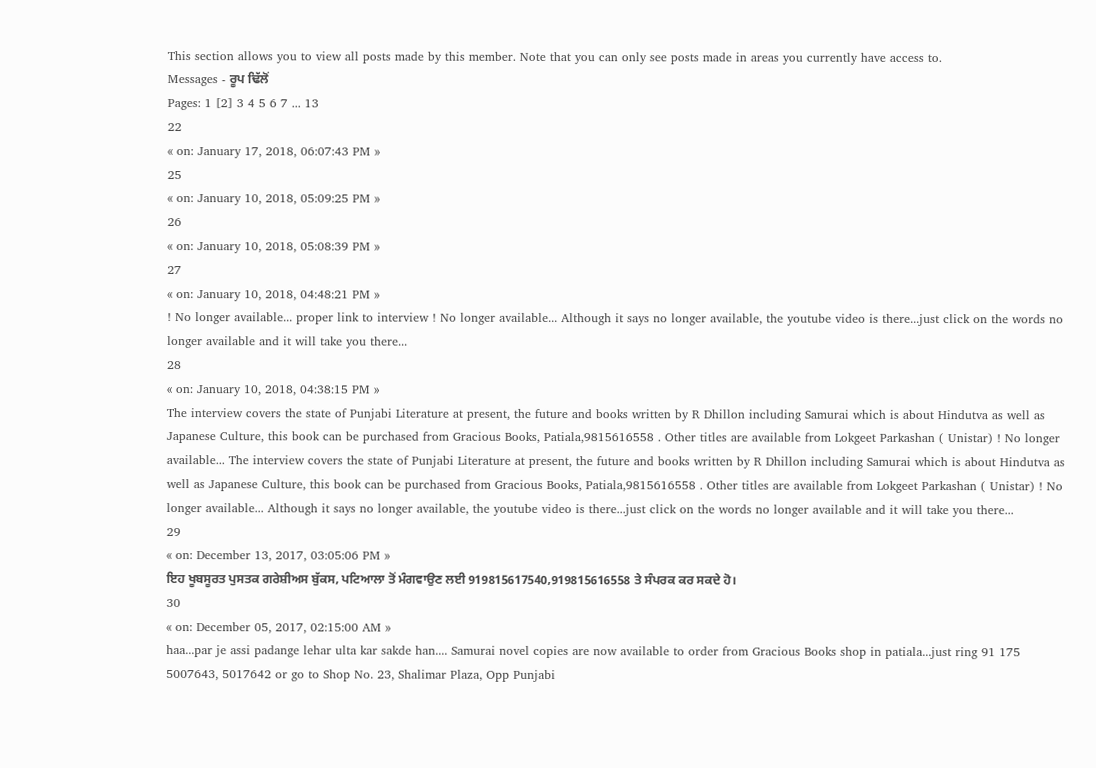This section allows you to view all posts made by this member. Note that you can only see posts made in areas you currently have access to.
Messages - ਰੂਪ ਢਿੱਲੋਂ
Pages: 1 [2] 3 4 5 6 7 ... 13
22
« on: January 17, 2018, 06:07:43 PM »
25
« on: January 10, 2018, 05:09:25 PM »
26
« on: January 10, 2018, 05:08:39 PM »
27
« on: January 10, 2018, 04:48:21 PM »
! No longer available... proper link to interview ! No longer available... Although it says no longer available, the youtube video is there...just click on the words no longer available and it will take you there...
28
« on: January 10, 2018, 04:38:15 PM »
The interview covers the state of Punjabi Literature at present, the future and books written by R Dhillon including Samurai which is about Hindutva as well as Japanese Culture, this book can be purchased from Gracious Books, Patiala,9815616558 . Other titles are available from Lokgeet Parkashan ( Unistar) ! No longer available... The interview covers the state of Punjabi Literature at present, the future and books written by R Dhillon including Samurai which is about Hindutva as well as Japanese Culture, this book can be purchased from Gracious Books, Patiala,9815616558 . Other titles are available from Lokgeet Parkashan ( Unistar) ! No longer available... Although it says no longer available, the youtube video is there...just click on the words no longer available and it will take you there...
29
« on: December 13, 2017, 03:05:06 PM »
ਇਹ ਖੂਬਸੂਰਤ ਪੁਸਤਕ ਗਰੇਸ਼ੀਅਸ ਬੁੱਕਸ, ਪਟਿਆਲਾ ਤੋਂ ਮੰਗਵਾਉਣ ਲਈ 919815617540,919815616558 ਤੇ ਸੰਪਰਕ ਕਰ ਸਕਦੇ ਹੋ।
30
« on: December 05, 2017, 02:15:00 AM »
haa...par je assi padange lehar ulta kar sakde han.... Samurai novel copies are now available to order from Gracious Books shop in patiala...just ring 91 175 5007643, 5017642 or go to Shop No. 23, Shalimar Plaza, Opp Punjabi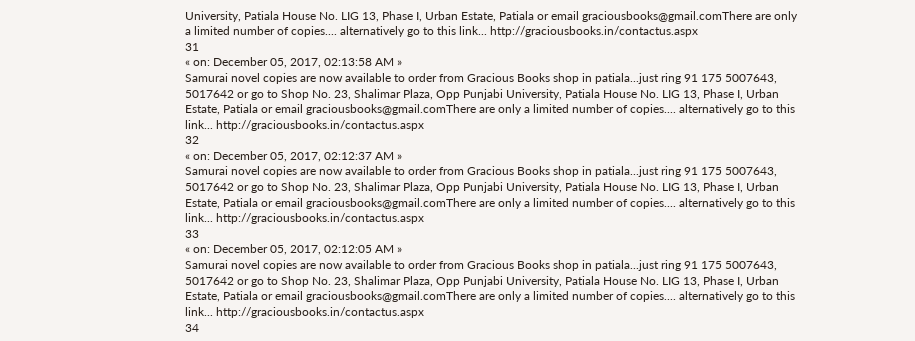University, Patiala House No. LIG 13, Phase I, Urban Estate, Patiala or email graciousbooks@gmail.comThere are only a limited number of copies.... alternatively go to this link... http://graciousbooks.in/contactus.aspx
31
« on: December 05, 2017, 02:13:58 AM »
Samurai novel copies are now available to order from Gracious Books shop in patiala...just ring 91 175 5007643, 5017642 or go to Shop No. 23, Shalimar Plaza, Opp Punjabi University, Patiala House No. LIG 13, Phase I, Urban Estate, Patiala or email graciousbooks@gmail.comThere are only a limited number of copies.... alternatively go to this link... http://graciousbooks.in/contactus.aspx
32
« on: December 05, 2017, 02:12:37 AM »
Samurai novel copies are now available to order from Gracious Books shop in patiala...just ring 91 175 5007643, 5017642 or go to Shop No. 23, Shalimar Plaza, Opp Punjabi University, Patiala House No. LIG 13, Phase I, Urban Estate, Patiala or email graciousbooks@gmail.comThere are only a limited number of copies.... alternatively go to this link... http://graciousbooks.in/contactus.aspx
33
« on: December 05, 2017, 02:12:05 AM »
Samurai novel copies are now available to order from Gracious Books shop in patiala...just ring 91 175 5007643, 5017642 or go to Shop No. 23, Shalimar Plaza, Opp Punjabi University, Patiala House No. LIG 13, Phase I, Urban Estate, Patiala or email graciousbooks@gmail.comThere are only a limited number of copies.... alternatively go to this link... http://graciousbooks.in/contactus.aspx
34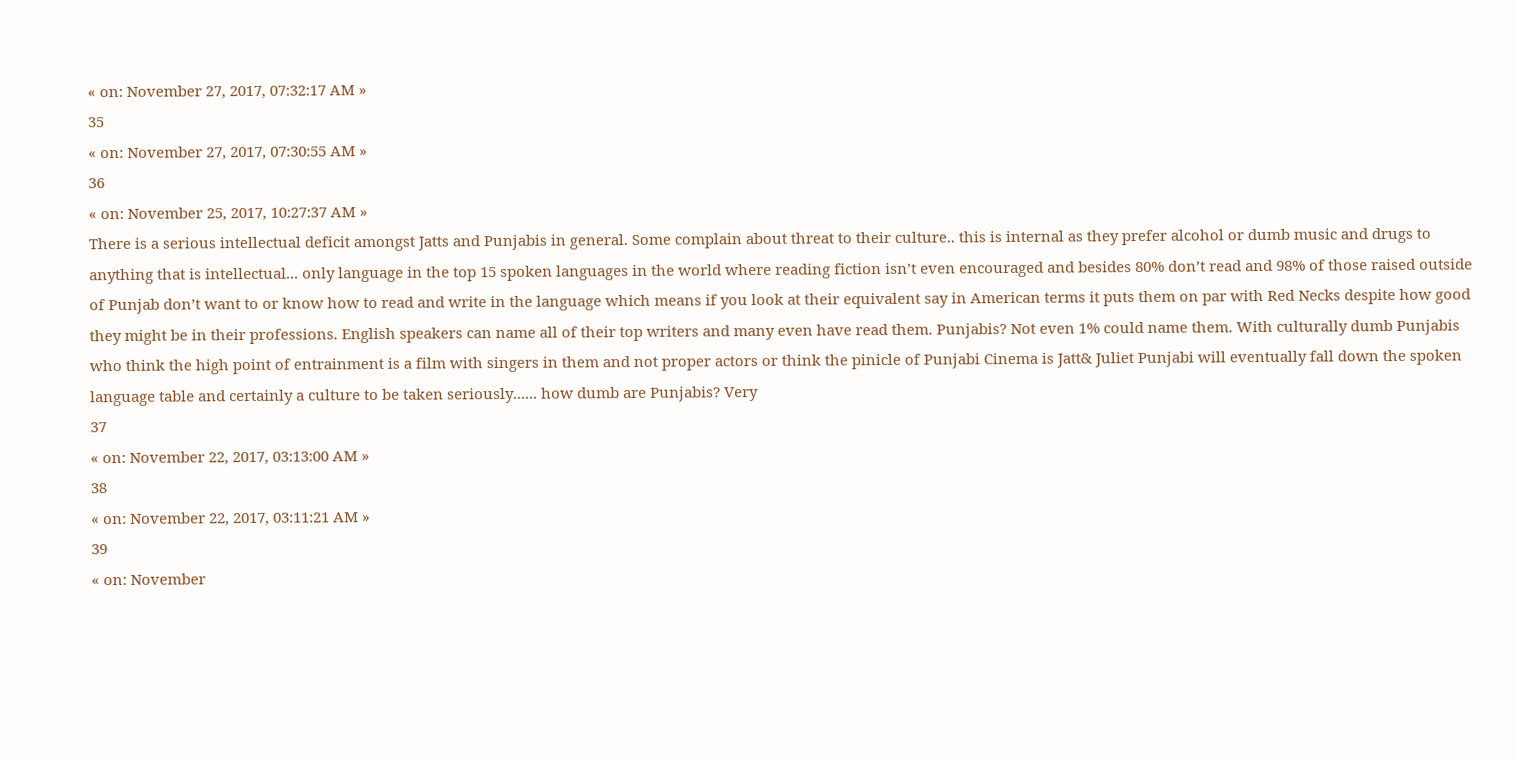« on: November 27, 2017, 07:32:17 AM »
35
« on: November 27, 2017, 07:30:55 AM »
36
« on: November 25, 2017, 10:27:37 AM »
There is a serious intellectual deficit amongst Jatts and Punjabis in general. Some complain about threat to their culture.. this is internal as they prefer alcohol or dumb music and drugs to anything that is intellectual... only language in the top 15 spoken languages in the world where reading fiction isn’t even encouraged and besides 80% don’t read and 98% of those raised outside of Punjab don’t want to or know how to read and write in the language which means if you look at their equivalent say in American terms it puts them on par with Red Necks despite how good they might be in their professions. English speakers can name all of their top writers and many even have read them. Punjabis? Not even 1% could name them. With culturally dumb Punjabis who think the high point of entrainment is a film with singers in them and not proper actors or think the pinicle of Punjabi Cinema is Jatt& Juliet Punjabi will eventually fall down the spoken language table and certainly a culture to be taken seriously...... how dumb are Punjabis? Very
37
« on: November 22, 2017, 03:13:00 AM »
38
« on: November 22, 2017, 03:11:21 AM »
39
« on: November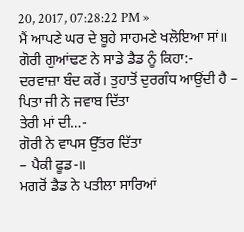20, 2017, 07:28:22 PM »
ਮੈਂ ਆਪਣੇ ਘਰ ਦੇ ਬੂਹੇ ਸਾਹਮਣੇ ਖਲੋਇਆ ਸਾਂ॥
ਗੋਰੀ ਗੁਆਂਢਣ ਨੇ ਸਾਡੇ ਡੈਡ ਨੂੰ ਕਿਹਾ:-
ਦਰਵਾਜ਼ਾ ਬੰਦ ਕਰੋਂ। ਤੁਹਾਤੋਂ ਦੁਰਗੰਧ ਆਉਂਦੀ ਹੈ –
ਪਿਤਾ ਜੀ ਨੇ ਜਵਾਬ ਦਿੱਤਾ
ਤੇਰੀ ਮਾਂ ਦੀ…-
ਗੋਰੀ ਨੇ ਵਾਪਸ ਉੱਤਰ ਦਿੱਤਾ
– ਪੈਕੀ ਫੂਡ-॥
ਮਗਰੋਂ ਡੈਡ ਨੇ ਪਤੀਲਾ ਸਾਰਿਆਂ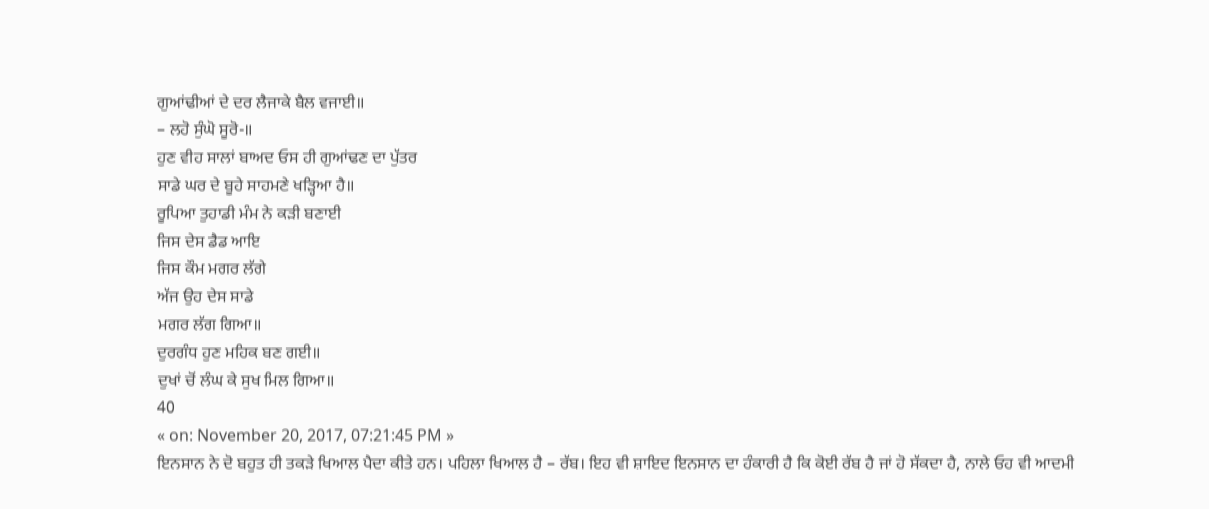ਗੁਆਂਢੀਆਂ ਦੇ ਦਰ ਲੈਜਾਕੇ ਬੈਲ ਵਜਾਈ॥
– ਲਹੋ ਸੁੰਘੋ ਸੂਰੋ-॥
ਹੁਣ ਵੀਹ ਸਾਲਾਂ ਬਾਅਦ ਓਸ ਹੀ ਗੁਆਂਢਣ ਦਾ ਪੁੱਤਰ
ਸਾਡੇ ਘਰ ਦੇ ਬੂਹੇ ਸਾਹਮਣੇ ਖੜ੍ਹਿਆ ਹੈ॥
ਰੂਪਿਆ ਤੁਹਾਡੀ ਮੰਮ ਨੇ ਕੜੀ ਬਣਾਈ
ਜਿਸ ਦੇਸ ਡੈਡ ਆਇ
ਜਿਸ ਕੌਮ ਮਗਰ ਲੱਗੇ
ਅੱਜ ਉਹ ਦੇਸ ਸਾਡੇ
ਮਗਰ ਲੱਗ ਗਿਆ॥
ਦੁਰਗੰਧ ਹੁਣ ਮਹਿਕ ਬਣ ਗਈ॥
ਦੁਖਾਂ ਚੋਂ ਲੰਘ ਕੇ ਸੁਖ ਮਿਲ ਗਿਆ॥
40
« on: November 20, 2017, 07:21:45 PM »
ਇਨਸਾਨ ਨੇ ਦੋ ਬਹੁਤ ਹੀ ਤਕੜੇ ਖਿਆਲ ਪੈਦਾ ਕੀਤੇ ਹਨ। ਪਹਿਲਾ ਖਿਆਲ ਹੈ – ਰੱਬ। ਇਹ ਵੀ ਸ਼ਾਇਦ ਇਨਸਾਨ ਦਾ ਹੰਕਾਰੀ ਹੈ ਕਿ ਕੋਈ ਰੱਬ ਹੈ ਜਾਂ ਹੋ ਸੱਕਦਾ ਹੈ, ਨਾਲੇ ਓਹ ਵੀ ਆਦਮੀ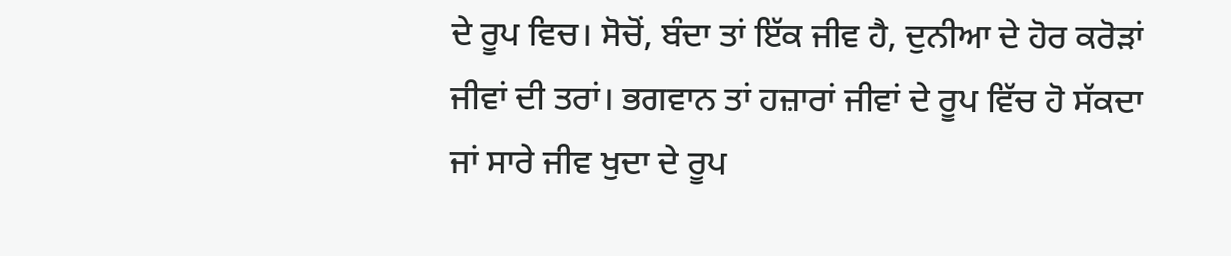ਦੇ ਰੂਪ ਵਿਚ। ਸੋਚੋਂ, ਬੰਦਾ ਤਾਂ ਇੱਕ ਜੀਵ ਹੈ, ਦੁਨੀਆ ਦੇ ਹੋਰ ਕਰੋੜਾਂ ਜੀਵਾਂ ਦੀ ਤਰਾਂ। ਭਗਵਾਨ ਤਾਂ ਹਜ਼ਾਰਾਂ ਜੀਵਾਂ ਦੇ ਰੂਪ ਵਿੱਚ ਹੋ ਸੱਕਦਾ ਜਾਂ ਸਾਰੇ ਜੀਵ ਖੁਦਾ ਦੇ ਰੂਪ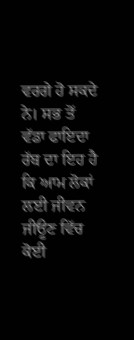ਵਰਗੇ ਹੋ ਸਕਦੇ ਨੇ। ਸਭ ਤੋਂ ਵੱਡਾ ਫਾਇਦਾ ਰੱਬ ਦਾ ਇਹ ਹੈ ਕਿ ਆਮ ਲੋਕਾਂ ਲਈ ਜੀਵਨ ਜੀਊਣ ਵਿੱਚ ਕੋਈ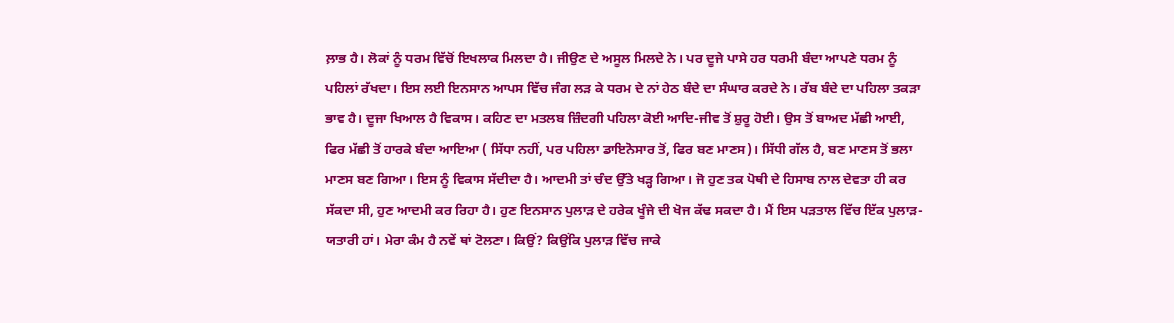ਲ਼ਾਭ ਹੈ। ਲੋਕਾਂ ਨੂੰ ਧਰਮ ਵਿੱਚੋਂ ਇਖਲਾਕ ਮਿਲਦਾ ਹੈ। ਜੀਉਣ ਦੇ ਅਸੂਲ ਮਿਲਦੇ ਨੇ। ਪਰ ਦੂਜੇ ਪਾਸੇ ਹਰ ਧਰਮੀ ਬੰਦਾ ਆਪਣੇ ਧਰਮ ਨੂੰ ਪਹਿਲਾਂ ਰੱਖਦਾ। ਇਸ ਲਈ ਇਨਸਾਨ ਆਪਸ ਵਿੱਚ ਜੰਗ ਲੜ ਕੇ ਧਰਮ ਦੇ ਨਾਂ ਹੇਠ ਬੰਦੇ ਦਾ ਸੰਘਾਰ ਕਰਦੇ ਨੇ। ਰੱਬ ਬੰਦੇ ਦਾ ਪਹਿਲਾ ਤਕੜਾ ਭਾਵ ਹੈ। ਦੂਜਾ ਖਿਆਲ ਹੈ ਵਿਕਾਸ। ਕਹਿਣ ਦਾ ਮਤਲਬ ਜ਼ਿੰਦਗੀ ਪਹਿਲਾ ਕੋਈ ਆਦਿ-ਜੀਵ ਤੋਂ ਸ਼ੁਰੂ ਹੋਈ। ਉਸ ਤੋਂ ਬਾਅਦ ਮੱਛੀ ਆਈ, ਫਿਰ ਮੱਛੀ ਤੋਂ ਹਾਰਕੇ ਬੰਦਾ ਆਇਆ ( ਸਿੱਧਾ ਨਹੀਂ, ਪਰ ਪਹਿਲਾ ਡਾਇਨੋਸਾਰ ਤੋਂ, ਫਿਰ ਬਣ ਮਾਣਸ)। ਸਿੱਧੀ ਗੱਲ ਹੈ, ਬਣ ਮਾਣਸ ਤੋਂ ਭਲਾ ਮਾਣਸ ਬਣ ਗਿਆ। ਇਸ ਨੂੰ ਵਿਕਾਸ ਸੱਦੀਦਾ ਹੈ। ਆਦਮੀ ਤਾਂ ਚੰਦ ਉੱਤੇ ਖੜ੍ਹ ਗਿਆ। ਜੋ ਹੁਣ ਤਕ ਪੋਥੀ ਦੇ ਹਿਸਾਬ ਨਾਲ ਦੇਵਤਾ ਹੀ ਕਰ ਸੱਕਦਾ ਸੀ, ਹੁਣ ਆਦਮੀ ਕਰ ਰਿਹਾ ਹੈ। ਹੁਣ ਇਨਸਾਨ ਪੁਲਾੜ ਦੇ ਹਰੇਕ ਖੂੰਜੇ ਦੀ ਖੋਜ ਕੱਢ ਸਕਦਾ ਹੈ। ਮੈਂ ਇਸ ਪੜਤਾਲ ਵਿੱਚ ਇੱਕ ਪੁਲਾੜ-ਯਤਾਰੀ ਹਾਂ। ਮੇਰਾ ਕੰਮ ਹੈ ਨਵੇਂ ਥਾਂ ਟੋਲਣਾ। ਕਿਉਂ? ਕਿਉਂਕਿ ਪੁਲਾੜ ਵਿੱਚ ਜਾਕੇ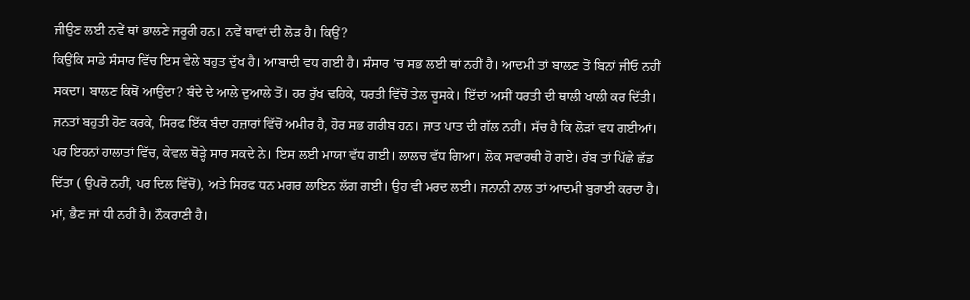ਜੀਉਣ ਲਈ ਨਵੇਂ ਥਾਂ ਭਾਲਣੇ ਜਰੂਰੀ ਹਨ। ਨਵੇਂ ਥਾਵਾਂ ਦੀ ਲੋੜ ਹੈ। ਕਿਉਂ?
ਕਿਉਂਕਿ ਸਾਡੇ ਸੰਸਾਰ ਵਿੱਚ ਇਸ ਵੇਲੇ ਬਹੁਤ ਦੁੱਖ ਹੈ। ਆਬਾਦੀ ਵਧ ਗਈ ਹੈ। ਸੰਸਾਰ ’ਚ ਸਭ ਲਈ ਥਾਂ ਨਹੀਂ ਹੈ। ਆਦਮੀ ਤਾਂ ਬਾਲਣ ਤੋਂ ਬਿਨਾਂ ਜੀਓ ਨਹੀਂ ਸਕਦਾ। ਬਾਲਣ ਕਿਥੋਂ ਆਉਂਦਾ? ਬੰਦੇ ਦੇ ਆਲੇ ਦੁਆਲੇ ਤੋਂ। ਹਰ ਰੁੱਖ ਢਹਿਕੇ, ਧਰਤੀ ਵਿੱਚੋਂ ਤੇਲ ਚੂਸਕੇ। ਇੱਦਾਂ ਅਸੀਂ ਧਰਤੀ ਦੀ ਥਾਲੀ ਖਾਲੀ ਕਰ ਦਿੱਤੀ। ਜਨਤਾਂ ਬਹੁਤੀ ਹੋਣ ਕਰਕੇ, ਸਿਰਫ ਇੱਕ ਬੰਦਾ ਹਜ਼ਾਰਾਂ ਵਿੱਚੋਂ ਅਮੀਰ ਹੈ, ਹੋਰ ਸਭ ਗਰੀਬ ਹਨ। ਜਾਤ ਪਾਤ ਦੀ ਗੱਲ ਨਹੀਂ। ਸੱਚ ਹੈ ਕਿ ਲੋੜਾਂ ਵਧ ਗਈਆਂ। ਪਰ ਇਹਨਾਂ ਹਾਲਾਤਾਂ ਵਿੱਚ, ਕੇਵਲ ਥੋੜ੍ਹੇ ਸਾਰ ਸਕਦੇ ਨੇ। ਇਸ ਲਈ ਮਾਯਾ ਵੱਧ ਗਈ। ਲਾਲਚ ਵੱਧ ਗਿਆ। ਲੋਕ ਸਵਾਰਥੀ ਹੋ ਗਏ। ਰੱਬ ਤਾਂ ਪਿੱਛੇ ਛੱਡ ਦਿੱਤਾ ( ਉਪਰੋ ਨਹੀਂ, ਪਰ ਦਿਲ ਵਿੱਚੋਂ), ਅਤੇ ਸਿਰਫ ਧਨ ਮਗਰ ਲਾਇਨ ਲੱਗ ਗਈ। ਉਹ ਵੀ ਮਰਦ ਲਈ। ਜਨਾਨੀ ਨਾਲ ਤਾਂ ਆਦਮੀ ਬੁਰਾਈ ਕਰਦਾ ਹੈ। ਮਾਂ, ਭੈਣ ਜਾਂ ਧੀ ਨਹੀਂ ਹੈ। ਨੌਕਰਾਣੀ ਹੈ।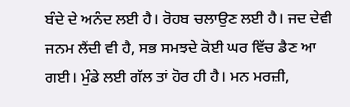ਬੰਦੇ ਦੇ ਅਨੰਦ ਲਈ ਹੈ। ਰੋਹਬ ਚਲਾਉਣ ਲਈ ਹੈ। ਜਦ ਦੇਵੀ ਜਨਮ ਲੈਂਦੀ ਵੀ ਹੈ, ਸਭ ਸਮਝਦੇ ਕੋਈ ਘਰ ਵਿੱਚ ਡੈਣ ਆ ਗਈ। ਮੁੰਡੇ ਲਈ ਗੱਲ ਤਾਂ ਹੋਰ ਹੀ ਹੈ। ਮਨ ਮਰਜ਼ੀ,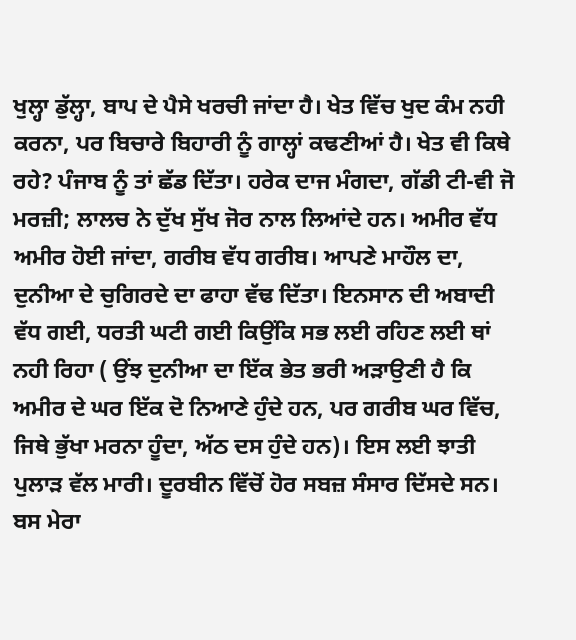ਖੁਲ੍ਹਾ ਡੁੱਲ੍ਹਾ, ਬਾਪ ਦੇ ਪੈਸੇ ਖਰਚੀ ਜਾਂਦਾ ਹੈ। ਖੇਤ ਵਿੱਚ ਖੁਦ ਕੰਮ ਨਹੀ ਕਰਨਾ, ਪਰ ਬਿਚਾਰੇ ਬਿਹਾਰੀ ਨੂੰ ਗਾਲ੍ਹਾਂ ਕਢਣੀਆਂ ਹੈ। ਖੇਤ ਵੀ ਕਿਥੇ ਰਹੇ? ਪੰਜਾਬ ਨੂੰ ਤਾਂ ਛੱਡ ਦਿੱਤਾ। ਹਰੇਕ ਦਾਜ ਮੰਗਦਾ, ਗੱਡੀ ਟੀ-ਵੀ ਜੋ ਮਰਜ਼ੀ; ਲਾਲਚ ਨੇ ਦੁੱਖ ਸੁੱਖ ਜੋਰ ਨਾਲ ਲਿਆਂਦੇ ਹਨ। ਅਮੀਰ ਵੱਧ ਅਮੀਰ ਹੋਈ ਜਾਂਦਾ, ਗਰੀਬ ਵੱਧ ਗਰੀਬ। ਆਪਣੇ ਮਾਹੌਲ ਦਾ, ਦੁਨੀਆ ਦੇ ਚੁਗਿਰਦੇ ਦਾ ਫਾਹਾ ਵੱਢ ਦਿੱਤਾ। ਇਨਸਾਨ ਦੀ ਅਬਾਦੀ ਵੱਧ ਗਈ, ਧਰਤੀ ਘਟੀ ਗਈ ਕਿਉਂਕਿ ਸਭ ਲਈ ਰਹਿਣ ਲਈ ਥਾਂ ਨਹੀ ਰਿਹਾ ( ਉਂਝ ਦੁਨੀਆ ਦਾ ਇੱਕ ਭੇਤ ਭਰੀ ਅੜਾਉਣੀ ਹੈ ਕਿ ਅਮੀਰ ਦੇ ਘਰ ਇੱਕ ਦੋ ਨਿਆਣੇ ਹੁੰਦੇ ਹਨ, ਪਰ ਗਰੀਬ ਘਰ ਵਿੱਚ, ਜਿਥੇ ਭੁੱਖਾ ਮਰਨਾ ਹੂੰਦਾ, ਅੱਠ ਦਸ ਹੁੰਦੇ ਹਨ)। ਇਸ ਲਈ ਝਾਤੀ ਪੁਲਾੜ ਵੱਲ ਮਾਰੀ। ਦੂਰਬੀਨ ਵਿੱਚੋਂ ਹੋਰ ਸਬਜ਼ ਸੰਸਾਰ ਦਿੱਸਦੇ ਸਨ। ਬਸ ਮੇਰਾ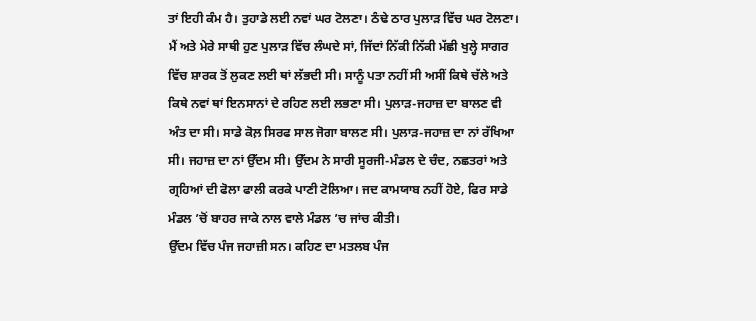ਤਾਂ ਇਹੀ ਕੰਮ ਹੈ। ਤੁਹਾਡੇ ਲਈ ਨਵਾਂ ਘਰ ਟੋਲਣਾ। ਠੰਢੇ ਠਾਰ ਪੁਲਾੜ ਵਿੱਚ ਘਰ ਟੋਲਣਾ।
ਮੈਂ ਅਤੇ ਮੇਰੇ ਸਾਥੀ ਹੁਣ ਪੁਲਾੜ ਵਿੱਚ ਲੰਘਦੇ ਸਾਂ, ਜਿੱਦਾਂ ਨਿੱਕੀ ਨਿੱਕੀ ਮੱਛੀ ਖੁਲ੍ਹੇ ਸਾਗਰ ਵਿੱਚ ਸ਼ਾਰਕ ਤੋਂ ਲੁਕਣ ਲਈ ਥਾਂ ਲੱਭਦੀ ਸੀ। ਸਾਨੂੰ ਪਤਾ ਨਹੀਂ ਸੀ ਅਸੀਂ ਕਿਥੇ ਚੱਲੇ ਅਤੇ ਕਿਥੇ ਨਵਾਂ ਥਾਂ ਇਨਸਾਨਾਂ ਦੇ ਰਹਿਣ ਲਈ ਲਭਣਾ ਸੀ। ਪੁਲਾੜ-ਜਹਾਜ਼ ਦਾ ਬਾਲਣ ਵੀ ਅੰਤ ਦਾ ਸੀ। ਸਾਡੇ ਕੋਲ਼ ਸਿਰਫ ਸਾਲ ਜੋਗਾ ਬਾਲਣ ਸੀ। ਪੁਲਾੜ-ਜਹਾਜ਼ ਦਾ ਨਾਂ ਰੱਖਿਆ ਸੀ। ਜਹਾਜ਼ ਦਾ ਨਾਂ ਉੱਦਮ ਸੀ। ਉੱਦਮ ਨੇ ਸਾਰੀ ਸੂਰਜੀ-ਮੰਡਲ ਦੇ ਚੰਦ, ਨਛਤਰਾਂ ਅਤੇ ਗ੍ਰਹਿਆਂ ਦੀ ਫੋਲਾ ਫਾਲੀ ਕਰਕੇ ਪਾਣੀ ਟੋਲਿਆ। ਜਦ ਕਾਮਯਾਬ ਨਹੀਂ ਹੋਏ, ਫਿਰ ਸਾਡੇ ਮੰਡਲ ’ਚੋਂ ਬਾਹਰ ਜਾਕੇ ਨਾਲ ਵਾਲੇ ਮੰਡਲ ’ਚ ਜਾਂਚ ਕੀਤੀ।
ਉੱਦਮ ਵਿੱਚ ਪੰਜ ਜਹਾਜ਼ੀ ਸਨ। ਕਹਿਣ ਦਾ ਮਤਲਬ ਪੰਜ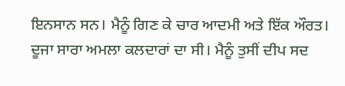ਇਨਸਾਨ ਸਨ। ਮੈਨੂੰ ਗਿਣ ਕੇ ਚਾਰ ਆਦਮੀ ਅਤੇ ਇੱਕ ਔਰਤ। ਦੂਜਾ ਸਾਰਾ ਅਮਲਾ ਕਲਦਾਰਾਂ ਦਾ ਸੀ। ਮੈਨੂੰ ਤੁਸੀਂ ਦੀਪ ਸਦ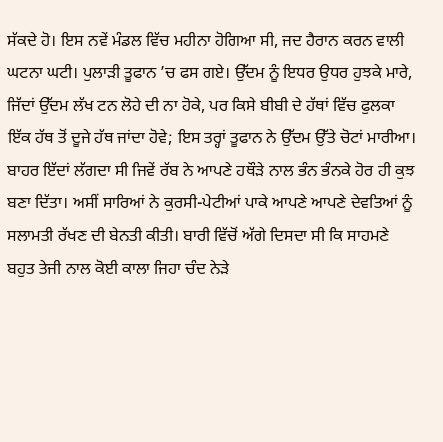ਸੱਕਦੇ ਹੋ। ਇਸ ਨਵੇਂ ਮੰਡਲ ਵਿੱਚ ਮਹੀਨਾ ਹੋਗਿਆ ਸੀ, ਜਦ ਹੈਰਾਨ ਕਰਨ ਵਾਲੀ ਘਟਨਾ ਘਟੀ। ਪੁਲਾੜੀ ਤੂਫਾਨ ’ਚ ਫਸ ਗਏ। ਉੱਦਮ ਨੂੰ ਇਧਰ ਉਧਰ ਹੁਝਕੇ ਮਾਰੇ, ਜਿੱਦਾਂ ਉੱਦਮ ਲੱਖ ਟਨ ਲੋਹੇ ਦੀ ਨਾ ਹੋਕੇ, ਪਰ ਕਿਸੇ ਬੀਬੀ ਦੇ ਹੱਥਾਂ ਵਿੱਚ ਫੁਲਕਾ ਇੱਕ ਹੱਥ ਤੋਂ ਦੂਜੇ ਹੱਥ ਜਾਂਦਾ ਹੋਵੇ; ਇਸ ਤਰ੍ਹਾਂ ਤੂਫਾਨ ਨੇ ਉੱਦਮ ਉੱਤੇ ਚੋਟਾਂ ਮਾਰੀਆ। ਬਾਹਰ ਇੱਦਾਂ ਲੱਗਦਾ ਸੀ ਜਿਵੇਂ ਰੱਬ ਨੇ ਆਪਣੇ ਹਥੌੜੇ ਨਾਲ ਭੰਨ ਭੰਨਕੇ ਹੋਰ ਹੀ ਕੁਝ ਬਣਾ ਦਿੱਤਾ। ਅਸੀਂ ਸਾਰਿਆਂ ਨੇ ਕੁਰਸੀ-ਪੇਟੀਆਂ ਪਾਕੇ ਆਪਣੇ ਆਪਣੇ ਦੇਵਤਿਆਂ ਨੂੰ ਸਲਾਮਤੀ ਰੱਖਣ ਦੀ ਬੇਨਤੀ ਕੀਤੀ। ਬਾਰੀ ਵਿੱਚੋਂ ਅੱਗੇ ਦਿਸਦਾ ਸੀ ਕਿ ਸਾਹਮਣੇ ਬਹੁਤ ਤੇਜੀ ਨਾਲ ਕੋਈ ਕਾਲਾ ਜਿਹਾ ਚੰਦ ਨੇੜੇ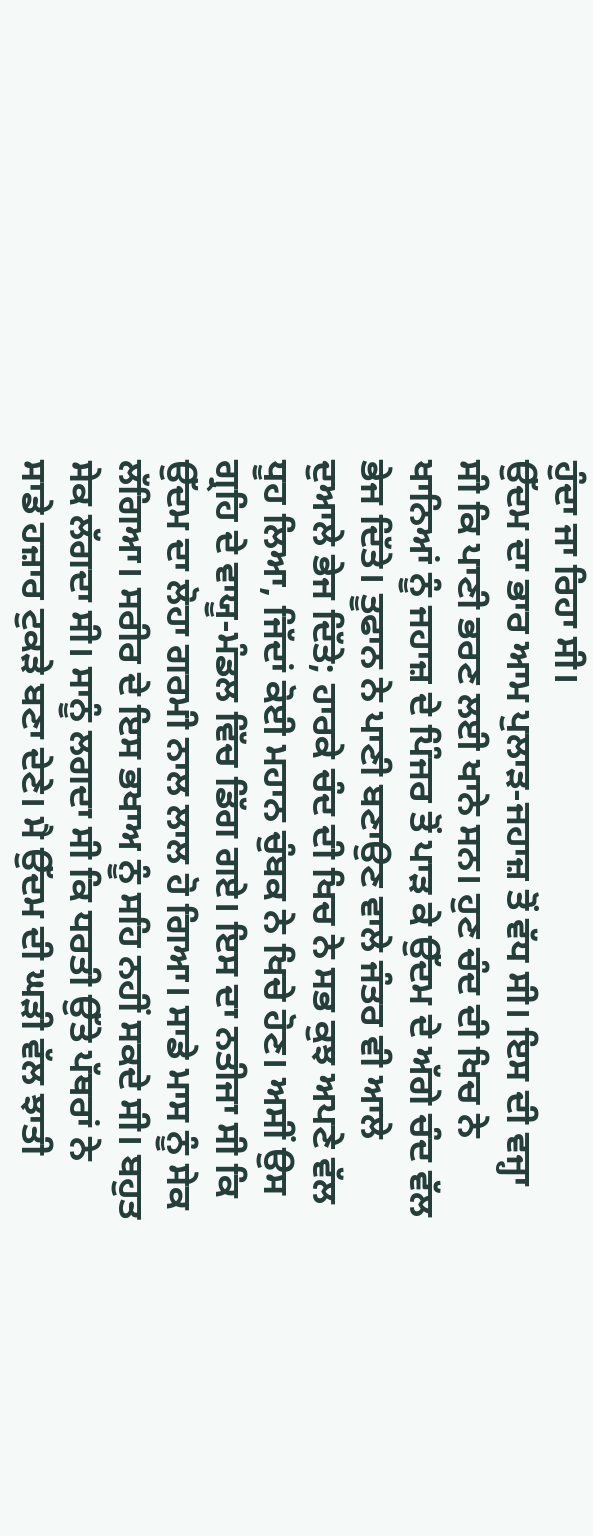ਹੁੰਦਾ ਜਾ ਰਿਹਾ ਸੀ।
ਉੱਦਮ ਦਾ ਭਾਰ ਆਮ ਪੁਲਾੜ-ਜਹਾਜ਼ ਤੋਂ ਵੱਧ ਸੀ। ਇਸ ਦੀ ਵਜ੍ਹਾ ਸੀ ਕਿ ਪਾਣੀ ਭਰਣ ਲਈ ਖਾਨੇ ਸਨ। ਹੁਣ ਚੰਦ ਦੀ ਖਿਚ ਨੇ ਖਾਨਿਆਂ ਨੂੰ ਜਹਾਜ਼ ਦੇ ਪਿੰਜਰ ਤੋਂ ਪਾੜ ਕੇ ਉੱਦਮ ਦੇ ਅੱਗੇ ਚੰਦ ਵੱਲ ਭੇਜ ਦਿੱਤੇ। ਤੂਫਾਨ ਨੇ ਪਾਣੀ ਬਣਾਉਣ ਵਾਲੇ ਜੰਤਰ ਵੀ ਆਲੇ ਦੁਆਲੇ ਭੇਜ ਦਿੱਤੇ; ਹਾਰਕੇ ਚੰਦ ਦੀ ਖਿਚ ਨੇ ਸਭ ਕੁਝ ਅਪਣੇ ਵੱਲ ਧੂਹ ਲਿਆ, ਜਿੱਦਾਂ ਕੋਈ ਮਹਾਨ ਚੁੰਬਕ ਨੇ ਖਿਚੇ ਹੋਣ। ਅਸੀਂ ਉਸ ਗ੍ਰਹਿ ਦੇ ਵਾਯੂ-ਮੰਡਲ ਵਿੱਚ ਡਿੱਗ ਗਏ। ਇਸ ਦਾ ਨਤੀਜਾ ਸੀ ਕਿ ਉੱਦਮ ਦਾ ਲੋਹਾ ਗਰਮੀ ਨਾਲ ਲਾਲ ਹੋ ਗਿਆ। ਸਾਡੇ ਮਾਸ ਨੂੰ ਸੇਕ ਲੱਗਿਆ। ਸਰੀਰ ਦੇ ਇਸ ਭਖਾਅ ਨੂੰ ਸਹਿ ਨਹੀਂ ਸਕਦੇ ਸੀ। ਬਹੁਤ ਸੇਕ ਲੱਗਦਾ ਸੀ। ਸਾਨੂੰ ਲਗਦਾ ਸੀ ਕਿ ਧਰਤੀ ਉੱਤੇ ਪੱਥਰਾਂ ਨੇ ਸਾਡੇ ਹਜ਼ਾਰ ਟੁਕੜੇ ਬਣਾ ਦੇਣੇ। ਮੈ ਉੱਦਮ ਦੀ ਘੜੀ ਵੱਲ ਝਾਤੀ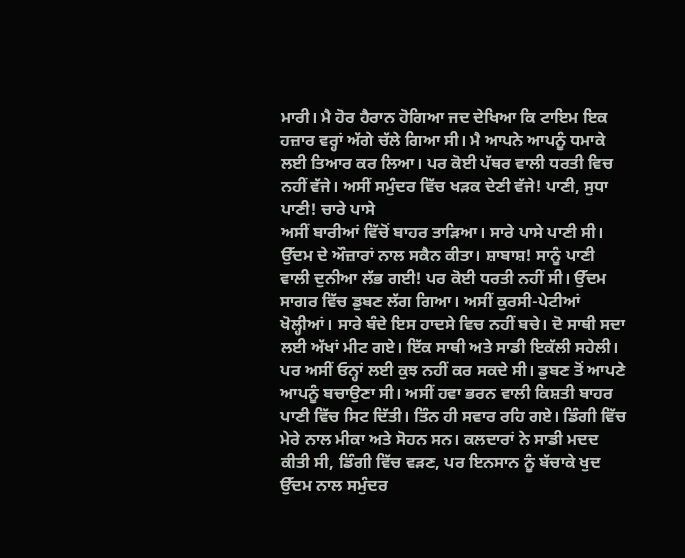ਮਾਰੀ। ਮੈ ਹੋਰ ਹੈਰਾਨ ਹੋਗਿਆ ਜਦ ਦੇਖਿਆ ਕਿ ਟਾਇਮ ਇਕ ਹਜ਼ਾਰ ਵਰ੍ਹਾਂ ਅੱਗੇ ਚੱਲੇ ਗਿਆ ਸੀ। ਮੈ ਆਪਨੇ ਆਪਨੂੰ ਧਮਾਕੇ ਲਈ ਤਿਆਰ ਕਰ ਲਿਆ। ਪਰ ਕੋਈ ਪੱਥਰ ਵਾਲੀ ਧਰਤੀ ਵਿਚ ਨਹੀਂ ਵੱਜੇ। ਅਸੀਂ ਸਮੁੰਦਰ ਵਿੱਚ ਖੜਕ ਦੇਣੀ ਵੱਜੇ! ਪਾਣੀ, ਸੁਧਾ ਪਾਣੀ! ਚਾਰੇ ਪਾਸੇ
ਅਸੀਂ ਬਾਰੀਆਂ ਵਿੱਚੋਂ ਬਾਹਰ ਤਾੜਿਆ। ਸਾਰੇ ਪਾਸੇ ਪਾਣੀ ਸੀ। ਉੱਦਮ ਦੇ ਔਜ਼ਾਰਾਂ ਨਾਲ ਸਕੈਨ ਕੀਤਾ। ਸ਼ਾਬਾਸ਼! ਸਾਨੂੰ ਪਾਣੀ ਵਾਲੀ ਦੁਨੀਆ ਲੱਭ ਗਈ! ਪਰ ਕੋਈ ਧਰਤੀ ਨਹੀਂ ਸੀ। ਉੱਦਮ ਸਾਗਰ ਵਿੱਚ ਡੁਬਣ ਲੱਗ ਗਿਆ। ਅਸੀਂ ਕੁਰਸੀ-ਪੇਟੀਆਂ ਖੋਲ੍ਹੀਆਂ। ਸਾਰੇ ਬੰਦੇ ਇਸ ਹਾਦਸੇ ਵਿਚ ਨਹੀਂ ਬਚੇ। ਦੋ ਸਾਥੀ ਸਦਾ ਲਈ ਅੱਖਾਂ ਮੀਟ ਗਏ। ਇੱਕ ਸਾਥੀ ਅਤੇ ਸਾਡੀ ਇਕੱਲੀ ਸਹੇਲੀ। ਪਰ ਅਸੀਂ ਓਨ੍ਹਾਂ ਲਈ ਕੁਝ ਨਹੀਂ ਕਰ ਸਕਦੇ ਸੀ। ਡੁਬਣ ਤੋਂ ਆਪਣੇ ਆਪਨੂੰ ਬਚਾਉਣਾ ਸੀ। ਅਸੀਂ ਹਵਾ ਭਰਨ ਵਾਲੀ ਕਿਸ਼ਤੀ ਬਾਹਰ ਪਾਣੀ ਵਿੱਚ ਸਿਟ ਦਿੱਤੀ। ਤਿੰਨ ਹੀ ਸਵਾਰ ਰਹਿ ਗਏ। ਡਿੰਗੀ ਵਿੱਚ ਮੇਰੇ ਨਾਲ ਮੀਕਾ ਅਤੇ ਸੋਹਨ ਸਨ। ਕਲਦਾਰਾਂ ਨੇ ਸਾਡੀ ਮਦਦ ਕੀਤੀ ਸੀ, ਡਿੰਗੀ ਵਿੱਚ ਵੜਣ, ਪਰ ਇਨਸਾਨ ਨੂੰ ਬੱਚਾਕੇ ਖੁਦ ਉੱਦਮ ਨਾਲ ਸਮੁੰਦਰ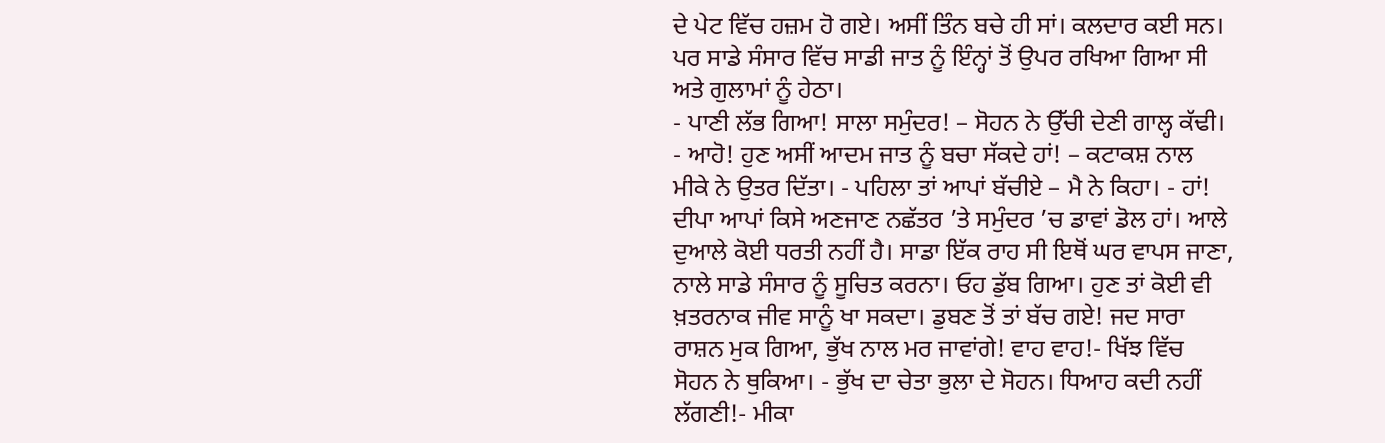ਦੇ ਪੇਟ ਵਿੱਚ ਹਜ਼ਮ ਹੋ ਗਏ। ਅਸੀਂ ਤਿੰਨ ਬਚੇ ਹੀ ਸਾਂ। ਕਲਦਾਰ ਕਈ ਸਨ। ਪਰ ਸਾਡੇ ਸੰਸਾਰ ਵਿੱਚ ਸਾਡੀ ਜਾਤ ਨੂੰ ਇੰਨ੍ਹਾਂ ਤੋਂ ਉਪਰ ਰਖਿਆ ਗਿਆ ਸੀ ਅਤੇ ਗੁਲਾਮਾਂ ਨੂੰ ਹੇਠਾ।
- ਪਾਣੀ ਲੱਭ ਗਿਆ! ਸਾਲਾ ਸਮੁੰਦਰ! – ਸੋਹਨ ਨੇ ਉੱਚੀ ਦੇਣੀ ਗਾਲ੍ਹ ਕੱਢੀ। - ਆਹੋ! ਹੁਣ ਅਸੀਂ ਆਦਮ ਜਾਤ ਨੂੰ ਬਚਾ ਸੱਕਦੇ ਹਾਂ! – ਕਟਾਕਸ਼ ਨਾਲ ਮੀਕੇ ਨੇ ਉਤਰ ਦਿੱਤਾ। - ਪਹਿਲਾ ਤਾਂ ਆਪਾਂ ਬੱਚੀਏ – ਮੈ ਨੇ ਕਿਹਾ। - ਹਾਂ! ਦੀਪਾ ਆਪਾਂ ਕਿਸੇ ਅਣਜਾਣ ਨਛੱਤਰ ’ਤੇ ਸਮੁੰਦਰ ’ਚ ਡਾਵਾਂ ਡੋਲ ਹਾਂ। ਆਲੇ ਦੁਆਲੇ ਕੋਈ ਧਰਤੀ ਨਹੀਂ ਹੈ। ਸਾਡਾ ਇੱਕ ਰਾਹ ਸੀ ਇਥੋਂ ਘਰ ਵਾਪਸ ਜਾਣਾ, ਨਾਲੇ ਸਾਡੇ ਸੰਸਾਰ ਨੂੰ ਸੂਚਿਤ ਕਰਨਾ। ਓਹ ਡੁੱਬ ਗਿਆ। ਹੁਣ ਤਾਂ ਕੋਈ ਵੀ ਖ਼ਤਰਨਾਕ ਜੀਵ ਸਾਨੂੰ ਖਾ ਸਕਦਾ। ਡੁਬਣ ਤੋਂ ਤਾਂ ਬੱਚ ਗਏ! ਜਦ ਸਾਰਾ ਰਾਸ਼ਨ ਮੁਕ ਗਿਆ, ਭੁੱਖ ਨਾਲ ਮਰ ਜਾਵਾਂਗੇ! ਵਾਹ ਵਾਹ!- ਖਿੱਝ ਵਿੱਚ ਸੋਹਨ ਨੇ ਥੁਕਿਆ। - ਭੁੱਖ ਦਾ ਚੇਤਾ ਭੁਲਾ ਦੇ ਸੋਹਨ। ਧਿਆਹ ਕਦੀ ਨਹੀਂ ਲੱਗਣੀ!- ਮੀਕਾ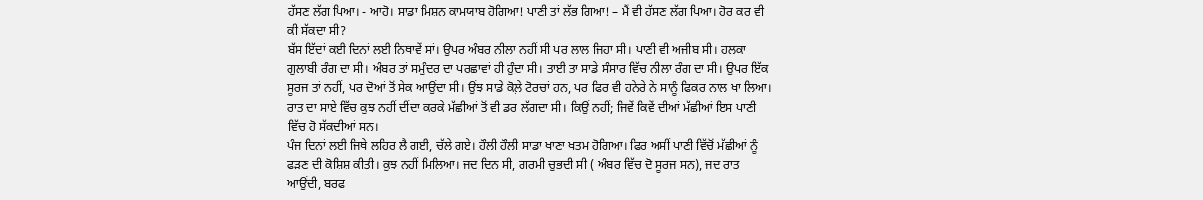ਹੱਸਣ ਲੱਗ ਪਿਆ। - ਆਹੋ। ਸਾਡਾ ਮਿਸ਼ਨ ਕਾਮਯਾਬ ਹੋਗਿਆ! ਪਾਣੀ ਤਾਂ ਲੱਭ ਗਿਆ! – ਮੈਂ ਵੀ ਹੱਸਣ ਲੱਗ ਪਿਆ। ਹੋਰ ਕਰ ਵੀ ਕੀ ਸੱਕਦਾ ਸੀ?
ਬੱਸ ਇੱਦਾਂ ਕਈ ਦਿਨਾਂ ਲਈ ਨਿਥਾਵੇਂ ਸਾਂ। ਉਪਰ ਅੰਬਰ ਨੀਲਾ ਨਹੀਂ ਸੀ ਪਰ ਲਾਲ ਜਿਹਾ ਸੀ। ਪਾਣੀ ਵੀ ਅਜੀਬ ਸੀ। ਹਲਕਾ ਗੁਲਾਬੀ ਰੰਗ ਦਾ ਸੀ। ਅੰਬਰ ਤਾਂ ਸਮੁੰਦਰ ਦਾ ਪਰਛਾਵਾਂ ਹੀ ਹੁੰਦਾ ਸੀ। ਤਾਈ ਤਾ ਸਾਡੇ ਸੰਸਾਰ ਵਿੱਚ ਨੀਲਾ ਰੰਗ ਦਾ ਸੀ। ਉਪਰ ਇੱਕ ਸੂਰਜ ਤਾਂ ਨਹੀਂ, ਪਰ ਦੋਆਂ ਤੋਂ ਸੇਕ ਆਉਂਦਾ ਸੀ। ਉਂਝ ਸਾਡੇ ਕੋਲ਼ੇ ਟੋਰਚਾਂ ਹਨ, ਪਰ ਫਿਰ ਵੀ ਹਨੇਰੇ ਨੇ ਸਾਨੂੰ ਫਿਕਰ ਨਾਲ ਖਾ ਲਿਆ। ਰਾਤ ਦਾ ਸਾਏ ਵਿੱਚ ਕੁਝ ਨਹੀਂ ਦੀਂਦਾ ਕਰਕੇ ਮੱਛੀਆਂ ਤੋਂ ਵੀ ਡਰ ਲੱਗਦਾ ਸੀ। ਕਿਉਂ ਨਹੀਂ; ਜਿਵੇਂ ਕਿਵੇਂ ਦੀਆਂ ਮੱਛੀਆਂ ਇਸ ਪਾਣੀ ਵਿੱਚ ਹੋ ਸੱਕਦੀਆਂ ਸਨ।
ਪੰਜ ਦਿਨਾਂ ਲਈ ਜਿਥੇ ਲਹਿਰ ਲੈ ਗਈ, ਚੱਲੇ ਗਏ। ਹੌਲੀ ਹੌਲੀ ਸਾਡਾ ਖਾਣਾ ਖਤਮ ਹੋਗਿਆ। ਫਿਰ ਅਸੀਂ ਪਾਣੀ ਵਿੱਚੋਂ ਮੱਛੀਆਂ ਨੂੰ ਫੜਣ ਦੀ ਕੋਸ਼ਿਸ਼ ਕੀਤੀ। ਕੁਝ ਨਹੀਂ ਮਿਲਿਆ। ਜਦ ਦਿਨ ਸੀ, ਗਰਮੀ ਚੁਭਦੀ ਸੀ ( ਅੰਬਰ ਵਿੱਚ ਦੋ ਸੂਰਜ ਸਨ), ਜਦ ਰਾਤ ਆਉਂਦੀ, ਬਰਫ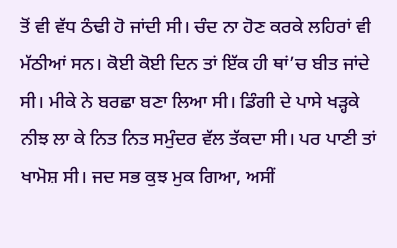ਤੋਂ ਵੀ ਵੱਧ ਠੰਢੀ ਹੋ ਜਾਂਦੀ ਸੀ। ਚੰਦ ਨਾ ਹੋਣ ਕਰਕੇ ਲਹਿਰਾਂ ਵੀ ਮੱਠੀਆਂ ਸਨ। ਕੋਈ ਕੋਈ ਦਿਨ ਤਾਂ ਇੱਕ ਹੀ ਥਾਂ’ਚ ਬੀਤ ਜਾਂਦੇ ਸੀ। ਮੀਕੇ ਨੇ ਬਰਛਾ ਬਣਾ ਲਿਆ ਸੀ। ਡਿੰਗੀ ਦੇ ਪਾਸੇ ਖੜ੍ਹਕੇ ਨੀਝ ਲਾ ਕੇ ਨਿਤ ਨਿਤ ਸਮੁੰਦਰ ਵੱਲ ਤੱਕਦਾ ਸੀ। ਪਰ ਪਾਣੀ ਤਾਂ ਖਾਮੋਸ਼ ਸੀ। ਜਦ ਸਭ ਕੁਝ ਮੁਕ ਗਿਆ, ਅਸੀਂ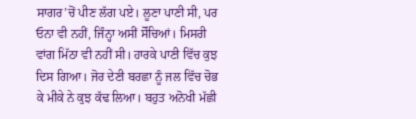ਸਾਗਰ’ਚੋਂ ਪੀਣ ਲੱਗ ਪਏ। ਲੂਣਾ ਪਾਣੀ ਸੀ, ਪਰ ਓਨਾ ਵੀ ਨਹੀਂ, ਜਿੰਨ੍ਹਾ ਅਸੀਂ ਸੋੱਚਿਆਂ। ਮਿਸਰੀ ਵਾਂਗ ਮਿੱਠਾ ਵੀ ਨਹੀਂ ਸੀ। ਹਾਰਕੇ ਪਾਣੀ ਵਿੱਚ ਕੁਝ ਦਿਸ ਗਿਆ। ਜੋਰ ਦੇਣੀ ਬਰਛਾ ਨੂੰ ਜਲ ਵਿੱਚ ਚੋਭ ਕੇ ਮੀਕੇ ਨੇ ਕੁਝ ਕੱਢ ਲਿਆ। ਬਹੁਤ ਅਨੋਖੀ ਮੱਛੀ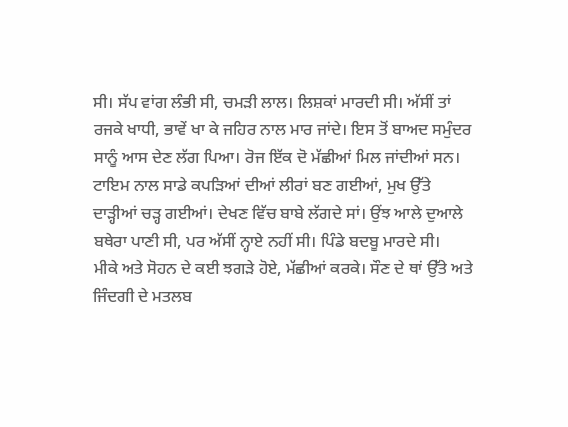ਸੀ। ਸੱਪ ਵਾਂਗ ਲੰਭੀ ਸੀ, ਚਮੜੀ ਲਾਲ। ਲਿਸ਼ਕਾਂ ਮਾਰਦੀ ਸੀ। ਅੱਸੀਂ ਤਾਂ ਰਜਕੇ ਖਾਧੀ, ਭਾਵੇਂ ਖਾ ਕੇ ਜਹਿਰ ਨਾਲ ਮਾਰ ਜਾਂਦੇ। ਇਸ ਤੋਂ ਬਾਅਦ ਸਮੁੰਦਰ ਸਾਨੂੰ ਆਸ ਦੇਣ ਲੱਗ ਪਿਆ। ਰੋਜ ਇੱਕ ਦੋ ਮੱਛੀਆਂ ਮਿਲ ਜਾਂਦੀਆਂ ਸਨ।
ਟਾਇਮ ਨਾਲ ਸਾਡੇ ਕਪੜਿਆਂ ਦੀਆਂ ਲੀਰਾਂ ਬਣ ਗਈਆਂ, ਮੁਖ ਉੱਤੇ ਦਾੜ੍ਹੀਆਂ ਚੜ੍ਹ ਗਈਆਂ। ਦੇਖਣ ਵਿੱਚ ਬਾਬੇ ਲੱਗਦੇ ਸਾਂ। ਉਂਝ ਆਲੇ ਦੁਆਲੇ ਬਥੇਰਾ ਪਾਣੀ ਸੀ, ਪਰ ਅੱਸੀਂ ਨ੍ਹਾਏ ਨਹੀਂ ਸੀ। ਪਿੰਡੇ ਬਦਬੂ ਮਾਰਦੇ ਸੀ।
ਮੀਕੇ ਅਤੇ ਸੋਹਨ ਦੇ ਕਈ ਝਗੜੇ ਹੋਏ, ਮੱਛੀਆਂ ਕਰਕੇ। ਸੌਣ ਦੇ ਥਾਂ ਉੱਤੇ ਅਤੇ ਜਿੰਦਗੀ ਦੇ ਮਤਲਬ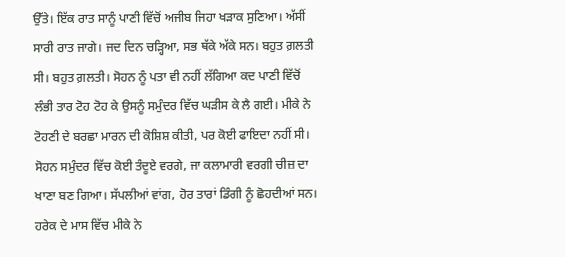ਉੱਤੇ। ਇੱਕ ਰਾਤ ਸਾਨੂੰ ਪਾਣੀ ਵਿੱਚੋਂ ਅਜੀਬ ਜਿਹਾ ਖੜਾਕ ਸੁਣਿਆ। ਅੱਸੀਂ ਸਾਰੀ ਰਾਤ ਜਾਗੇ। ਜਦ ਦਿਨ ਚੜ੍ਹਿਆ, ਸਭ ਥੱਕੇ ਅੱਕੇ ਸਨ। ਬਹੁਤ ਗ਼ਲਤੀ ਸੀ। ਬਹੁਤ ਗ਼ਲਤੀ। ਸੋਹਨ ਨੂੰ ਪਤਾ ਵੀ ਨਹੀਂ ਲੱਗਿਆ ਕਦ ਪਾਣੀ ਵਿੱਚੋਂ ਲੰਭੀ ਤਾਰ ਟੋਹ ਟੋਹ ਕੇ ਉਸਨੂੰ ਸਮੁੰਦਰ ਵਿੱਚ ਘੜੀਸ ਕੇ ਲੈ ਗਈ। ਮੀਕੇ ਨੇ ਟੋਹਣੀ ਦੇ ਬਰਛਾ ਮਾਰਨ ਦੀ ਕੋਸ਼ਿਸ਼ ਕੀਤੀ, ਪਰ ਕੋਈ ਫਾਇਦਾ ਨਹੀਂ ਸੀ। ਸੋਹਨ ਸਮੁੰਦਰ ਵਿੱਚ ਕੋਈ ਤੰਦੂਏ ਵਰਗੇ, ਜਾ ਕਲਾਮਾਰੀ ਵਰਗੀ ਚੀਜ਼ ਦਾ ਖਾਣਾ ਬਣ ਗਿਆ। ਸੱਪਲੀਆਂ ਵਾਂਗ, ਹੋਰ ਤਾਰਾਂ ਡਿੰਗੀ ਨੂੰ ਛੋਹਦੀਆਂ ਸਨ। ਹਰੇਕ ਦੇ ਮਾਸ ਵਿੱਚ ਮੀਕੇ ਨੇ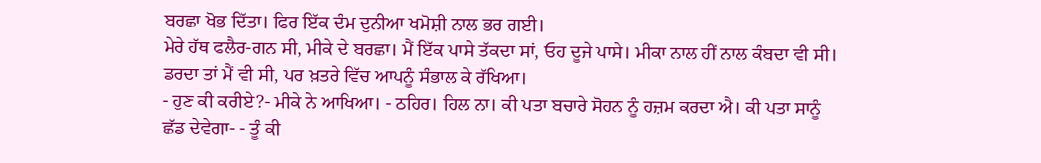ਬਰਛਾ ਖੋਭ ਦਿੱਤਾ। ਫਿਰ ਇੱਕ ਦੰਮ ਦੁਨੀਆ ਖਮੋਸ਼ੀ ਨਾਲ ਭਰ ਗਈ।
ਮੇਰੇ ਹੱਥ ਫਲੈਰ-ਗਨ ਸੀ, ਮੀਕੇ ਦੇ ਬਰਛਾ। ਮੈਂ ਇੱਕ ਪਾਸੇ ਤੱਕਦਾ ਸਾਂ, ਓਹ ਦੂਜੇ ਪਾਸੇ। ਮੀਕਾ ਨਾਲ ਹੀਂ ਨਾਲ ਕੰਬਦਾ ਵੀ ਸੀ। ਡਰਦਾ ਤਾਂ ਮੈਂ ਵੀ ਸੀ, ਪਰ ਖ਼ਤਰੇ ਵਿੱਚ ਆਪਨੂੰ ਸੰਭਾਲ ਕੇ ਰੱਖਿਆ।
- ਹੁਣ ਕੀ ਕਰੀਏ?- ਮੀਕੇ ਨੇ ਆਖਿਆ। - ਠਹਿਰ। ਹਿਲ ਨਾ। ਕੀ ਪਤਾ ਬਚਾਰੇ ਸੋਹਨ ਨੂੰ ਹਜ਼ਮ ਕਰਦਾ ਐ। ਕੀ ਪਤਾ ਸਾਨੂੰ ਛੱਡ ਦੇਵੇਗਾ- - ਤੂੰ ਕੀ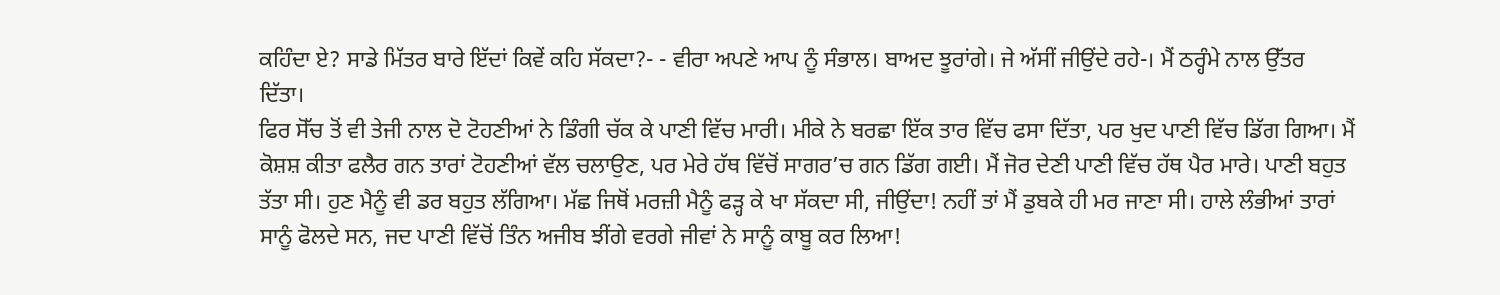ਕਹਿੰਦਾ ਏ? ਸਾਡੇ ਮਿੱਤਰ ਬਾਰੇ ਇੱਦਾਂ ਕਿਵੇਂ ਕਹਿ ਸੱਕਦਾ?- - ਵੀਰਾ ਅਪਣੇ ਆਪ ਨੂੰ ਸੰਭਾਲ। ਬਾਅਦ ਝੂਰਾਂਗੇ। ਜੇ ਅੱਸੀਂ ਜੀਉਂਦੇ ਰਹੇ-। ਮੈਂ ਠਰ੍ਹੰਮੇ ਨਾਲ ਉੱਤਰ ਦਿੱਤਾ।
ਫਿਰ ਸੋੱਚ ਤੋਂ ਵੀ ਤੇਜੀ ਨਾਲ ਦੋ ਟੋਹਣੀਆਂ ਨੇ ਡਿੰਗੀ ਚੱਕ ਕੇ ਪਾਣੀ ਵਿੱਚ ਮਾਰੀ। ਮੀਕੇ ਨੇ ਬਰਛਾ ਇੱਕ ਤਾਰ ਵਿੱਚ ਫਸਾ ਦਿੱਤਾ, ਪਰ ਖੁਦ ਪਾਣੀ ਵਿੱਚ ਡਿੱਗ ਗਿਆ। ਮੈਂ ਕੋਸ਼ਸ਼ ਕੀਤਾ ਫਲੈਰ ਗਨ ਤਾਰਾਂ ਟੋਹਣੀਆਂ ਵੱਲ ਚਲਾਉਣ, ਪਰ ਮੇਰੇ ਹੱਥ ਵਿੱਚੋਂ ਸਾਗਰ’ਚ ਗਨ ਡਿੱਗ ਗਈ। ਮੈਂ ਜੋਰ ਦੇਣੀ ਪਾਣੀ ਵਿੱਚ ਹੱਥ ਪੈਰ ਮਾਰੇ। ਪਾਣੀ ਬਹੁਤ ਤੱਤਾ ਸੀ। ਹੁਣ ਮੈਨੂੰ ਵੀ ਡਰ ਬਹੁਤ ਲੱਗਿਆ। ਮੱਛ ਜਿਥੋਂ ਮਰਜ਼ੀ ਮੈਨੂੰ ਫੜ੍ਹ ਕੇ ਖਾ ਸੱਕਦਾ ਸੀ, ਜੀਉਂਦਾ! ਨਹੀਂ ਤਾਂ ਮੈਂ ਡੁਬਕੇ ਹੀ ਮਰ ਜਾਣਾ ਸੀ। ਹਾਲੇ ਲੰਭੀਆਂ ਤਾਰਾਂ ਸਾਨੂੰ ਫੋਲਦੇ ਸਨ, ਜਦ ਪਾਣੀ ਵਿੱਚੋਂ ਤਿੰਨ ਅਜੀਬ ਝੀਂਗੇ ਵਰਗੇ ਜੀਵਾਂ ਨੇ ਸਾਨੂੰ ਕਾਬੂ ਕਰ ਲਿਆ!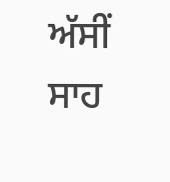ਅੱਸੀਂ ਸਾਹ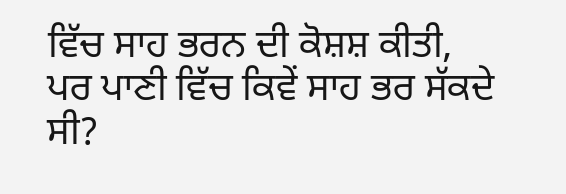ਵਿੱਚ ਸਾਹ ਭਰਨ ਦੀ ਕੋਸ਼ਸ਼ ਕੀਤੀ, ਪਰ ਪਾਣੀ ਵਿੱਚ ਕਿਵੇਂ ਸਾਹ ਭਰ ਸੱਕਦੇ ਸੀ?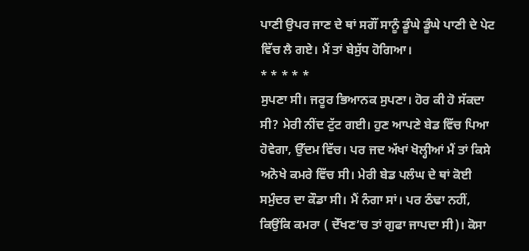ਪਾਣੀ ਉਪਰ ਜਾਣ ਦੇ ਥਾਂ ਸਗੌਂ ਸਾਨੂੰ ਡੂੰਘੇ ਡੂੰਘੇ ਪਾਣੀ ਦੇ ਪੇਟ ਵਿੱਚ ਲੈ ਗਏ। ਮੈਂ ਤਾਂ ਬੇਸੁੱਧ ਹੋਗਿਆ।
* * * * *
ਸੁਪਣਾ ਸੀ। ਜਰੂਰ ਭਿਆਨਕ ਸੁਪਣਾ। ਹੋਰ ਕੀ ਹੋ ਸੱਕਦਾ ਸੀ? ਮੇਰੀ ਨੀਂਦ ਟੁੱਟ ਗਈ। ਹੁਣ ਆਪਣੇ ਬੇਡ ਵਿੱਚ ਪਿਆ ਹੋਵੇਗਾ, ਉੱਦਮ ਵਿੱਚ। ਪਰ ਜਦ ਅੱਖਾਂ ਖੋਲ੍ਹੀਆਂ ਮੈਂ ਤਾਂ ਕਿਸੇ ਅਨੋਖੇ ਕਮਰੇ ਵਿੱਚ ਸੀ। ਮੇਰੀ ਬੇਡ ਪਲੰਘ ਦੇ ਥਾਂ ਕੋਈ ਸਮੁੰਦਰ ਦਾ ਕੌਡਾ ਸੀ। ਮੈਂ ਨੰਗਾ ਸਾਂ। ਪਰ ਠੰਢਾ ਨਹੀਂ, ਕਿਉਂਕਿ ਕਮਰਾ ( ਦੇੱਖਣ’ਚ ਤਾਂ ਗੁਫਾ ਜਾਪਦਾ ਸੀ)। ਕੋਸਾ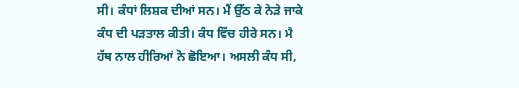ਸੀ। ਕੰਧਾਂ ਲਿਸ਼ਕ ਦੀਆਂ ਸਨ। ਮੈਂ ਉੱਠ ਕੇ ਨੇੜੇ ਜਾਕੇ ਕੰਧ ਦੀ ਪੜਤਾਲ ਕੀਤੀ। ਕੰਧ ਵਿੱਚ ਹੀਰੇ ਸਨ। ਮੈ ਹੱਥ ਨਾਲ ਹੀਰਿਆਂ ਨੋ ਛੋਇਆ। ਅਸਲੀ ਕੰਧ ਸੀ,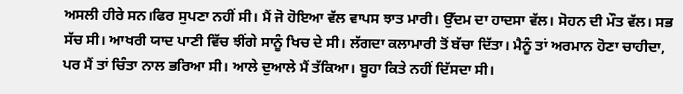ਅਸਲੀ ਹੀਰੇ ਸਨ।ਫਿਰ ਸੁਪਣਾ ਨਹੀਂ ਸੀ। ਮੈਂ ਜੋ ਹੋਇਆ ਵੱਲ ਵਾਪਸ ਝਾਤ ਮਾਰੀ। ਉੱਦਮ ਦਾ ਹਾਦਸਾ ਵੱਲ। ਸੋਹਨ ਦੀ ਮੌਤ ਵੱਲ। ਸਭ ਸੱਚ ਸੀ। ਆਖਰੀ ਯਾਦ ਪਾਣੀ ਵਿੱਚ ਝੀਂਗੇ ਸਾਨੂੰ ਖਿਚ ਦੇ ਸੀ। ਲੱਗਦਾ ਕਲਾਮਾਰੀ ਤੋਂ ਬੱਚਾ ਦਿੱਤਾ। ਮੈਨੂੰ ਤਾਂ ਅਰਮਾਨ ਹੋਣਾ ਚਾਹੀਦਾ, ਪਰ ਮੈਂ ਤਾਂ ਚਿੰਤਾ ਨਾਲ ਭਰਿਆ ਸੀ। ਆਲੇ ਦੁਆਲੇ ਮੈਂ ਤੱਕਿਆ। ਬੂਹਾ ਕਿਤੇ ਨਹੀਂ ਦਿੱਸਦਾ ਸੀ।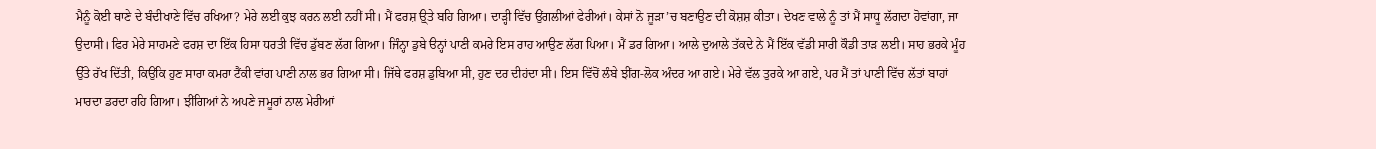ਮੈਨੂੰ ਕੋਈ ਥਾਣੇ ਦੇ ਬੰਦੀਖਾਣੇ ਵਿੱਚ ਰਖਿਆ? ਮੇਰੇ ਲਈ ਕੁਝ ਕਰਨ ਲਈ ਨਹੀਂ ਸੀ। ਮੈਂ ਫਰਸ਼ ਉ੍ਤੇ ਬਹਿ ਗਿਆ। ਦਾੜ੍ਹੀ ਵਿੱਚ ਉਂਗਲੀਆਂ ਫੇਰੀਆਂ। ਕੇਸਾਂ ਨੋ ਜੂੜਾ’ਚ ਬਣਾਉਣ ਦੀ ਕੋਸ਼ਸ਼ ਕੀਤਾ। ਦੇਖਣ ਵਾਲੇ ਨੂੰ ਤਾਂ ਮੈਂ ਸਾਧੂ ਲੱਗਦਾ ਹੋਵਾਂਗਾ, ਜਾ ਉਦਾਸੀ। ਫਿਰ ਮੇਰੇ ਸਾਹਮਣੇ ਫਰਸ਼ ਦਾ ਇੱਕ ਹਿਸਾ ਧਰਤੀ ਵਿੱਚ ਡੁੱਬਣ ਲੱਗ ਗਿਆ। ਜਿੰਨ੍ਹਾ ਡੁਬੇ ੳਨ੍ਹਾਂ ਪਾਣੀ ਕਮਰੇ ਇਸ ਰਾਹ ਆਉਣ ਲੱਗ ਪਿਆ। ਮੈਂ ਡਰ ਗਿਆ। ਆਲੇ ਦੁਆਲੇ ਤੱਕਦੇ ਨੇ ਮੈਂ ਇੱਕ ਵੱਡੀ ਸਾਰੀ ਕੌਡੀ ਤਾੜ ਲਈ। ਸਾਹ ਭਰਕੇ ਮੂੰਹ ਉੱਤੇ ਰੱਖ ਦਿੱਤੀ, ਕਿਉਂਕਿ ਹੁਣ ਸਾਰਾ ਕਮਰਾ ਟੈਂਕੀ ਵਾਂਗ ਪਾਣੀ ਨਾਲ ਭਰ ਗਿਆ ਸੀ। ਜਿੱਥੇ ਫਰਸ਼ ਡੁਬਿਆ ਸੀ, ਹੁਣ ਦਰ ਦੀਹਂਦਾ ਸੀ। ਇਸ ਵਿੱਚੋਂ ਲੰਬੇ ਝੀਂਗ-ਲੋਕ ਅੰਦਰ ਆ ਗਏ। ਮੇਰੇ ਵੱਲ ਤੁਰਕੇ ਆ ਗਏ, ਪਰ ਮੈਂ ਤਾਂ ਪਾਣੀ ਵਿੱਚ ਲੱਤਾਂ ਬਾਹਾਂ ਮਾਰਦਾ ਡਰਦਾ ਰਹਿ ਗਿਆ। ਝੀਂਗਿਆਂ ਨੇ ਅਪਣੇ ਜਮੂਰਾਂ ਨਾਲ ਮੇਰੀਆਂ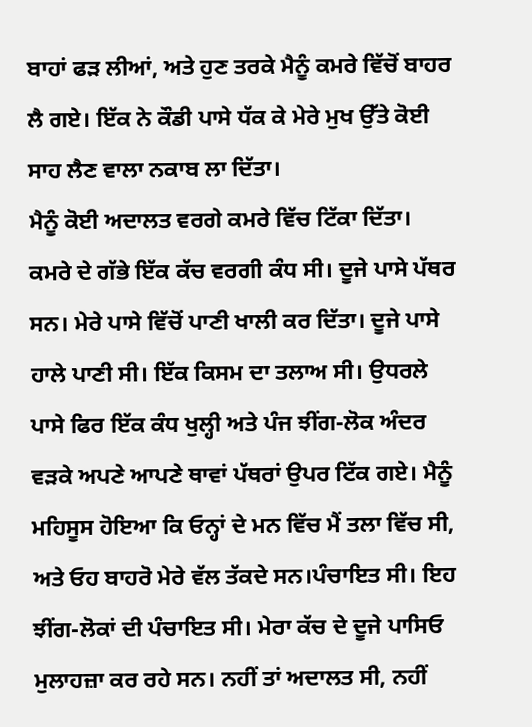ਬਾਹਾਂ ਫੜ ਲੀਆਂ, ਅਤੇ ਹੁਣ ਤਰਕੇ ਮੈਨੂੰ ਕਮਰੇ ਵਿੱਚੋਂ ਬਾਹਰ ਲੈ ਗਏ। ਇੱਕ ਨੇ ਕੌਡੀ ਪਾਸੇ ਧੱਕ ਕੇ ਮੇਰੇ ਮੁਖ ਉੱਤੇ ਕੋਈ ਸਾਹ ਲੈਣ ਵਾਲਾ ਨਕਾਬ ਲਾ ਦਿੱਤਾ।
ਮੈਨੂੰ ਕੋਈ ਅਦਾਲਤ ਵਰਗੇ ਕਮਰੇ ਵਿੱਚ ਟਿੱਕਾ ਦਿੱਤਾ। ਕਮਰੇ ਦੇ ਗੱਭੇ ਇੱਕ ਕੱਚ ਵਰਗੀ ਕੰਧ ਸੀ। ਦੂਜੇ ਪਾਸੇ ਪੱਥਰ ਸਨ। ਮੇਰੇ ਪਾਸੇ ਵਿੱਚੋਂ ਪਾਣੀ ਖਾਲੀ ਕਰ ਦਿੱਤਾ। ਦੂਜੇ ਪਾਸੇ ਹਾਲੇ ਪਾਣੀ ਸੀ। ਇੱਕ ਕਿਸਮ ਦਾ ਤਲਾਅ ਸੀ। ਉਧਰਲੇ ਪਾਸੇ ਫਿਰ ਇੱਕ ਕੰਧ ਖੁਲ੍ਹੀ ਅਤੇ ਪੰਜ ਝੀਂਗ-ਲੋਕ ਅੰਦਰ ਵੜਕੇ ਅਪਣੇ ਆਪਣੇ ਥਾਵਾਂ ਪੱਥਰਾਂ ਉਪਰ ਟਿੱਕ ਗਏ। ਮੈਨੂੰ ਮਹਿਸੂਸ ਹੋਇਆ ਕਿ ਓਨ੍ਹਾਂ ਦੇ ਮਨ ਵਿੱਚ ਮੈਂ ਤਲਾ ਵਿੱਚ ਸੀ, ਅਤੇ ਓਹ ਬਾਹਰੋ ਮੇਰੇ ਵੱਲ ਤੱਕਦੇ ਸਨ।ਪੰਚਾਇਤ ਸੀ। ਇਹ ਝੀਂਗ-ਲੋਕਾਂ ਦੀ ਪੰਚਾਇਤ ਸੀ। ਮੇਰਾ ਕੱਚ ਦੇ ਦੂਜੇ ਪਾਸਿਓ ਮੁਲਾਹਜ਼ਾ ਕਰ ਰਹੇ ਸਨ। ਨਹੀਂ ਤਾਂ ਅਦਾਲਤ ਸੀ, ਨਹੀਂ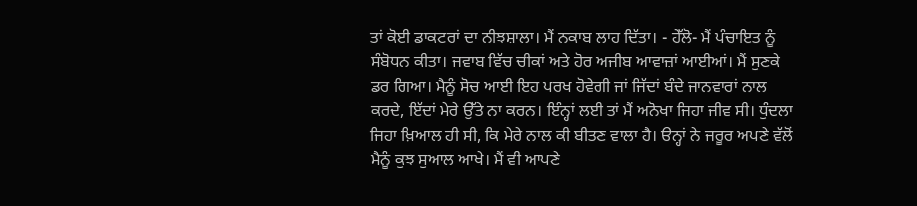ਤਾਂ ਕੋਈ ਡਾਕਟਰਾਂ ਦਾ ਨੀਝਸ਼ਾਲਾ। ਮੈਂ ਨਕਾਬ ਲਾਹ ਦਿੱਤਾ। - ਹੇੱਲੋ- ਮੈਂ ਪੰਚਾਇਤ ਨੂੰ ਸੰਬੋਧਨ ਕੀਤਾ। ਜਵਾਬ ਵਿੱਚ ਚੀਕਾਂ ਅਤੇ ਹੋਰ ਅਜੀਬ ਆਵਾਜ਼ਾਂ ਆਈਆਂ। ਮੈਂ ਸੁਣਕੇ ਡਰ ਗਿਆ। ਮੈਨੂੰ ਸੋਚ ਆਈ ਇਹ ਪਰਖ ਹੋਵੇਗੀ ਜਾਂ ਜਿੱਦਾਂ ਬੰਦੇ ਜਾਨਵਾਰਾਂ ਨਾਲ ਕਰਦੇ, ਇੱਦਾਂ ਮੇਰੇ ਉੱਤੇ ਨਾ ਕਰਨ। ਇੰਨ੍ਹਾਂ ਲਈ ਤਾਂ ਮੈਂ ਅਨੋਖਾ ਜਿਹਾ ਜੀਵ ਸੀ। ਧੁੰਦਲਾ ਜਿਹਾ ਖ਼ਿਆਲ ਹੀ ਸੀ, ਕਿ ਮੇਰੇ ਨਾਲ ਕੀ ਬੀਤਣ ਵਾਲਾ ਹੈ। ੳਨ੍ਹਾਂ ਨੇ ਜਰੂਰ ਅਪਣੇ ਵੱਲੋਂ ਮੈਨੂੰ ਕੁਝ ਸੁਆਲ ਆਖੇ। ਮੈਂ ਵੀ ਆਪਣੇ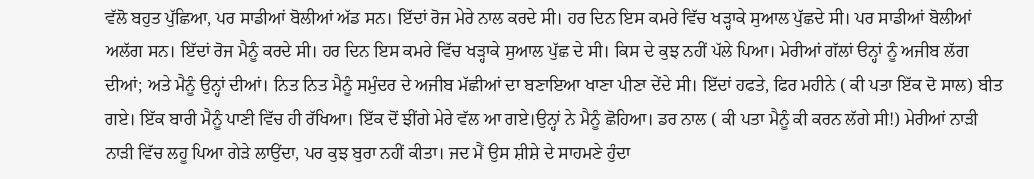ਵੱਲੋ ਬਹੁਤ ਪੁੱਛਿਆ, ਪਰ ਸਾਡੀਆਂ ਬੋਲੀਆਂ ਅੱਡ ਸਨ। ਇੱਦਾਂ ਰੋਜ ਮੇਰੇ ਨਾਲ ਕਰਦੇ ਸੀ। ਹਰ ਦਿਨ ਇਸ ਕਮਰੇ ਵਿੱਚ ਖੜ੍ਹਾਕੇ ਸੁਆਲ ਪੁੱਛਦੇ ਸੀ। ਪਰ ਸਾਡੀਆਂ ਬੋਲੀਆਂ ਅਲੱਗ ਸਨ। ਇੱਦਾਂ ਰੋਜ ਮੈਨੂੰ ਕਰਦੇ ਸੀ। ਹਰ ਦਿਨ ਇਸ ਕਮਰੇ ਵਿੱਚ ਖੜ੍ਹਾਕੇ ਸੁਆਲ ਪੁੱਛ ਦੇ ਸੀ। ਕਿਸ ਦੇ ਕੁਝ ਨਹੀਂ ਪੱਲੇ ਪਿਆ। ਮੇਰੀਆਂ ਗੱਲਾਂ ੳਨ੍ਹਾਂ ਨੂੰ ਅਜੀਬ ਲੱਗ ਦੀਆਂ; ਅਤੇ ਮੈਨੂੰ ਉਨ੍ਹਾਂ ਦੀਆਂ। ਨਿਤ ਨਿਤ ਮੈਨੂੰ ਸਮੁੰਦਰ ਦੇ ਅਜੀਬ ਮੱਛੀਆਂ ਦਾ ਬਣਾਇਆ ਖਾਣਾ ਪੀਣਾ ਦੇਂਦੇ ਸੀ। ਇੱਦਾਂ ਹਫਤੇ, ਫਿਰ ਮਹੀਨੇ ( ਕੀ ਪਤਾ ਇੱਕ ਦੋ ਸਾਲ) ਬੀਤ ਗਏ। ਇੱਕ ਬਾਰੀ ਮੈਨੂੰ ਪਾਣੀ ਵਿੱਚ ਹੀ ਰੱਖਿਆ। ਇੱਕ ਦੋਂ ਝੀਂਗੇ ਮੇਰੇ ਵੱਲ ਆ ਗਏ।ਉਨ੍ਹਾਂ ਨੇ ਮੈਨੂੰ ਛੋਹਿਆ। ਡਰ ਨਾਲ ( ਕੀ ਪਤਾ ਮੈਨੂੰ ਕੀ ਕਰਨ ਲੱਗੇ ਸੀ!) ਮੇਰੀਆਂ ਨਾੜੀ ਨਾੜੀ ਵਿੱਚ ਲਹੂ ਪਿਆ ਗੇੜੇ ਲਾਉਂਦਾ, ਪਰ ਕੁਝ ਬੁਰਾ ਨਹੀਂ ਕੀਤਾ। ਜਦ ਮੈਂ ਉਸ ਸ਼ੀਸ਼ੇ ਦੇ ਸਾਹਮਣੇ ਹੁੰਦਾ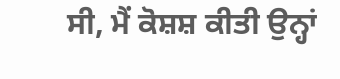ਸੀ, ਮੈਂ ਕੋਸ਼ਸ਼ ਕੀਤੀ ਉਨ੍ਹਾਂ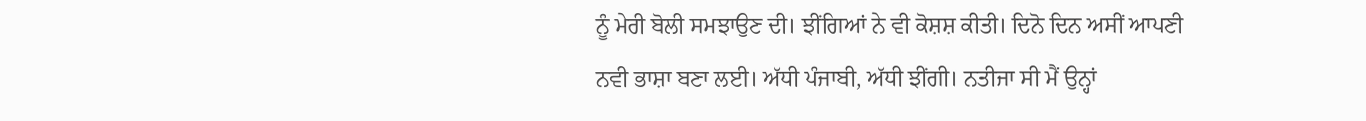ਨੂੰ ਮੇਰੀ ਬੋਲੀ ਸਮਝਾਉਣ ਦੀ। ਝੀਂਗਿਆਂ ਨੇ ਵੀ ਕੋਸ਼ਸ਼ ਕੀਤੀ। ਦਿਨੋ ਦਿਨ ਅਸੀਂ ਆਪਣੀ ਨਵੀ ਭਾਸ਼ਾ ਬਣਾ ਲਈ। ਅੱਧੀ ਪੰਜਾਬੀ, ਅੱਧੀ ਝੀਂਗੀ। ਨਤੀਜਾ ਸੀ ਮੈਂ ਉਨ੍ਹਾਂ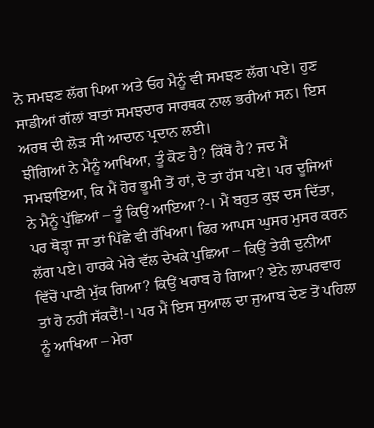ਨੋ ਸਮਝਣ ਲੱਗ ਪਿਆ ਅਤੇ ਓਹ ਮੈਨੂੰ ਵੀ ਸਮਝਣ ਲੱਗ ਪਏ। ਹੁਣ ਸਾਡੀਆਂ ਗੱਲਾਂ ਬਾਤਾਂ ਸਮਝਦਾਰ ਸਾਰਥਕ ਨਾਲ ਭਰੀਆਂ ਸਨ। ਇਸ ਅਰਥ ਦੀ ਲੋੜ ਸੀ ਆਦਾਨ ਪ੍ਰਦਾਨ ਲਈ।
ਝੀਂਗਿਆਂ ਨੇ ਮੈਨੂੰ ਆਖਿਆ, ਤੂੰ ਕੋਣ ਹੈ? ਕਿੱਥੋਂ ਹੈ? ਜਦ ਮੈਂ ਸਮਝਾਇਆ, ਕਿ ਮੈਂ ਹੋਰ ਭੂਮੀ ਤੋਂ ਹਾਂ, ਦੋ ਤਾਂ ਹੱਸ ਪਏ। ਪਰ ਦੂਜਿਆਂ ਨੇ ਮੈਨੂੰ ਪੁੱਛਿਆਂ – ਤੂੰ ਕਿਉਂ ਆਇਆ?-। ਮੈਂ ਬਹੁਤ ਕੁਝ ਦਸ ਦਿੱਤਾ, ਪਰ ਥੋੜ੍ਹਾ ਜਾ ਤਾਂ ਪਿੱਛੇ ਵੀ ਰੱਖਿਆ। ਫਿਰ ਆਪਸ ਘੁਸਰ ਮੁਸਰ ਕਰਨ ਲੱਗ ਪਏ। ਹਾਰਕੇ ਮੇਰੇ ਵੱਲ ਦੇਖਕੇ ਪੁਛਿਆ – ਕਿਉਂ ਤੇਰੀ ਦੁਨੀਆ ਵਿੱਚੋਂ ਪਾਣੀ ਮੁੱਕ ਗਿਆ? ਕਿਉਂ ਖਰਾਬ ਹੋ ਗਿਆ? ਏਨੇ ਲਾਪਰਵਾਹ ਤਾਂ ਹੋ ਨਹੀਂ ਸੱਕਦੈਂ!-। ਪਰ ਮੈਂ ਇਸ ਸੁਆਲ ਦਾ ਜੁਆਬ ਦੇਣ ਤੋਂ ਪਹਿਲਾ ਨੂੰ ਆਖਿਆ – ਮੇਰਾ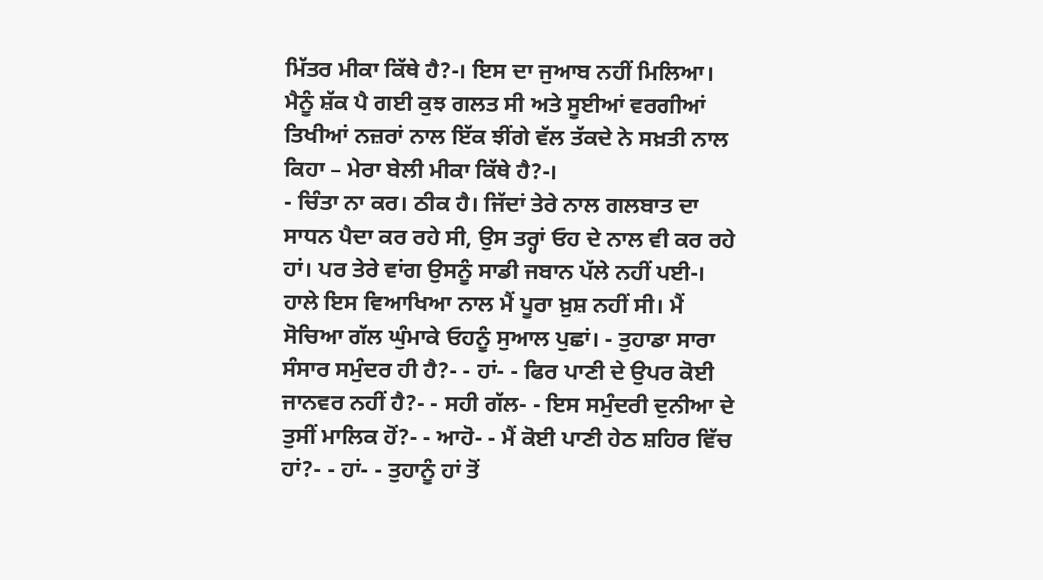ਮਿੱਤਰ ਮੀਕਾ ਕਿੱਥੇ ਹੈ?-। ਇਸ ਦਾ ਜੁਆਬ ਨਹੀਂ ਮਿਲਿਆ। ਮੈਨੂੰ ਸ਼ੱਕ ਪੈ ਗਈ ਕੁਝ ਗਲਤ ਸੀ ਅਤੇ ਸੂਈਆਂ ਵਰਗੀਆਂ ਤਿਖੀਆਂ ਨਜ਼ਰਾਂ ਨਾਲ ਇੱਕ ਝੀਂਗੇ ਵੱਲ ਤੱਕਦੇ ਨੇ ਸਖ਼ਤੀ ਨਾਲ ਕਿਹਾ – ਮੇਰਾ ਬੇਲੀ ਮੀਕਾ ਕਿੱਥੇ ਹੈ?-।
- ਚਿੰਤਾ ਨਾ ਕਰ। ਠੀਕ ਹੈ। ਜਿੱਦਾਂ ਤੇਰੇ ਨਾਲ ਗਲਬਾਤ ਦਾ ਸਾਧਨ ਪੈਦਾ ਕਰ ਰਹੇ ਸੀ, ਉਸ ਤਰ੍ਹਾਂ ਓਹ ਦੇ ਨਾਲ ਵੀ ਕਰ ਰਹੇ ਹਾਂ। ਪਰ ਤੇਰੇ ਵਾਂਗ ਉਸਨੂੰ ਸਾਡੀ ਜਬਾਨ ਪੱਲੇ ਨਹੀਂ ਪਈ-। ਹਾਲੇ ਇਸ ਵਿਆਖਿਆ ਨਾਲ ਮੈਂ ਪੂਰਾ ਖ਼ੁਸ਼ ਨਹੀਂ ਸੀ। ਮੈਂ ਸੋਚਿਆ ਗੱਲ ਘੁੰਮਾਕੇ ਓਹਨੂੰ ਸੁਆਲ ਪੁਛਾਂ। - ਤੁਹਾਡਾ ਸਾਰਾ ਸੰਸਾਰ ਸਮੁੰਦਰ ਹੀ ਹੈ?- - ਹਾਂ- - ਫਿਰ ਪਾਣੀ ਦੇ ਉਪਰ ਕੋਈ ਜਾਨਵਰ ਨਹੀਂ ਹੈ?- - ਸਹੀ ਗੱਲ- - ਇਸ ਸਮੁੰਦਰੀ ਦੁਨੀਆ ਦੇ ਤੁਸੀਂ ਮਾਲਿਕ ਹੋਂ?- - ਆਹੋ- - ਮੈਂ ਕੋਈ ਪਾਣੀ ਹੇਠ ਸ਼ਹਿਰ ਵਿੱਚ ਹਾਂ?- - ਹਾਂ- - ਤੁਹਾਨੂੰ ਹਾਂ ਤੋਂ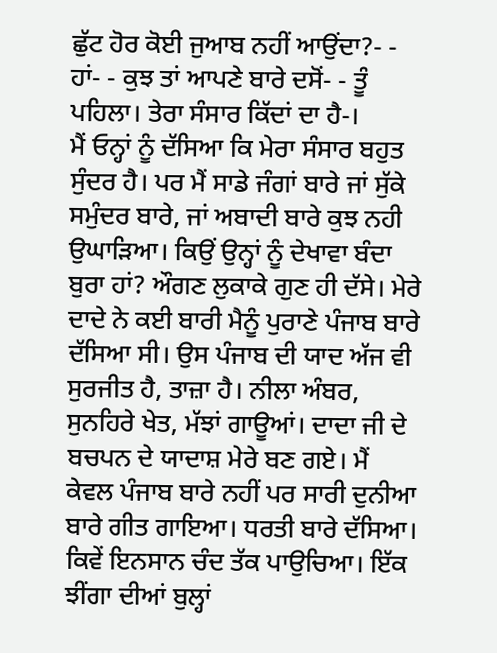ਛੁੱਟ ਹੋਰ ਕੋਈ ਜੁਆਬ ਨਹੀਂ ਆਉਂਦਾ?- - ਹਾਂ- - ਕੁਝ ਤਾਂ ਆਪਣੇ ਬਾਰੇ ਦਸੋਂ- - ਤੂੰ ਪਹਿਲਾ। ਤੇਰਾ ਸੰਸਾਰ ਕਿੱਦਾਂ ਦਾ ਹੈ-।
ਮੈਂ ਓਨ੍ਹਾਂ ਨੂੰ ਦੱਸਿਆ ਕਿ ਮੇਰਾ ਸੰਸਾਰ ਬਹੁਤ ਸੁੰਦਰ ਹੈ। ਪਰ ਮੈਂ ਸਾਡੇ ਜੰਗਾਂ ਬਾਰੇ ਜਾਂ ਸੁੱਕੇ ਸਮੁੰਦਰ ਬਾਰੇ, ਜਾਂ ਅਬਾਦੀ ਬਾਰੇ ਕੁਝ ਨਹੀ ਉਘਾੜਿਆ। ਕਿਉਂ ਉਨ੍ਹਾਂ ਨੂੰ ਦੇਖਾਵਾ ਬੰਦਾ ਬੁਰਾ ਹਾਂ? ਔਗਣ ਲੁਕਾਕੇ ਗੁਣ ਹੀ ਦੱਸੇ। ਮੇਰੇ ਦਾਦੇ ਨੇ ਕਈ ਬਾਰੀ ਮੈਨੂੰ ਪੁਰਾਣੇ ਪੰਜਾਬ ਬਾਰੇ ਦੱਸਿਆ ਸੀ। ਉਸ ਪੰਜਾਬ ਦੀ ਯਾਦ ਅੱਜ ਵੀ ਸੁਰਜੀਤ ਹੈ, ਤਾਜ਼ਾ ਹੈ। ਨੀਲਾ ਅੰਬਰ, ਸੁਨਹਿਰੇ ਖੇਤ, ਮੱਝਾਂ ਗਾਊਆਂ। ਦਾਦਾ ਜੀ ਦੇ ਬਚਪਨ ਦੇ ਯਾਦਾਸ਼ ਮੇਰੇ ਬਣ ਗਏ। ਮੈਂ ਕੇਵਲ ਪੰਜਾਬ ਬਾਰੇ ਨਹੀਂ ਪਰ ਸਾਰੀ ਦੁਨੀਆ ਬਾਰੇ ਗੀਤ ਗਾਇਆ। ਧਰਤੀ ਬਾਰੇ ਦੱਸਿਆ। ਕਿਵੇਂ ਇਨਸਾਨ ਚੰਦ ਤੱਕ ਪਾਉਚਿਆ। ਇੱਕ ਝੀਂਗਾ ਦੀਆਂ ਬੁਲ੍ਹਾਂ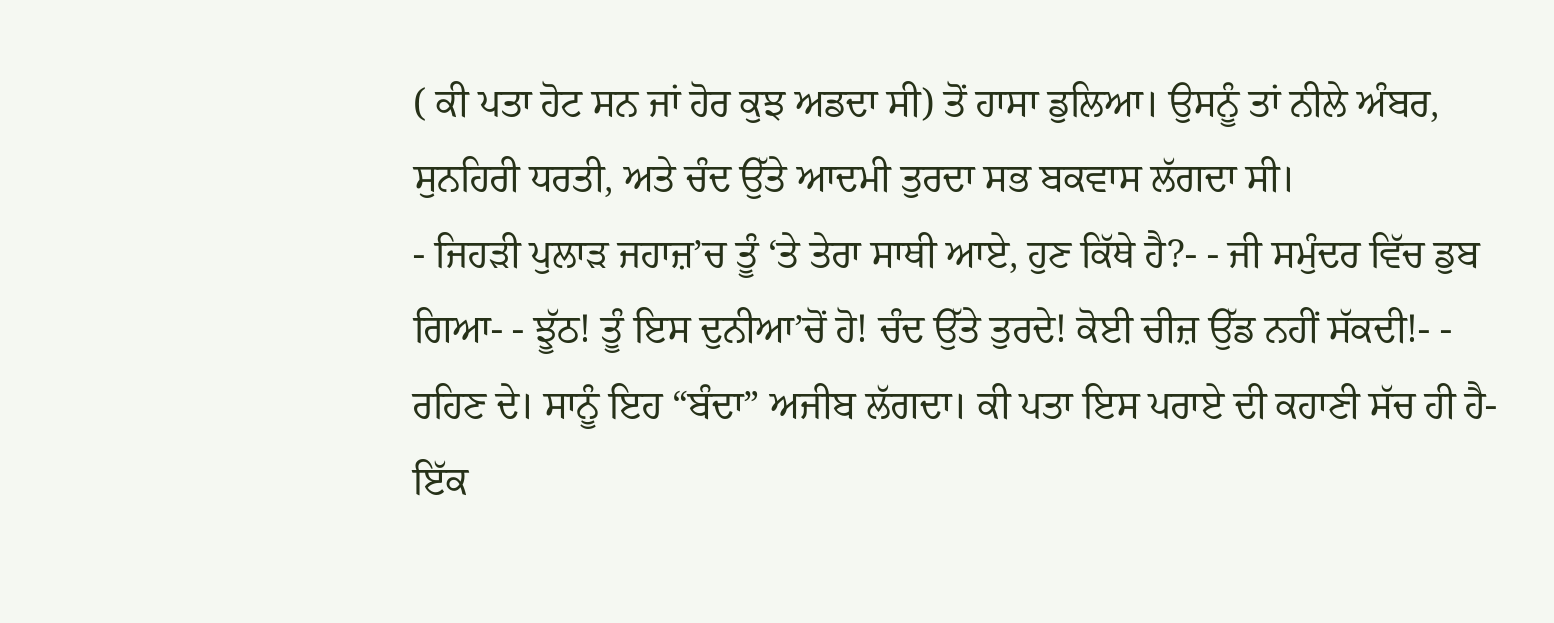( ਕੀ ਪਤਾ ਹੋਟ ਸਨ ਜਾਂ ਹੋਰ ਕੁਝ ਅਡਦਾ ਸੀ) ਤੋਂ ਹਾਸਾ ਡੁਲਿਆ। ਉਸਨੂੰ ਤਾਂ ਨੀਲੇ ਅੰਬਰ, ਸੁਨਹਿਰੀ ਧਰਤੀ, ਅਤੇ ਚੰਦ ਉੱਤੇ ਆਦਮੀ ਤੁਰਦਾ ਸਭ ਬਕਵਾਸ ਲੱਗਦਾ ਸੀ।
- ਜਿਹੜੀ ਪੁਲਾੜ ਜਹਾਜ਼’ਚ ਤੂੰ ‘ਤੇ ਤੇਰਾ ਸਾਥੀ ਆਏ, ਹੁਣ ਕਿੱਥੇ ਹੈ?- - ਜੀ ਸਮੁੰਦਰ ਵਿੱਚ ਡੁਬ ਗਿਆ- - ਝੂੱਠ! ਤੂੰ ਇਸ ਦੁਨੀਆ’ਚੋਂ ਹੋ! ਚੰਦ ਉੱਤੇ ਤੁਰਦੇ! ਕੋਈ ਚੀਜ਼ ਉੱਡ ਨਹੀਂ ਸੱਕਦੀ!- - ਰਹਿਣ ਦੇ। ਸਾਨੂੰ ਇਹ “ਬੰਦਾ” ਅਜੀਬ ਲੱਗਦਾ। ਕੀ ਪਤਾ ਇਸ ਪਰਾਏ ਦੀ ਕਹਾਣੀ ਸੱਚ ਹੀ ਹੈ- ਇੱਕ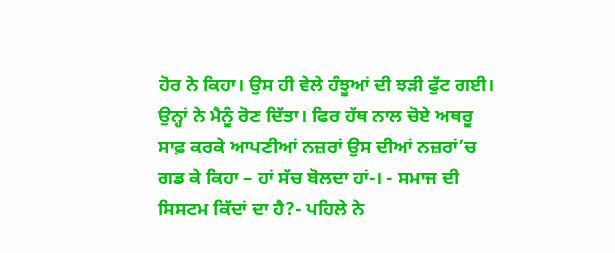ਹੋਰ ਨੇ ਕਿਹਾ। ਉਸ ਹੀ ਵੇਲੇ ਹੰਝੂਆਂ ਦੀ ਝੜੀ ਫੁੱਟ ਗਈ। ਉਨ੍ਹਾਂ ਨੇ ਮੈਨੂੰ ਰੋਣ ਦਿੱਤਾ। ਫਿਰ ਹੱਥ ਨਾਲ ਚੋਏ ਅਥਰੂ ਸਾਫ਼ ਕਰਕੇ ਆਪਣੀਆਂ ਨਜ਼ਰਾਂ ਉਸ ਦੀਆਂ ਨਜ਼ਰਾਂ’ਚ ਗਡ ਕੇ ਕਿਹਾ – ਹਾਂ ਸੱਚ ਬੋਲਦਾ ਹਾਂ-। - ਸਮਾਜ ਦੀ ਸਿਸਟਮ ਕਿੱਦਾਂ ਦਾ ਹੈ?- ਪਹਿਲੇ ਨੇ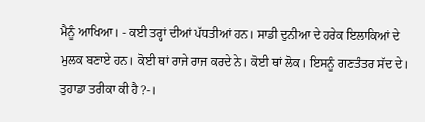ਮੈਨੂੰ ਆਖਿਆ। - ਕਈ ਤਰ੍ਹਾਂ ਦੀਆਂ ਪੱਧਤੀਆਂ ਹਨ। ਸਾਡੀ ਦੁਨੀਆ ਦੇ ਹਰੇਕ ਇਲਾਕਿਆਂ ਦੇ ਮੁਲਕ ਬਣਾਏ ਹਨ। ਕੋਈ ਥਾਂ ਰਾਜੇ ਰਾਜ ਕਰਦੇ ਨੇ। ਕੋਈ ਥਾਂ ਲੋਕ। ਇਸਨੂੰ ਗਣਤੰਤਰ ਸੱਦ ਦੇ। ਤੁਹਾਡਾ ਤਰੀਕਾ ਕੀ ਹੈ?-।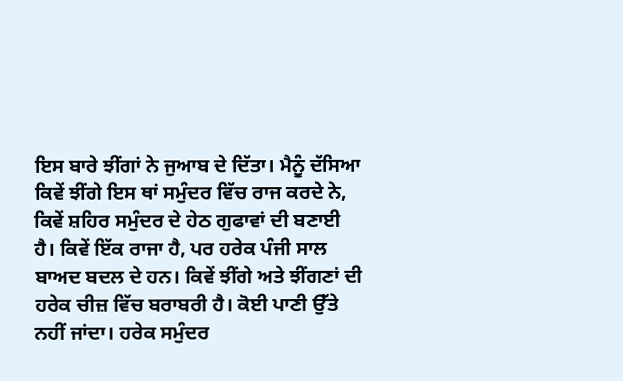ਇਸ ਬਾਰੇ ਝੀਂਗਾਂ ਨੇ ਜੁਆਬ ਦੇ ਦਿੱਤਾ। ਮੈਨੂੰ ਦੱਸਿਆ ਕਿਵੇਂ ਝੀਂਗੇ ਇਸ ਥਾਂ ਸਮੁੰਦਰ ਵਿੱਚ ਰਾਜ ਕਰਦੇ ਨੇ, ਕਿਵੇਂ ਸ਼ਹਿਰ ਸਮੁੰਦਰ ਦੇ ਹੇਠ ਗੁਫਾਵਾਂ ਦੀ ਬਣਾਈ ਹੈ। ਕਿਵੇਂ ਇੱਕ ਰਾਜਾ ਹੈ, ਪਰ ਹਰੇਕ ਪੰਜੀ ਸਾਲ ਬਾਅਦ ਬਦਲ ਦੇ ਹਨ। ਕਿਵੇਂ ਝੀਂਗੇ ਅਤੇ ਝੀਂਗਣਾਂ ਦੀ ਹਰੇਕ ਚੀਜ਼ ਵਿੱਚ ਬਰਾਬਰੀ ਹੈ। ਕੋਈ ਪਾਣੀ ਉੱਤੇ ਨਹੀਂ ਜਾਂਦਾ। ਹਰੇਕ ਸਮੁੰਦਰ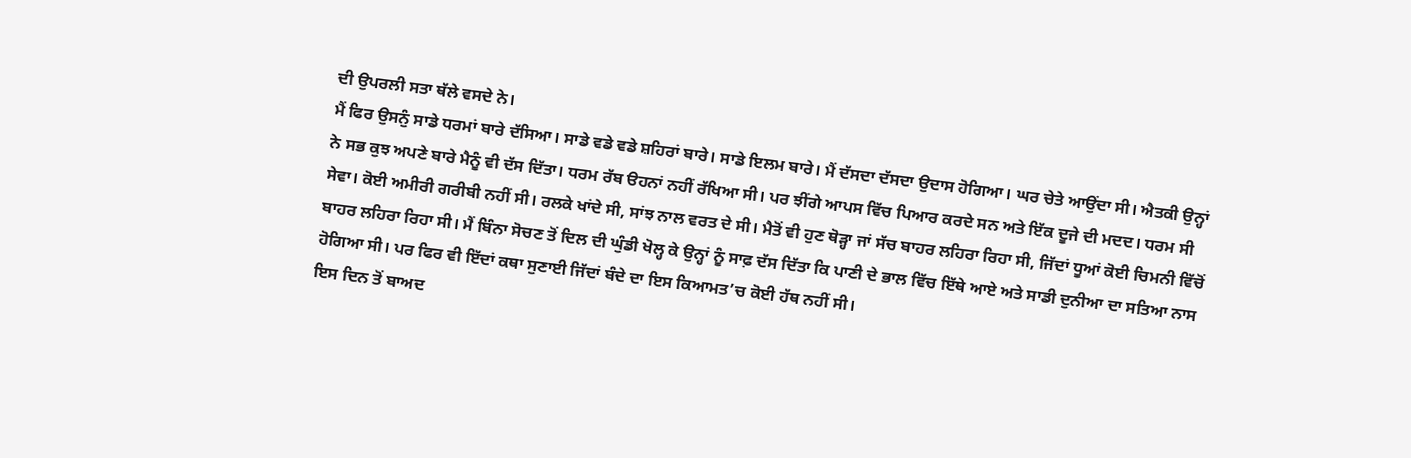ਦੀ ਉਪਰਲੀ ਸਤਾ ਥੱਲੇ ਵਸਦੇ ਨੇ।
ਮੈਂ ਫਿਰ ਉਸਨੁੰ ਸਾਡੇ ਧਰਮਾਂ ਬਾਰੇ ਦੱਸਿਆ। ਸਾਡੇ ਵਡੇ ਵਡੇ ਸ਼ਹਿਰਾਂ ਬਾਰੇ। ਸਾਡੇ ਇਲਮ ਬਾਰੇ। ਮੈਂ ਦੱਸਦਾ ਦੱਸਦਾ ਉਦਾਸ ਹੋਗਿਆ। ਘਰ ਚੇਤੇ ਆਉਂਦਾ ਸੀ। ਐਤਕੀ ਉਨ੍ਹਾਂ ਨੇ ਸਭ ਕੁਝ ਅਪਣੇ ਬਾਰੇ ਮੈਨੂੰ ਵੀ ਦੱਸ ਦਿੱਤਾ। ਧਰਮ ਰੱਬ ੳਹਨਾਂ ਨਹੀਂ ਰੱਖਿਆ ਸੀ। ਪਰ ਝੀਂਗੇ ਆਪਸ ਵਿੱਚ ਪਿਆਰ ਕਰਦੇ ਸਨ ਅਤੇ ਇੱਕ ਦੂਜੇ ਦੀ ਮਦਦ। ਧਰਮ ਸੀ ਸੇਵਾ। ਕੋਈ ਅਮੀਰੀ ਗਰੀਬੀ ਨਹੀਂ ਸੀ। ਰਲਕੇ ਖਾਂਦੇ ਸੀ, ਸਾਂਝ ਨਾਲ ਵਰਤ ਦੇ ਸੀ। ਮੈਤੋਂ ਵੀ ਹੁਣ ਥੋੜ੍ਹਾ ਜਾਂ ਸੱਚ ਬਾਹਰ ਲਹਿਰਾ ਰਿਹਾ ਸੀ, ਜਿੱਦਾਂ ਧੂਆਂ ਕੋਈ ਚਿਮਨੀ ਵਿੱਚੋਂ ਬਾਹਰ ਲਹਿਰਾ ਰਿਹਾ ਸੀ। ਮੈਂ ਬਿੰਨਾ ਸੋਚਣ ਤੋਂ ਦਿਲ ਦੀ ਘੁੰਡੀ ਖੋਲ੍ਹ ਕੇ ਉਨ੍ਹਾਂ ਨੂੰ ਸਾਫ਼ ਦੱਸ ਦਿੱਤਾ ਕਿ ਪਾਣੀ ਦੇ ਭਾਲ ਵਿੱਚ ਇੱਥੇ ਆਏ ਅਤੇ ਸਾਡੀ ਦੁਨੀਆ ਦਾ ਸਤਿਆ ਨਾਸ ਹੋਗਿਆ ਸੀ। ਪਰ ਫਿਰ ਵੀ ਇੱਦਾਂ ਕਥਾ ਸੁਣਾਈ ਜਿੱਦਾਂ ਬੰਦੇ ਦਾ ਇਸ ਕਿਆਮਤ’ਚ ਕੋਈ ਹੱਥ ਨਹੀਂ ਸੀ।
ਇਸ ਦਿਨ ਤੋਂ ਬਾਅਦ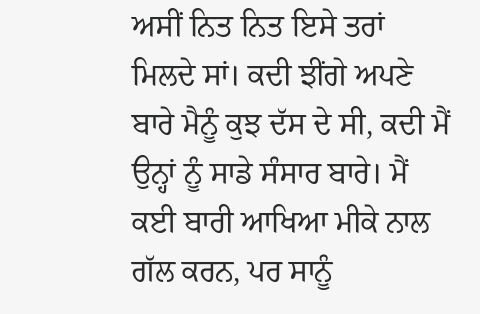ਅਸੀਂ ਨਿਤ ਨਿਤ ਇਸੇ ਤਰਾਂ ਮਿਲਦੇ ਸਾਂ। ਕਦੀ ਝੀਂਗੇ ਅਪਣੇ ਬਾਰੇ ਮੈਨੂੰ ਕੁਝ ਦੱਸ ਦੇ ਸੀ, ਕਦੀ ਮੈਂ ਉਨ੍ਹਾਂ ਨੂੰ ਸਾਡੇ ਸੰਸਾਰ ਬਾਰੇ। ਮੈਂ ਕਈ ਬਾਰੀ ਆਖਿਆ ਮੀਕੇ ਨਾਲ ਗੱਲ ਕਰਨ, ਪਰ ਸਾਨੂੰ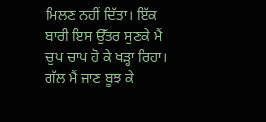ਮਿਲਣ ਨਹੀਂ ਦਿੱਤਾ। ਇੱਕ ਬਾਰੀ ਇਸ ਉੱਤਰ ਸੁਣਕੇ ਮੈਂ ਚੁਪ ਚਾਪ ਹੋ ਕੇ ਖੜ੍ਹਾ ਰਿਹਾ। ਗੱਲ ਮੈਂ ਜਾਣ ਬੂਝ ਕੇ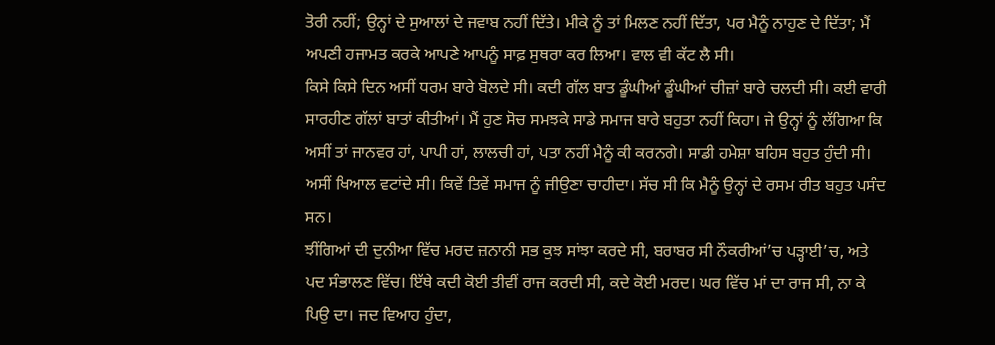ਤੋਰੀ ਨਹੀਂ; ਉਨ੍ਹਾਂ ਦੇ ਸੁਆਲਾਂ ਦੇ ਜਵਾਬ ਨਹੀਂ ਦਿੱਤੇ। ਮੀਕੇ ਨੂੰ ਤਾਂ ਮਿਲਣ ਨਹੀਂ ਦਿੱਤਾ, ਪਰ ਮੈਨੂੰ ਨਾਹੁਣ ਦੇ ਦਿੱਤਾ; ਮੈਂ ਅਪਣੀ ਹਜਾਮਤ ਕਰਕੇ ਆਪਣੇ ਆਪਨੂੰ ਸਾਫ਼ ਸੁਥਰਾ ਕਰ ਲਿਆ। ਵਾਲ ਵੀ ਕੱਟ ਲੈ ਸੀ।
ਕਿਸੇ ਕਿਸੇ ਦਿਨ ਅਸੀਂ ਧਰਮ ਬਾਰੇ ਬੋਲਦੇ ਸੀ। ਕਦੀ ਗੱਲ ਬਾਤ ਡੂੰਘੀਆਂ ਡੂੰਘੀਆਂ ਚੀਜ਼ਾਂ ਬਾਰੇ ਚਲਦੀ ਸੀ। ਕਈ ਵਾਰੀ ਸਾਰਹੀਣ ਗੱਲਾਂ ਬਾਤਾਂ ਕੀਤੀਆਂ। ਮੈਂ ਹੁਣ ਸੋਚ ਸਮਝਕੇ ਸਾਡੇ ਸਮਾਜ ਬਾਰੇ ਬਹੁਤਾ ਨਹੀਂ ਕਿਹਾ। ਜੇ ਉਨ੍ਹਾਂ ਨੂੰ ਲੱਗਿਆ ਕਿ ਅਸੀਂ ਤਾਂ ਜਾਨਵਰ ਹਾਂ, ਪਾਪੀ ਹਾਂ, ਲਾਲਚੀ ਹਾਂ, ਪਤਾ ਨਹੀਂ ਮੈਨੂੰ ਕੀ ਕਰਨਗੇ। ਸਾਡੀ ਹਮੇਸ਼ਾ ਬਹਿਸ ਬਹੁਤ ਹੁੰਦੀ ਸੀ। ਅਸੀਂ ਖਿਆਲ ਵਟਾਂਦੇ ਸੀ। ਕਿਵੇਂ ਤਿਵੇਂ ਸਮਾਜ ਨੂੰ ਜੀਉਣਾ ਚਾਹੀਦਾ। ਸੱਚ ਸੀ ਕਿ ਮੈਨੂੰ ਉਨ੍ਹਾਂ ਦੇ ਰਸਮ ਰੀਤ ਬਹੁਤ ਪਸੰਦ ਸਨ।
ਝੀਂਗਿਆਂ ਦੀ ਦੁਨੀਆ ਵਿੱਚ ਮਰਦ ਜ਼ਨਾਨੀ ਸਭ ਕੁਝ ਸਾਂਝਾ ਕਰਦੇ ਸੀ, ਬਰਾਬਰ ਸੀ ਨੌਕਰੀਆਂ’ਚ ਪੜ੍ਹਾਈ’ਚ, ਅਤੇ ਪਦ ਸੰਭਾਲਣ ਵਿੱਚ। ਇੱਥੇ ਕਦੀ ਕੋਈ ਤੀਵੀਂ ਰਾਜ ਕਰਦੀ ਸੀ, ਕਦੇ ਕੋਈ ਮਰਦ। ਘਰ ਵਿੱਚ ਮਾਂ ਦਾ ਰਾਜ ਸੀ, ਨਾ ਕੇ ਪਿਉ ਦਾ। ਜਦ ਵਿਆਹ ਹੁੰਦਾ,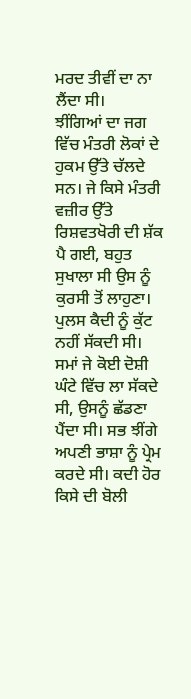ਮਰਦ ਤੀਵੀਂ ਦਾ ਨਾ ਲੈਂਦਾ ਸੀ।
ਝੀਂਗਿਆਂ ਦਾ ਜਗ ਵਿੱਚ ਮੰਤਰੀ ਲੋਕਾਂ ਦੇ ਹੁਕਮ ਉੱਤੇ ਚੱਲਦੇ ਸਨ। ਜੇ ਕਿਸੇ ਮੰਤਰੀ ਵਜ਼ੀਰ ਉੱਤੇ ਰਿਸ਼ਵਤਖੋਰੀ ਦੀ ਸ਼ੱਕ ਪੈ ਗਈ, ਬਹੁਤ ਸੁਖਾਲਾ ਸੀ ਉਸ ਨੂੰ ਕੁਰਸੀ ਤੋਂ ਲਾਹੁਣਾ। ਪੁਲਸ ਕੈਦੀ ਨੂੰ ਕੁੱਟ ਨਹੀਂ ਸੱਕਦੀ ਸੀ। ਸਮਾਂ ਜੇ ਕੋਈ ਦੋਸ਼ੀ ਘੰਟੇ ਵਿੱਚ ਲਾ ਸੱਕਦੇ ਸੀ, ਉਸਨੂੰ ਛੱਡਣਾ ਪੈਂਦਾ ਸੀ। ਸਭ ਝੀਂਗੇ ਅਪਣੀ ਭਾਸ਼ਾ ਨੂੰ ਪ੍ਰੇਮ ਕਰਦੇ ਸੀ। ਕਦੀ ਹੋਰ ਕਿਸੇ ਦੀ ਬੋਲੀ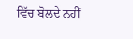ਵਿੱਚ ਬੋਲਦੇ ਨਹੀਂ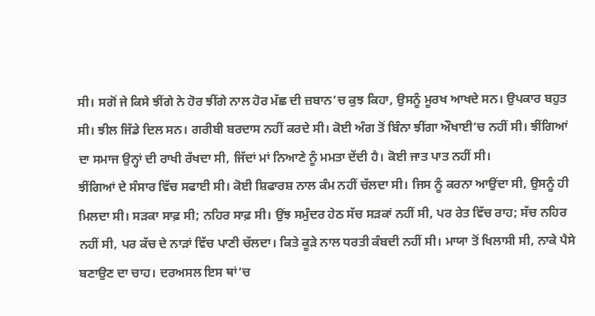ਸੀ। ਸਗੋਂ ਜੇ ਕਿਸੇ ਝੀਂਗੇ ਨੇ ਹੋਰ ਝੀਂਗੇ ਨਾਲ ਹੋਰ ਮੱਛ ਦੀ ਜ਼ਬਾਨ’ਚ ਕੁਝ ਕਿਹਾ, ਉਸਨੂੰ ਮੂਰਖ ਆਖਦੇ ਸਨ। ਉਪਕਾਰ ਬਹੁਤ ਸੀ। ਝੀਲ ਜਿੱਡੇ ਦਿਲ ਸਨ। ਗਰੀਬੀ ਬਰਦਾਸ ਨਹੀਂ ਕਰਦੇ ਸੀ। ਕੋਈ ਅੰਗ ਤੋਂ ਬਿੰਨਾ ਝੀਂਗਾ ਔਖਾਈ’ਚ ਨਹੀਂ ਸੀ। ਝੀਂਗਿਆਂ ਦਾ ਸਮਾਜ ਉਨ੍ਹਾਂ ਦੀ ਰਾਖੀ ਰੱਖਦਾ ਸੀ, ਜਿੱਦਾਂ ਮਾਂ ਨਿਆਣੇ ਨੂੰ ਮਮਤਾ ਦੇਂਦੀ ਹੈ। ਕੋਈ ਜਾਤ ਪਾਤ ਨਹੀਂ ਸੀ।
ਝੀਂਗਿਆਂ ਦੇ ਸੰਸਾਰ ਵਿੱਚ ਸਫਾਈ ਸੀ। ਕੋਈ ਸ਼ਿਫਾਰਸ਼ ਨਾਲ ਕੰਮ ਨਹੀਂ ਚੱਲਦਾ ਸੀ। ਜਿਸ ਨੂੰ ਕਰਨਾ ਆਉਂਦਾ ਸੀ, ਉਸਨੂੰ ਹੀ ਮਿਲਦਾ ਸੀ। ਸੜਕਾ ਸਾਫ਼ ਸੀ; ਨਹਿਰ ਸਾਫ਼ ਸੀ। ਉਂਝ ਸਮੁੰਦਰ ਹੇਠ ਸੱਚ ਸੜਕਾਂ ਨਹੀਂ ਸੀ, ਪਰ ਰੇਤ ਵਿੱਚ ਰਾਹ; ਸੱਚ ਨਹਿਰ ਨਹੀਂ ਸੀ, ਪਰ ਕੱਚ ਦੇ ਨਾੜਾਂ ਵਿੱਚ ਪਾਣੀ ਚੱਲਦਾ। ਕਿਤੇ ਕੂੜੇ ਨਾਲ ਧਰਤੀ ਕੰਬਦੀ ਨਹੀਂ ਸੀ। ਮਾਯਾ ਤੋਂ ਖਿਲਾਸੀ ਸੀ, ਨਾਕੇ ਪੈਸੇ ਬਣਾਉਣ ਦਾ ਚਾਹ। ਦਰਅਸਲ ਇਸ ਥਾਂ’ਚ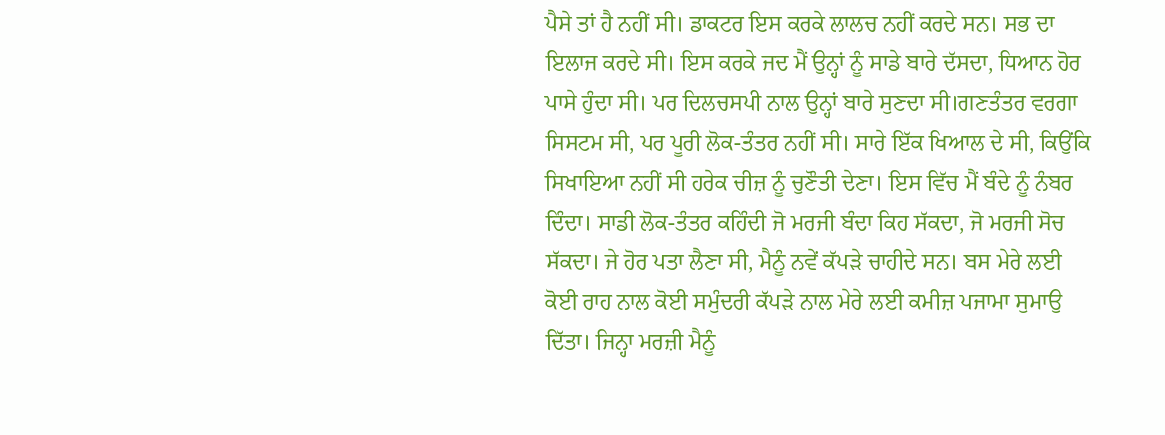ਪੈਸੇ ਤਾਂ ਹੈ ਨਹੀਂ ਸੀ। ਡਾਕਟਰ ਇਸ ਕਰਕੇ ਲਾਲਚ ਨਹੀਂ ਕਰਦੇ ਸਨ। ਸਭ ਦਾ ਇਲਾਜ ਕਰਦੇ ਸੀ। ਇਸ ਕਰਕੇ ਜਦ ਮੈਂ ਉਨ੍ਹਾਂ ਨੂੰ ਸਾਡੇ ਬਾਰੇ ਦੱਸਦਾ, ਧਿਆਨ ਹੋਰ ਪਾਸੇ ਹੁੰਦਾ ਸੀ। ਪਰ ਦਿਲਚਸਪੀ ਨਾਲ ਉਨ੍ਹਾਂ ਬਾਰੇ ਸੁਣਦਾ ਸੀ।ਗਣਤੰਤਰ ਵਰਗਾ ਸਿਸਟਮ ਸੀ, ਪਰ ਪੂਰੀ ਲੋਕ-ਤੰਤਰ ਨਹੀਂ ਸੀ। ਸਾਰੇ ਇੱਕ ਖਿਆਲ ਦੇ ਸੀ, ਕਿਉਂਕਿ ਸਿਖਾਇਆ ਨਹੀਂ ਸੀ ਹਰੇਕ ਚੀਜ਼ ਨੂੰ ਚੁਣੌਤੀ ਦੇਣਾ। ਇਸ ਵਿੱਚ ਮੈਂ ਬੰਦੇ ਨੂੰ ਨੰਬਰ ਦਿੰਦਾ। ਸਾਡੀ ਲੋਕ-ਤੰਤਰ ਕਹਿੰਦੀ ਜੋ ਮਰਜੀ ਬੰਦਾ ਕਿਹ ਸੱਕਦਾ, ਜੋ ਮਰਜੀ ਸੋਚ ਸੱਕਦਾ। ਜੇ ਹੋਰ ਪਤਾ ਲੈਣਾ ਸੀ, ਮੈਨੂੰ ਨਵੇਂ ਕੱਪੜੇ ਚਾਹੀਦੇ ਸਨ। ਬਸ ਮੇਰੇ ਲਈ ਕੋਈ ਰਾਹ ਨਾਲ ਕੋਈ ਸਮੁੰਦਰੀ ਕੱਪੜੇ ਨਾਲ ਮੇਰੇ ਲਈ ਕਮੀਜ਼ ਪਜਾਮਾ ਸੁਮਾਉ ਦਿੱਤਾ। ਜਿਨ੍ਹਾ ਮਰਜ਼ੀ ਮੈਨੂੰ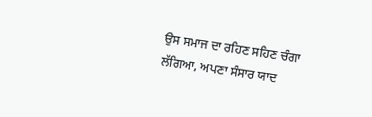ਉਸ ਸਮਾਜ ਦਾ ਰਹਿਣ ਸਹਿਣ ਚੰਗਾ ਲੱਗਿਆ, ਅਪਣਾ ਸੰਸਾਰ ਯਾਦ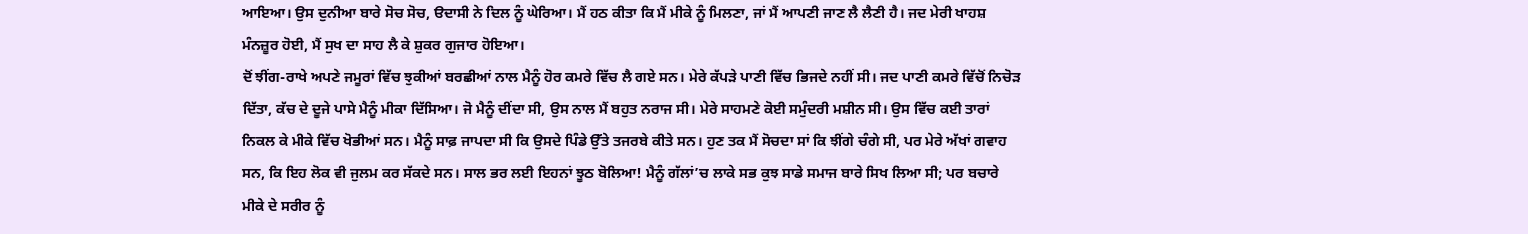ਆਇਆ। ਉਸ ਦੁਨੀਆ ਬਾਰੇ ਸੋਚ ਸੋਚ, ੳਦਾਸੀ ਨੇ ਦਿਲ ਨੂੰ ਘੇਰਿਆ। ਮੈਂ ਹਠ ਕੀਤਾ ਕਿ ਮੈਂ ਮੀਕੇ ਨੂੰ ਮਿਲਣਾ, ਜਾਂ ਮੈਂ ਆਪਣੀ ਜਾਣ ਲੈ ਲੈਣੀ ਹੈ। ਜਦ ਮੇਰੀ ਖਾਹਸ਼ ਮੰਨਜ਼ੂਰ ਹੋਈ, ਮੈਂ ਸੁਖ ਦਾ ਸਾਹ ਲੈ ਕੇ ਸ਼ੁਕਰ ਗੁਜਾਰ ਹੋਇਆ।
ਦੋਂ ਝੀਂਗ-ਰਾਖੇ ਅਪਣੇ ਜਮੂਰਾਂ ਵਿੱਚ ਝੁਕੀਆਂ ਬਰਛੀਆਂ ਨਾਲ ਮੈਨੂੰ ਹੋਰ ਕਮਰੇ ਵਿੱਚ ਲੈ ਗਏ ਸਨ। ਮੇਰੇ ਕੱਪੜੇ ਪਾਣੀ ਵਿੱਚ ਭਿਜਦੇ ਨਹੀਂ ਸੀ। ਜਦ ਪਾਣੀ ਕਮਰੇ ਵਿੱਚੋਂ ਨਿਚੋੜ ਦਿੱਤਾ, ਕੱਚ ਦੇ ਦੂਜੇ ਪਾਸੇ ਮੈਨੂੰ ਮੀਕਾ ਦਿੱਸਿਆ। ਜੋ ਮੈਨੂੰ ਦੀਂਦਾ ਸੀ, ਉਸ ਨਾਲ ਮੈਂ ਬਹੁਤ ਨਰਾਜ ਸੀ। ਮੇਰੇ ਸਾਹਮਣੇ ਕੋਈ ਸਮੁੰਦਰੀ ਮਸ਼ੀਨ ਸੀ। ਉਸ ਵਿੱਚ ਕਈ ਤਾਰਾਂ ਨਿਕਲ ਕੇ ਮੀਕੇ ਵਿੱਚ ਖੋਭੀਆਂ ਸਨ। ਮੈਨੂੰ ਸਾਫ਼ ਜਾਪਦਾ ਸੀ ਕਿ ਉਸਦੇ ਪਿੰਡੇ ਉੱਤੇ ਤਜਰਬੇ ਕੀਤੇ ਸਨ। ਹੁਣ ਤਕ ਮੈਂ ਸੋਚਦਾ ਸਾਂ ਕਿ ਝੀਂਗੇ ਚੰਗੇ ਸੀ, ਪਰ ਮੇਰੇ ਅੱਖਾਂ ਗਵਾਹ ਸਨ, ਕਿ ਇਹ ਲੋਕ ਵੀ ਜੁਲਮ ਕਰ ਸੱਕਦੇ ਸਨ। ਸਾਲ ਭਰ ਲਈ ਇਹਨਾਂ ਝੂਠ ਬੋਲਿਆ! ਮੈਨੂੰ ਗੱਲਾਂ’ਚ ਲਾਕੇ ਸਭ ਕੁਝ ਸਾਡੇ ਸਮਾਜ ਬਾਰੇ ਸਿਖ ਲਿਆ ਸੀ; ਪਰ ਬਚਾਰੇ ਮੀਕੇ ਦੇ ਸਰੀਰ ਨੂੰ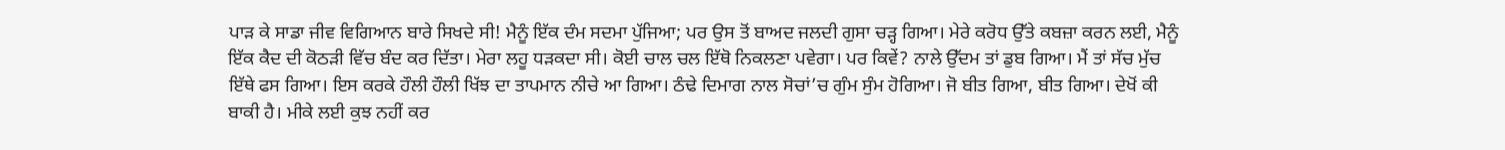ਪਾੜ ਕੇ ਸਾਡਾ ਜੀਵ ਵਿਗਿਆਨ ਬਾਰੇ ਸਿਖਦੇ ਸੀ! ਮੈਨੂੰ ਇੱਕ ਦੰਮ ਸਦਮਾ ਪੁੱਜਿਆ; ਪਰ ਉਸ ਤੋਂ ਬਾਅਦ ਜਲਦੀ ਗੁਸਾ ਚੜ੍ਹ ਗਿਆ। ਮੇਰੇ ਕਰੋਧ ਉੱਤੇ ਕਬਜ਼ਾ ਕਰਨ ਲਈ, ਮੈਨੂੰ ਇੱਕ ਕੈਦ ਦੀ ਕੋਠੜੀ ਵਿੱਚ ਬੰਦ ਕਰ ਦਿੱਤਾ। ਮੇਰਾ ਲਹੂ ਧੜਕਦਾ ਸੀ। ਕੋਈ ਚਾਲ ਚਲ ਇੱਥੋ ਨਿਕਲਣਾ ਪਵੇਗਾ। ਪਰ ਕਿਵੇਂ? ਨਾਲੇ ਉੱਦਮ ਤਾਂ ਡੁਬ ਗਿਆ। ਮੈਂ ਤਾਂ ਸੱਚ ਮੁੱਚ ਇੱਥੇ ਫਸ ਗਿਆ। ਇਸ ਕਰਕੇ ਹੌਲੀ ਹੌਲੀ ਖਿੱਝ ਦਾ ਤਾਪਮਾਨ ਨੀਚੇ ਆ ਗਿਆ। ਠੰਢੇ ਦਿਮਾਗ ਨਾਲ ਸੋਚਾਂ’ਚ ਗੁੰਮ ਸੁੰਮ ਹੋਗਿਆ। ਜੋ ਬੀਤ ਗਿਆ, ਬੀਤ ਗਿਆ। ਦੇਖੋਂ ਕੀ ਬਾਕੀ ਹੈ। ਮੀਕੇ ਲਈ ਕੁਝ ਨਹੀਂ ਕਰ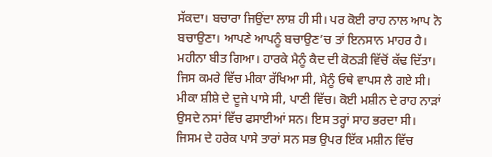ਸੱਕਦਾ। ਬਚਾਰਾ ਜਿਉਂਦਾ ਲਾਸ਼ ਹੀ ਸੀ। ਪਰ ਕੋਈ ਰਾਹ ਨਾਲ ਆਪ ਨੋ ਬਚਾਉਣਾ। ਆਪਣੇ ਆਪਨੂੰ ਬਚਾਉਣ’ਚ ਤਾਂ ਇਨਸਾਨ ਮਾਹਰ ਹੈ।
ਮਹੀਨਾ ਬੀਤ ਗਿਆ। ਹਾਰਕੇ ਮੈਨੂੰ ਕੈਦ ਦੀ ਕੋਠੜੀ ਵਿੱਚੋਂ ਕੱਢ ਦਿੱਤਾ। ਜਿਸ ਕਮਰੇ ਵਿੱਚ ਮੀਕਾ ਰੱਖਿਆ ਸੀ, ਮੈਨੂੰ ਓਥੇ ਵਾਪਸ ਲੈ ਗਏ ਸੀ। ਮੀਕਾ ਸ਼ੀਸ਼ੇ ਦੇ ਦੂਜੇ ਪਾਸੇ ਸੀ, ਪਾਣੀ ਵਿੱਚ। ਕੋਈ ਮਸ਼ੀਨ ਦੇ ਰਾਹ ਨਾੜਾਂ ਉਸਦੇ ਨਸਾਂ ਵਿੱਚ ਫਸਾਈਆਂ ਸਨ। ਇਸ ਤਰ੍ਹਾਂ ਸਾਹ ਭਰਦਾ ਸੀ। ਜਿਸਮ ਦੇ ਹਰੇਕ ਪਾਸੇ ਤਾਰਾਂ ਸਨ ਸਭ ਉਪਰ ਇੱਕ ਮਸ਼ੀਨ ਵਿੱਚ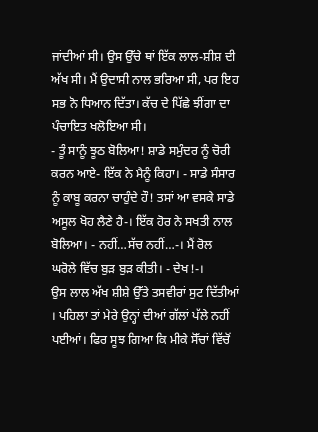ਜਾਂਦੀਆਂ ਸੀ। ਉਸ ਉੱਚੇ ਥਾਂ ਇੱਕ ਲਾਲ-ਸ਼ੀਸ਼ ਦੀ ਅੱਖ ਸੀ। ਮੈਂ ਉਦਾਸੀ ਨਾਲ ਭਰਿਆ ਸੀ, ਪਰ ਇਹ ਸਭ ਨੋ ਧਿਆਨ ਦਿੱਤਾ। ਕੱਚ ਦੇ ਪਿੱਛੇ ਝੀਂਗਾ ਦਾ ਪੰਚਾਇਤ ਖਲੋਇਆ ਸੀ।
- ਤੂੰ ਸਾਨੂੰ ਝੂਠ ਬੋਲਿਆ! ਸ਼ਾਡੇ ਸਮੁੰਦਰ ਨੂੰ ਚੋਰੀ ਕਰਨ ਆਏ- ਇੱਕ ਨੇ ਮੈਨੂੰ ਕਿਹਾ। - ਸਾਡੇ ਸੰਸਾਰ ਨੂੰ ਕਾਬੂ ਕਰਨਾ ਚਾਹੁੰਦੇ ਹੌ! ਤਸਾਂ ਆ ਵਸਕੇ ਸਾਡੇ ਅਸੂਲ ਖੋਹ ਲੈਣੇ ਹੈ-। ਇੱਕ ਹੋਰ ਨੇ ਸਖਤੀ ਨਾਲ ਬੋਲਿਆ। - ਨਹੀਂ…ਸੱਚ ਨਹੀਂ…-। ਮੈਂ ਰੋਲ ਘਰੋਲੇ ਵਿੱਚ ਬੁੜ ਬੁੜ ਕੀਤੀ। - ਦੇਖ!-।
ਉਸ ਲਾਲ ਅੱਖ ਸ਼ੀਸ਼ੇ ਉੱਤੇ ਤਸਵੀਰਾਂ ਸੁਟ ਦਿੱਤੀਆਂ । ਪਹਿਲਾ ਤਾਂ ਮੇਰੇ ਉਨ੍ਹਾਂ ਦੀਆਂ ਗੱਲਾਂ ਪੱਲੇ ਨਹੀਂ ਪਈਆਂ। ਫਿਰ ਸੂਝ ਗਿਆ ਕਿ ਮੀਕੇ ਸੋੱਚਾਂ ਵਿੱਚੋਂ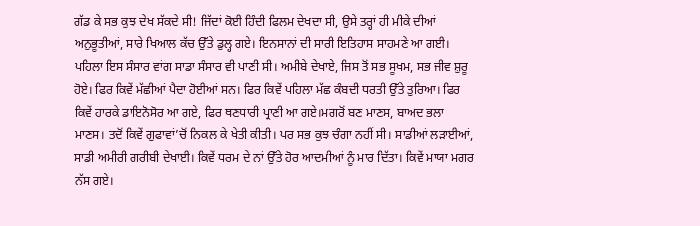ਗੱਡ ਕੇ ਸਭ ਕੁਝ ਦੇਖ ਸੱਕਦੇ ਸੀ! ਜਿੱਦਾਂ ਕੋਈ ਹਿੰਦੀ ਫਿਲਮ ਦੇਖਦਾ ਸੀ, ਉਸੇ ਤਰ੍ਹਾਂ ਹੀ ਮੀਕੇ ਦੀਆਂ ਅਨੁਭੂਤੀਆਂ, ਸਾਰੇ ਖਿਆਲ ਕੱਚ ਉੱਤੇ ਡੁਲ੍ਹ ਗਏ। ਇਨਸਾਨਾਂ ਦੀ ਸਾਰੀ ਇਤਿਹਾਸ ਸਾਹਮਣੇ ਆ ਗਈ। ਪਹਿਲਾ ਇਸ ਸੰਸਾਰ ਵਾਂਗ ਸਾਡਾ ਸੰਸਾਰ ਵੀ ਪਾਣੀ ਸੀ। ਅਮੀਬੇ ਦੇਖਾਏ, ਜਿਸ ਤੋਂ ਸਭ ਸੂਖਮ, ਸਭ ਜੀਵ ਸ਼ੁਰੂ ਹੋਏ। ਫਿਰ ਕਿਵੇਂ ਮੱਛੀਆਂ ਪੈਦਾ ਹੋਈਆਂ ਸਨ। ਫਿਰ ਕਿਵੇਂ ਪਹਿਲਾ ਮੱਛ ਕੰਬਦੀ ਧਰਤੀ ਉੱਤੇ ਤੁਰਿਆ। ਫਿਰ ਕਿਵੇਂ ਹਾਰਕੇ ਡਾਇਨੋਸੋਰ ਆ ਗਏ, ਫਿਰ ਥਣਧਾਰੀ ਪ੍ਰਾਣੀ ਆ ਗਏ।ਮਗਰੋਂ ਬਣ ਮਾਣਸ, ਬਾਅਦ ਭਲਾ ਮਾਣਸ। ਤਦੋਂ ਕਿਵੇਂ ਗੁਫਾਵਾਂ’ਚੋਂ ਨਿਕਲ ਕੇ ਖੇਤੀ ਕੀਤੀ। ਪਰ ਸਭ ਕੁਝ ਚੰਗਾ ਨਹੀਂ ਸੀ। ਸਾਡੀਆਂ ਲੜਾਈਆਂ, ਸਾਡੀ ਅਮੀਰੀ ਗਰੀਬੀ ਦੇਖਾਈ। ਕਿਵੇਂ ਧਰਮ ਦੇ ਨਾਂ ਉੱਤੇ ਹੋਰ ਆਦਮੀਆਂ ਨੂੰ ਮਾਰ ਦਿੱਤਾ। ਕਿਵੇਂ ਮਾਯਾ ਮਗਰ ਨੱਸ ਗਏ।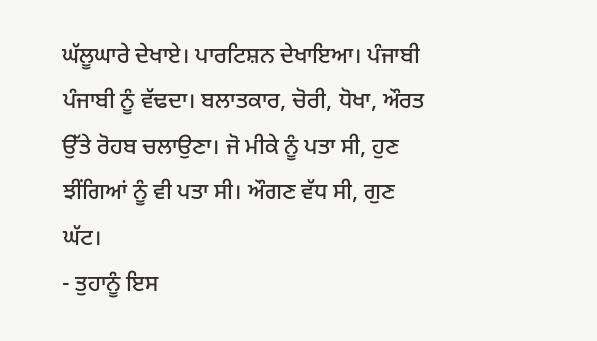ਘੱਲੂਘਾਰੇ ਦੇਖਾਏ। ਪਾਰਟਿਸ਼ਨ ਦੇਖਾਇਆ। ਪੰਜਾਬੀ ਪੰਜਾਬੀ ਨੂੰ ਵੱਢਦਾ। ਬਲਾਤਕਾਰ, ਚੋਰੀ, ਧੋਖਾ, ਔਰਤ ਉੱਤੇ ਰੋਹਬ ਚਲਾਉਣਾ। ਜੋ ਮੀਕੇ ਨੂੰ ਪਤਾ ਸੀ, ਹੁਣ ਝੀਂਗਿਆਂ ਨੂੰ ਵੀ ਪਤਾ ਸੀ। ਔਗਣ ਵੱਧ ਸੀ, ਗੁਣ ਘੱਟ।
- ਤੁਹਾਨੂੰ ਇਸ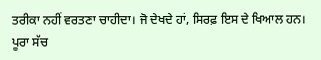ਤਰੀਕਾ ਨਹੀਂ ਵਰਤਣਾ ਚਾਹੀਦਾ। ਜੋ ਦੇਖਦੇ ਹਾਂ, ਸਿਰਫ਼ ਇਸ ਦੇ ਖਿਆਲ ਹਨ। ਪੂਰਾ ਸੱਚ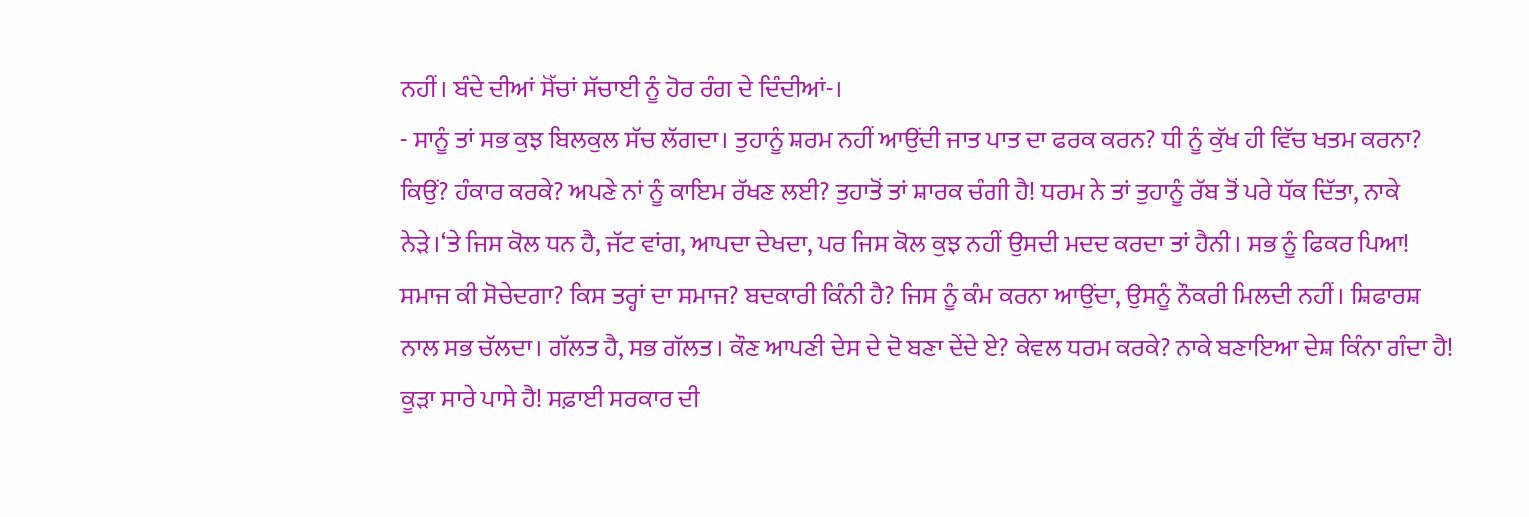ਨਹੀਂ। ਬੰਦੇ ਦੀਆਂ ਸੋੱਚਾਂ ਸੱਚਾਈ ਨੂੰ ਹੋਰ ਰੰਗ ਦੇ ਦਿੰਦੀਆਂ-।
- ਸਾਨੂੰ ਤਾਂ ਸਭ ਕੁਝ ਬਿਲਕੁਲ ਸੱਚ ਲੱਗਦਾ। ਤੁਹਾਨੂੰ ਸ਼ਰਮ ਨਹੀਂ ਆਉਂਦੀ ਜਾਤ ਪਾਤ ਦਾ ਫਰਕ ਕਰਨ? ਧੀ ਨੂੰ ਕੁੱਖ ਹੀ ਵਿੱਚ ਖਤਮ ਕਰਨਾ? ਕਿਉਂ? ਹੰਕਾਰ ਕਰਕੇ? ਅਪਣੇ ਨਾਂ ਨੂੰ ਕਾਇਮ ਰੱਖਣ ਲਈ? ਤੁਹਾਤੋਂ ਤਾਂ ਸ਼ਾਰਕ ਚੰਗੀ ਹੈ! ਧਰਮ ਨੇ ਤਾਂ ਤੁਹਾਨੂੰ ਰੱਬ ਤੋਂ ਪਰੇ ਧੱਕ ਦਿੱਤਾ, ਨਾਕੇ ਨੇੜੇ।‘ਤੇ ਜਿਸ ਕੋਲ ਧਨ ਹੈ, ਜੱਟ ਵਾਂਗ, ਆਪਦਾ ਦੇਖਦਾ, ਪਰ ਜਿਸ ਕੋਲ ਕੁਝ ਨਹੀਂ ਉਸਦੀ ਮਦਦ ਕਰਦਾ ਤਾਂ ਹੈਨੀ। ਸਭ ਨੂੰ ਫਿਕਰ ਪਿਆ! ਸਮਾਜ ਕੀ ਸੋਚੇਦਗਾ? ਕਿਸ ਤਰ੍ਹਾਂ ਦਾ ਸਮਾਜ? ਬਦਕਾਰੀ ਕਿੰਨੀ ਹੈ? ਜਿਸ ਨੂੰ ਕੰਮ ਕਰਨਾ ਆਉਂਦਾ, ਉਸਨੂੰ ਨੌਕਰੀ ਮਿਲਦੀ ਨਹੀਂ। ਸ਼ਿਫਾਰਸ਼ ਨਾਲ ਸਭ ਚੱਲਦਾ। ਗੱਲਤ ਹੈ, ਸਭ ਗੱਲਤ। ਕੌਣ ਆਪਣੀ ਦੇਸ ਦੇ ਦੋ ਬਣਾ ਦੇਂਦੇ ਏ? ਕੇਵਲ ਧਰਮ ਕਰਕੇ? ਨਾਕੇ ਬਣਾਇਆ ਦੇਸ਼ ਕਿੰਨਾ ਗੰਦਾ ਹੈ! ਕੂੜਾ ਸਾਰੇ ਪਾਸੇ ਹੈ! ਸਫ਼ਾਈ ਸਰਕਾਰ ਦੀ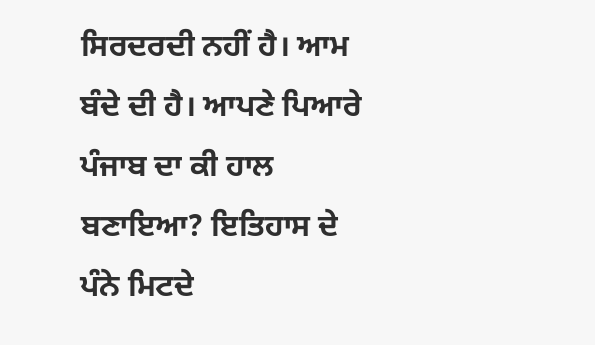ਸਿਰਦਰਦੀ ਨਹੀਂ ਹੈ। ਆਮ ਬੰਦੇ ਦੀ ਹੈ। ਆਪਣੇ ਪਿਆਰੇ ਪੰਜਾਬ ਦਾ ਕੀ ਹਾਲ ਬਣਾਇਆ? ਇਤਿਹਾਸ ਦੇ ਪੰਨੇ ਮਿਟਦੇ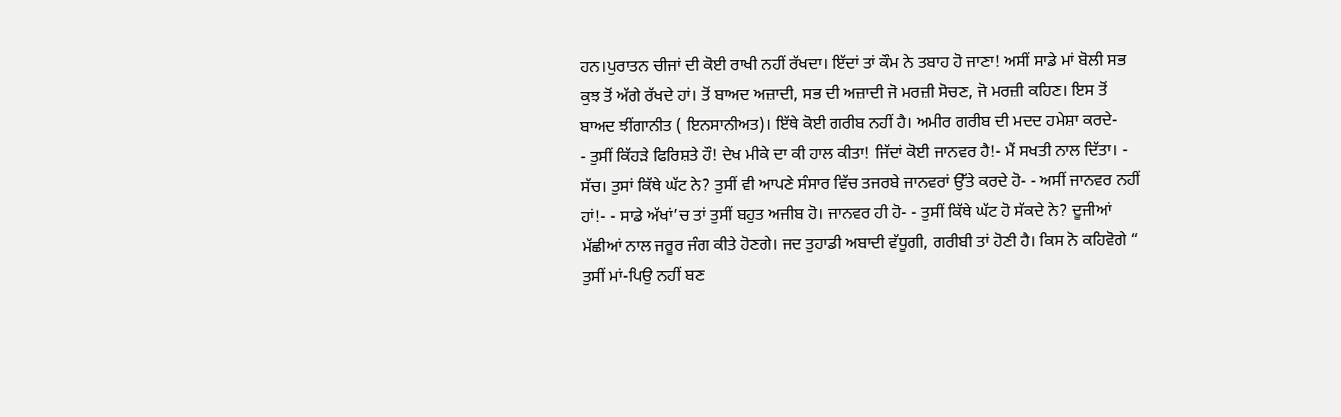ਹਨ।ਪੁਰਾਤਨ ਚੀਜਾਂ ਦੀ ਕੋਈ ਰਾਖੀ ਨਹੀਂ ਰੱਖਦਾ। ਇੱਦਾਂ ਤਾਂ ਕੌਮ ਨੇ ਤਬਾਹ ਹੋ ਜਾਣਾ! ਅਸੀਂ ਸਾਡੇ ਮਾਂ ਬੋਲੀ ਸਭ ਕੁਝ ਤੋਂ ਅੱਗੇ ਰੱਖਦੇ ਹਾਂ। ਤੋਂ ਬਾਅਦ ਅਜ਼ਾਦੀ, ਸਭ ਦੀ ਅਜ਼ਾਦੀ ਜੋ ਮਰਜ਼ੀ ਸੋਚਣ, ਜੋ ਮਰਜ਼ੀ ਕਹਿਣ। ਇਸ ਤੋਂ ਬਾਅਦ ਝੀਂਗਾਨੀਤ ( ਇਨਸਾਨੀਅਤ)। ਇੱਥੇ ਕੋਈ ਗਰੀਬ ਨਹੀਂ ਹੈ। ਅਮੀਰ ਗਰੀਬ ਦੀ ਮਦਦ ਹਮੇਸ਼ਾ ਕਰਦੇ-
- ਤੁਸੀਂ ਕਿੱਹੜੇ ਫਿਰਿਸ਼ਤੇ ਹੌ! ਦੇਖ ਮੀਕੇ ਦਾ ਕੀ ਹਾਲ ਕੀਤਾ! ਜਿੱਦਾਂ ਕੋਈ ਜਾਨਵਰ ਹੈ!- ਮੈਂ ਸਖਤੀ ਨਾਲ ਦਿੱਤਾ। - ਸੱਚ। ਤੁਸਾਂ ਕਿੱਥੇ ਘੱਟ ਨੇ? ਤੁਸੀਂ ਵੀ ਆਪਣੇ ਸੰਸਾਰ ਵਿੱਚ ਤਜਰਬੇ ਜਾਨਵਰਾਂ ਉੱਤੇ ਕਰਦੇ ਹੋ- - ਅਸੀਂ ਜਾਨਵਰ ਨਹੀਂ ਹਾਂ!- - ਸਾਡੇ ਅੱਖਾਂ’ਚ ਤਾਂ ਤੁਸੀਂ ਬਹੁਤ ਅਜੀਬ ਹੋ। ਜਾਨਵਰ ਹੀ ਹੋ- - ਤੁਸੀਂ ਕਿੱਥੇ ਘੱਟ ਹੋ ਸੱਕਦੇ ਨੇ? ਦੂਜੀਆਂ ਮੱਛੀਆਂ ਨਾਲ ਜਰੂਰ ਜੰਗ ਕੀਤੇ ਹੋਣਗੇ। ਜਦ ਤੁਹਾਡੀ ਅਬਾਦੀ ਵੱਧੂਗੀ, ਗਰੀਬੀ ਤਾਂ ਹੋਣੀ ਹੈ। ਕਿਸ ਨੋ ਕਹਿਵੋਗੇ “ ਤੁਸੀਂ ਮਾਂ-ਪਿਉ ਨਹੀਂ ਬਣ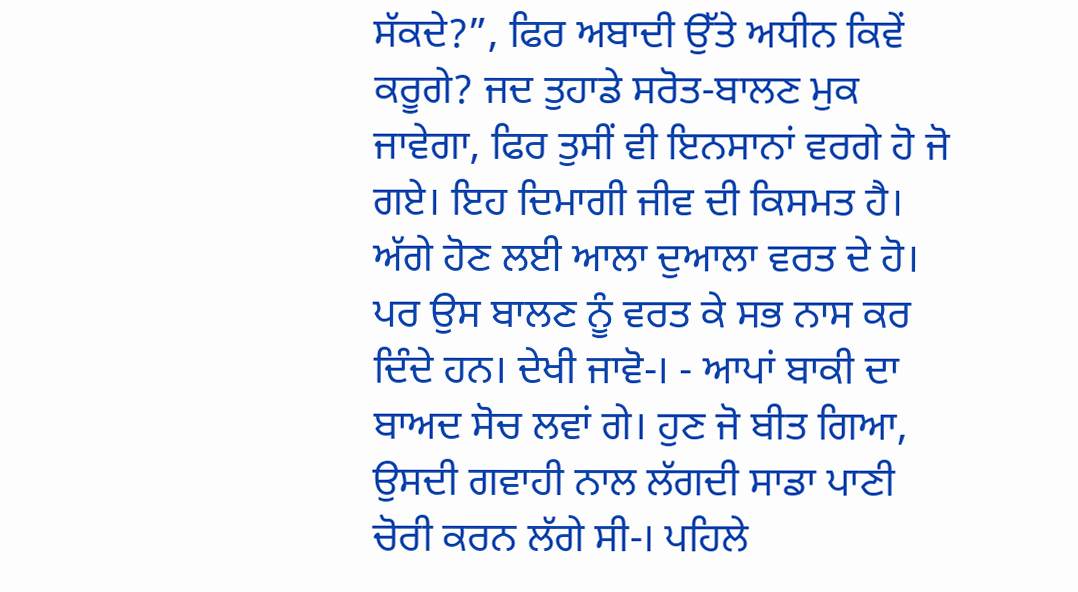ਸੱਕਦੇ?”, ਫਿਰ ਅਬਾਦੀ ਉੱਤੇ ਅਧੀਨ ਕਿਵੇਂ ਕਰੂਗੇ? ਜਦ ਤੁਹਾਡੇ ਸਰੋਤ-ਬਾਲਣ ਮੁਕ ਜਾਵੇਗਾ, ਫਿਰ ਤੁਸੀਂ ਵੀ ਇਨਸਾਨਾਂ ਵਰਗੇ ਹੋ ਜੋ ਗਏ। ਇਹ ਦਿਮਾਗੀ ਜੀਵ ਦੀ ਕਿਸਮਤ ਹੈ। ਅੱਗੇ ਹੋਣ ਲਈ ਆਲਾ ਦੁਆਲਾ ਵਰਤ ਦੇ ਹੋ। ਪਰ ਉਸ ਬਾਲਣ ਨੂੰ ਵਰਤ ਕੇ ਸਭ ਨਾਸ ਕਰ ਦਿੰਦੇ ਹਨ। ਦੇਖੀ ਜਾਵੋ-। - ਆਪਾਂ ਬਾਕੀ ਦਾ ਬਾਅਦ ਸੋਚ ਲਵਾਂ ਗੇ। ਹੁਣ ਜੋ ਬੀਤ ਗਿਆ, ਉਸਦੀ ਗਵਾਹੀ ਨਾਲ ਲੱਗਦੀ ਸਾਡਾ ਪਾਣੀ ਚੋਰੀ ਕਰਨ ਲੱਗੇ ਸੀ-। ਪਹਿਲੇ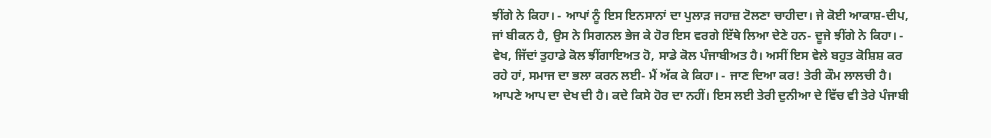ਝੀਂਗੇ ਨੇ ਕਿਹਾ। - ਆਪਾਂ ਨੂੰ ਇਸ ਇਨਸਾਨਾਂ ਦਾ ਪੁਲਾੜ ਜਹਾਜ਼ ਟੋਲਣਾ ਚਾਹੀਦਾ। ਜੇ ਕੋਈ ਆਕਾਸ਼-ਦੀਪ, ਜਾਂ ਬੀਕਨ ਹੈ, ਉਸ ਨੇ ਸਿਗਨਲ ਭੇਜ ਕੇ ਹੋਰ ਇਸ ਵਰਗੇ ਇੱਥੇ ਲਿਆ ਦੇਣੇ ਹਨ- ਦੂਜੇ ਝੀਂਗੇ ਨੇ ਕਿਹਾ। - ਵੇਖ, ਜਿੱਦਾਂ ਤੁਹਾਡੇ ਕੋਲ ਝੀਂਗਾਇਅਤ ਹੋ, ਸਾਡੇ ਕੋਲ ਪੰਜਾਬੀਅਤ ਹੈ। ਅਸੀਂ ਇਸ ਵੇਲੇ ਬਹੁਤ ਕੋਸ਼ਿਸ਼ ਕਰ ਰਹੇ ਹਾਂ, ਸਮਾਜ ਦਾ ਭਲਾ ਕਰਨ ਲਈ- ਮੈਂ ਅੱਕ ਕੇ ਕਿਹਾ। - ਜਾਣ ਦਿਆ ਕਰ! ਤੇਰੀ ਕੌਮ ਲਾਲਚੀ ਹੈ। ਆਪਣੇ ਆਪ ਦਾ ਦੇਖ ਦੀ ਹੈ। ਕਦੇ ਕਿਸੇ ਹੋਰ ਦਾ ਨਹੀਂ। ਇਸ ਲਈ ਤੇਰੀ ਦੁਨੀਆ ਦੇ ਵਿੱਚ ਵੀ ਤੇਰੇ ਪੰਜਾਬੀ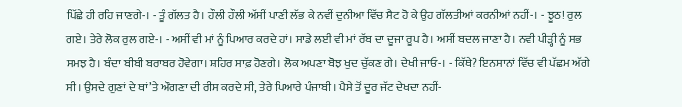ਪਿੱਛੇ ਹੀ ਰਹਿ ਜਾਣਗੇ-। - ਤੂੰ ਗੱਲਤ ਹੈ। ਹੌਲੀ ਹੌਲੀ ਅੱਸੀਂ ਪਾਣੀ ਲੱਭ ਕੇ ਨਵੀਂ ਦੁਨੀਆ ਵਿੱਚ ਸੈਟ ਹੋ ਕੇ ਉਹ ਗੱਲਤੀਆਂ ਕਰਨੀਆਂ ਨਹੀਂ-। - ਝੂਠ! ਰੁਲ ਗਏ। ਤੇਰੇ ਲੋਕ ਰੁਲ ਗਏ-। - ਅਸੀਂ ਵੀ ਮਾਂ ਨੂੰ ਪਿਆਰ ਕਰਦੇ ਹਾਂ। ਸਾਡੇ ਲਈ ਵੀ ਮਾਂ ਰੱਬ ਦਾ ਦੂਜਾ ਰੂਪ ਹੈ। ਅਸੀਂ ਬਦਲ ਜਾਣਾ ਹੈ। ਨਵੀ ਪੀੜ੍ਹੀ ਨੂੰ ਸਭ ਸਮਝ ਹੈ। ਬੰਦਾ ਬੀਬੀ ਬਰਾਬਰ ਹੋਵੇਗਾ। ਸ਼ਹਿਰ ਸਾਫ਼ ਹੋਣਗੇ। ਲੋਕ ਅਪਣਾ ਬੋਝ ਖੁਦ ਚੁੱਕਣ ਗੇ। ਦੇਖੀ ਜਾਓ-। - ਕਿੱਥੇ? ਇਨਸਾਨਾਂ ਵਿੱਚ ਵੀ ਪੱਛਮ ਅੱਗੇ ਸੀ। ਉਸਦੇ ਗੁਣਾਂ ਦੇ ਥਾਂ’ਤੇ ਔਗਣਾ ਦੀ ਰੀਸ ਕਰਦੇ ਸੀ, ਤੇਰੇ ਪਿਆਰੇ ਪੰਜਾਬੀ। ਪੈਸੇ ਤੋਂ ਦੂਰ ਜੱਟ ਦੇਖਦਾ ਨਹੀਂ-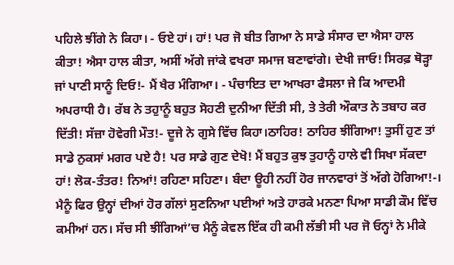ਪਹਿਲੇ ਝੀਂਗੇ ਨੇ ਕਿਹਾ। - ਓਏ ਹਾਂ। ਹਾਂ! ਪਰ ਜੋ ਬੀਤ ਗਿਆ ਨੇ ਸਾਡੇ ਸੰਸਾਰ ਦਾ ਐਸਾ ਹਾਲ ਕੀਤਾ! ਐਸਾ ਹਾਲ ਕੀਤਾ, ਅਸੀਂ ਅੱਗੇ ਜਾਂਕੇ ਵਖਰਾ ਸਮਾਜ ਬਣਾਵਾਂਗੇ। ਦੇਖੀ ਜਾਓ! ਸਿਰਫ਼ ਥੋੜ੍ਹਾ ਜਾਂ ਪਾਣੀ ਸਾਨੂੰ ਦਿਓ!- ਮੈਂ ਖੈਰ ਮੰਗਿਆ। - ਪੰਚਾਇਤ ਦਾ ਆਖਰਾ ਫੈਸਲਾ ਜੇ ਕਿ ਆਦਮੀ ਅਪਰਾਧੀ ਹੈ। ਰੱਬ ਨੇ ਤਹੁਾਨੂੰ ਬਹੁਤ ਸੋਹਣੀ ਦੁਨੀਆ ਦਿੱਤੀ ਸੀ, ਤੇ ਤੇਰੀ ਔਕਾਤ ਨੇ ਤਬਾਹ ਕਰ ਦਿੱਤੀ! ਸੱਜ਼ਾ ਹੋਵੇਗੀ ਮੌਤ!- ਦੂਜੇ ਨੇ ਗੁਸੇ ਵਿੱਚ ਕਿਹਾ।ਠਾਹਿਰ! ਠਾਹਿਰ ਝੀਂਗਿਆ! ਤੁਸੀਂ ਹੁਣ ਤਾਂ ਸਾਡੇ ਨੁਕਸਾਂ ਮਗਰ ਪਏ ਹੈ! ਪਰ ਸਾਡੇ ਗੁਣ ਦੇਖੋ! ਮੈਂ ਬਹੁਤ ਕੁਝ ਤੁਹਾਨੂੰ ਹਾਲੇ ਵੀ ਸਿਖਾ ਸੱਕਦਾ ਹਾਂ! ਲੋਕ-ਤੰਤਰ! ਨਿਆਂ! ਰਹਿਣਾ ਸਹਿਣਾ। ਬੰਦਾ ਊਹੀ ਨਹੀਂ ਹੋਰ ਜਾਨਵਾਰਾਂ ਤੋਂ ਅੱਗੇ ਹੋਗਿਆ!-।
ਮੈਨੂੰ ਫਿਰ ਉਨ੍ਹਾਂ ਦੀਆਂ ਹੋਰ ਗੱਲਾਂ ਸੁਣਨਿਆ ਪਈਆਂ ਅਤੇ ਹਾਰਕੇ ਮਨਣਾ ਪਿਆ ਸਾਡੀ ਕੌਮ ਵਿੱਚ ਕਮੀਆਂ ਹਨ। ਸੱਚ ਸੀ ਝੀਂਗਿਆਂ’ਚ ਮੈਨੂੰ ਕੇਵਲ ਇੱਕ ਹੀ ਕਮੀ ਲੱਭੀ ਸੀ ਪਰ ਜੋ ਓਨ੍ਹਾਂ ਨੇ ਮੀਕੇ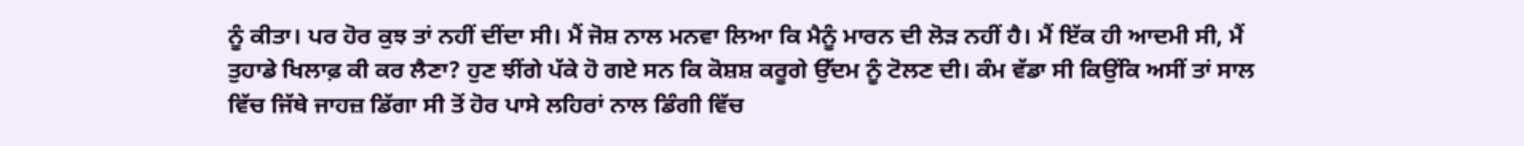ਨੂੰ ਕੀਤਾ। ਪਰ ਹੋਰ ਕੁਝ ਤਾਂ ਨਹੀਂ ਦੀਂਦਾ ਸੀ। ਮੈਂ ਜੋਸ਼ ਨਾਲ ਮਨਵਾ ਲਿਆ ਕਿ ਮੈਨੂੰ ਮਾਰਨ ਦੀ ਲੋੜ ਨਹੀਂ ਹੈ। ਮੈਂ ਇੱਕ ਹੀ ਆਦਮੀ ਸੀ, ਮੈਂ ਤੁਹਾਡੇ ਖਿਲਾਫ਼ ਕੀ ਕਰ ਲੈਣਾ? ਹੁਣ ਝੀਂਗੇ ਪੱਕੇ ਹੋ ਗਏ ਸਨ ਕਿ ਕੋਸ਼ਸ਼ ਕਰੂਗੇ ਉੱਦਮ ਨੂੰ ਟੋਲਣ ਦੀ। ਕੰਮ ਵੱਡਾ ਸੀ ਕਿਉਂਕਿ ਅਸੀਂ ਤਾਂ ਸਾਲ ਵਿੱਚ ਜਿੱਥੇ ਜਾਹਜ਼ ਡਿੱਗਾ ਸੀ ਤੋਂ ਹੋਰ ਪਾਸੇ ਲਹਿਰਾਂ ਨਾਲ ਡਿੰਗੀ ਵਿੱਚ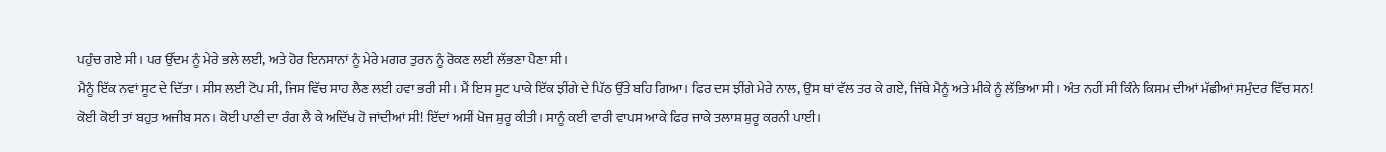ਪਹੁੰਚ ਗਏ ਸੀ। ਪਰ ਉੱਦਮ ਨੂੰ ਮੇਰੇ ਭਲੇ ਲਈ, ਅਤੇ ਹੋਰ ਇਨਸਾਨਾਂ ਨੂੰ ਮੇਰੇ ਮਗਰ ਤੁਰਨ ਨੂੰ ਰੋਕਣ ਲਈ ਲੱਭਣਾ ਪੈਣਾ ਸੀ।
ਮੈਨੂੰ ਇੱਕ ਨਵਾਂ ਸੂਟ ਦੇ ਦਿੱਤਾ। ਸੀਸ ਲਈ ਟੋਪ ਸੀ, ਜਿਸ ਵਿੱਚ ਸਾਹ ਲੈਣ ਲਈ ਹਵਾ ਭਰੀ ਸੀ। ਮੈਂ ਇਸ ਸੂਟ ਪਾਕੇ ਇੱਕ ਝੀਂਗੇ ਦੇ ਪਿੱਠ ਉੱਤੇ ਬਹਿ ਗਿਆ। ਫਿਰ ਦਸ ਝੀਂਗੇ ਮੇਰੇ ਨਾਲ, ਉਸ ਥਾਂ ਵੱਲ ਤਰ ਕੇ ਗਏ, ਜਿੱਥੇ ਮੈਨੂੰ ਅਤੇ ਮੀਕੇ ਨੂੰ ਲੱਭਿਆ ਸੀ। ਅੰਤ ਨਹੀਂ ਸੀ ਕਿੰਨੇ ਕਿਸਮ ਦੀਆਂ ਮੱਛੀਆਂ ਸਮੁੰਦਰ ਵਿੱਚ ਸਨ! ਕੋਈ ਕੋਈ ਤਾਂ ਬਹੁਤ ਅਜੀਬ ਸਨ। ਕੋਈ ਪਾਣੀ ਦਾ ਰੰਗ ਲੈ ਕੇ ਅਦਿੱਖ ਹੋ ਜਾਂਦੀਆਂ ਸੀ! ਇੱਦਾਂ ਅਸੀਂ ਖੋਜ ਸ਼ੁਰੂ ਕੀਤੀ। ਸਾਨੂੰ ਕਈ ਵਾਰੀ ਵਾਪਸ ਆਕੇ ਫਿਰ ਜਾਕੇ ਤਲਾਸ਼ ਸ਼ੁਰੂ ਕਰਨੀ ਪਾਈ।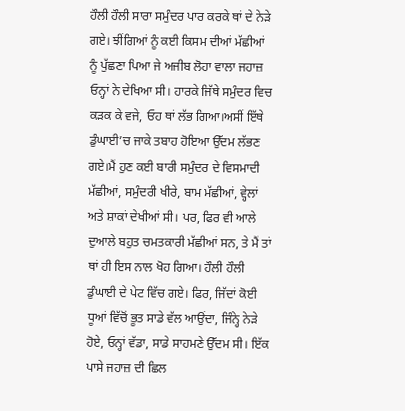ਹੌਲੀ ਹੌਲੀ ਸਾਰਾ ਸਮੁੰਦਰ ਪਾਰ ਕਰਕੇ ਥਾਂ ਦੇ ਨੇੜੇ ਗਏ। ਝੀਂਗਿਆਂ ਨੂੰ ਕਈ ਕਿਸਮ ਦੀਆਂ ਮੱਛੀਆਂ ਨੂੰ ਪੁੱਛਣਾ ਪਿਆ ਜੇ ਅਜੀਬ ਲੋਹਾ ਵਾਲਾ ਜਹਾਜ਼ ਓਨ੍ਹਾਂ ਨੇ ਦੇਖਿਆ ਸੀ। ਹਾਰਕੇ ਜਿੱਥੇ ਸਮੁੰਦਰ ਵਿਚ ਕੜਕ ਕੇ ਵਜੇ, ਓਹ ਥਾਂ ਲੱਭ ਗਿਆ।ਅਸੀਂ ਇੱਥੇ ਡੁੰਘਾਈ’ਚ ਜਾਕੇ ਤਬਾਹ ਹੋਇਆ ਉੱਦਮ ਲੱਭਣ ਗਏ।ਮੈਂ ਹੁਣ ਕਈ ਬਾਰੀ ਸਮੁੰਦਰ ਦੇ ਵਿਸਮਾਦੀ ਮੱਛੀਆਂ, ਸਮੁੰਦਰੀ ਖੀਰੇ, ਬਾਮ ਮੱਛੀਆਂ, ਵ੍ਹੇਲਾਂ ਅਤੇ ਸ਼ਾਕਾਂ ਦੇਖੀਆਂ ਸੀ। ਪਰ, ਫਿਰ ਵੀ ਆਲੇ ਦੁਆਲੇ ਬਹੁਤ ਚਮਤਕਾਰੀ ਮੱਛੀਆਂ ਸਨ, ਤੇ ਮੈਂ ਤਾਂ ਥਾਂ ਹੀ ਇਸ ਨਾਲ ਖੋਹ ਗਿਆ। ਹੌਲੀ ਹੌਲੀ ਡੁੰਘਾਈ ਦੇ ਪੇਟ ਵਿੱਚ ਗਏ। ਫਿਰ, ਜਿੱਦਾਂ ਕੋਈ ਧੂਆਂ ਵਿੱਚੋਂ ਭੂਤ ਸਾਡੇ ਵੱਲ ਆਉਂਦਾ, ਜਿੰਨ੍ਹੇ ਨੇੜੇ ਹੋਏ, ਓਨ੍ਹਾਂ ਵੱਡਾ, ਸਾਡੇ ਸਾਹਮਣੇ ਉੱਦਮ ਸੀ। ਇੱਕ ਪਾਸੇ ਜਹਾਜ਼ ਦੀ ਛਿਲ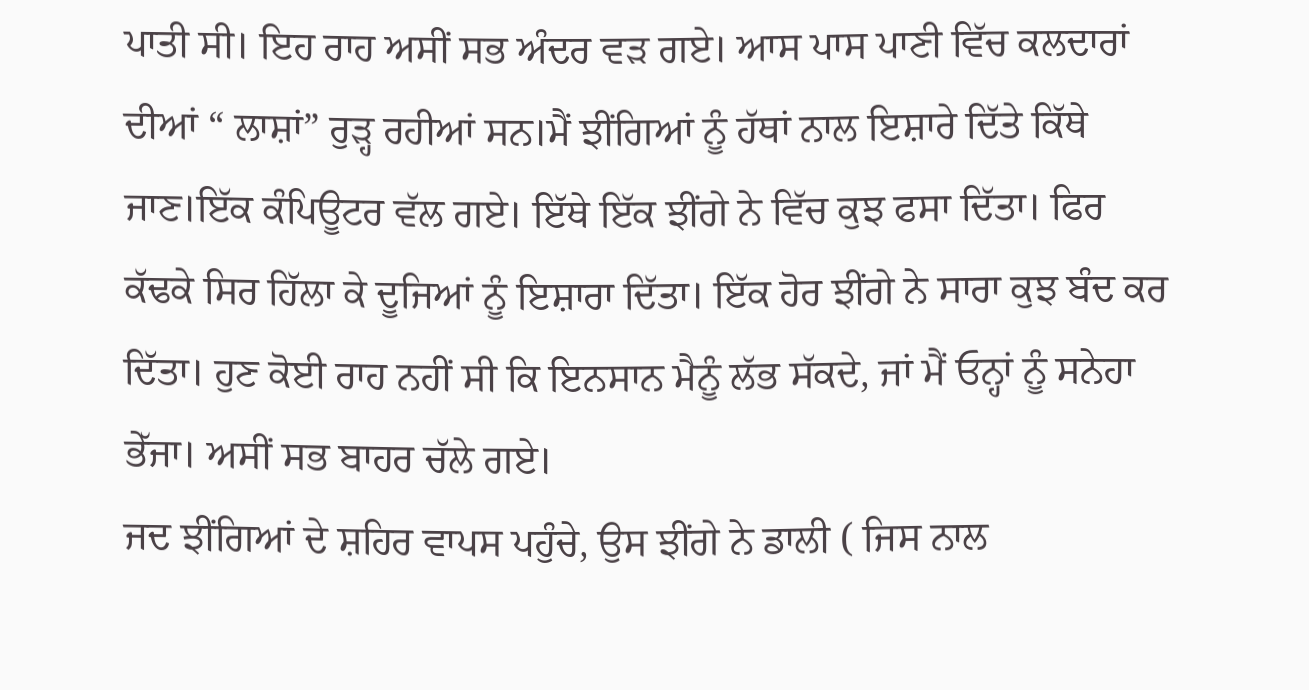ਪਾਤੀ ਸੀ। ਇਹ ਰਾਹ ਅਸੀਂ ਸਭ ਅੰਦਰ ਵੜ ਗਏ। ਆਸ ਪਾਸ ਪਾਣੀ ਵਿੱਚ ਕਲਦਾਰਾਂ ਦੀਆਂ “ ਲਾਸ਼ਾਂ” ਰੁੜ੍ਹ ਰਹੀਆਂ ਸਨ।ਮੈਂ ਝੀਂਗਿਆਂ ਨੂੰ ਹੱਥਾਂ ਨਾਲ ਇਸ਼ਾਰੇ ਦਿੱਤੇ ਕਿੱਥੇ ਜਾਣ।ਇੱਕ ਕੰਪਿਊਟਰ ਵੱਲ ਗਏ। ਇੱਥੇ ਇੱਕ ਝੀਂਗੇ ਨੇ ਵਿੱਚ ਕੁਝ ਫਸਾ ਦਿੱਤਾ। ਫਿਰ ਕੱਢਕੇ ਸਿਰ ਹਿੱਲਾ ਕੇ ਦੂਜਿਆਂ ਨੂੰ ਇਸ਼ਾਰਾ ਦਿੱਤਾ। ਇੱਕ ਹੋਰ ਝੀਂਗੇ ਨੇ ਸਾਰਾ ਕੁਝ ਬੰਦ ਕਰ ਦਿੱਤਾ। ਹੁਣ ਕੋਈ ਰਾਹ ਨਹੀਂ ਸੀ ਕਿ ਇਨਸਾਨ ਮੈਨੂੰ ਲੱਭ ਸੱਕਦੇ, ਜਾਂ ਮੈਂ ਓਨ੍ਹਾਂ ਨੂੰ ਸਨੇਹਾ ਭੇੱਜਾ। ਅਸੀਂ ਸਭ ਬਾਹਰ ਚੱਲੇ ਗਏ।
ਜਦ ਝੀਂਗਿਆਂ ਦੇ ਸ਼ਹਿਰ ਵਾਪਸ ਪਹੁੰਚੇ, ਉਸ ਝੀਂਗੇ ਨੇ ਡਾਲੀ ( ਜਿਸ ਨਾਲ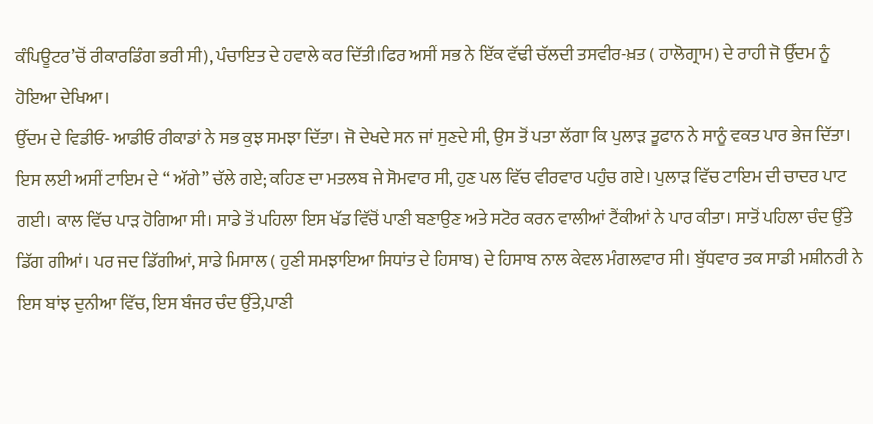ਕੰਪਿਊਟਰ’ਚੋਂ ਰੀਕਾਰਡਿੰਗ ਭਰੀ ਸੀ), ਪੰਚਾਇਤ ਦੇ ਹਵਾਲੇ ਕਰ ਦਿੱਤੀ।ਫਿਰ ਅਸੀਂ ਸਭ ਨੇ ਇੱਕ ਵੱਢੀ ਚੱਲਦੀ ਤਸਵੀਰ-ਖ਼ਤ ( ਹਾਲੋਗ੍ਰਾਮ) ਦੇ ਰਾਹੀ ਜੋ ਉੱਦਮ ਨੂੰ ਹੋਇਆ ਦੇਖਿਆ।
ਉੱਦਮ ਦੇ ਵਿਡੀਓ- ਆਡੀਓ ਰੀਕਾਡਾਂ ਨੇ ਸਭ ਕੁਝ ਸਮਝਾ ਦਿੱਤਾ। ਜੋ ਦੇਖਦੇ ਸਨ ਜਾਂ ਸੁਣਦੇ ਸੀ, ਉਸ ਤੋਂ ਪਤਾ ਲੱਗਾ ਕਿ ਪੁਲਾੜ ਤੂਫਾਨ ਨੇ ਸਾਨੂੰ ਵਕਤ ਪਾਰ ਭੇਜ ਦਿੱਤਾ। ਇਸ ਲਈ ਅਸੀਂ ਟਾਇਮ ਦੇ “ ਅੱਗੇ” ਚੱਲੇ ਗਏ; ਕਹਿਣ ਦਾ ਮਤਲਬ ਜੇ ਸੋਮਵਾਰ ਸੀ, ਹੁਣ ਪਲ ਵਿੱਚ ਵੀਰਵਾਰ ਪਹੁੰਚ ਗਏ। ਪੁਲਾੜ ਵਿੱਚ ਟਾਇਮ ਦੀ ਚਾਦਰ ਪਾਟ ਗਈ। ਕਾਲ ਵਿੱਚ ਪਾੜ ਹੋਗਿਆ ਸੀ। ਸਾਡੇ ਤੋਂ ਪਹਿਲਾ ਇਸ ਖੱਡ ਵਿੱਚੋਂ ਪਾਣੀ ਬਣਾਉਣ ਅਤੇ ਸਟੋਰ ਕਰਨ ਵਾਲੀਆਂ ਟੈਂਕੀਆਂ ਨੇ ਪਾਰ ਕੀਤਾ। ਸਾਤੋਂ ਪਹਿਲਾ ਚੰਦ ਉੱਤੇ ਡਿੱਗ ਗੀਆਂ। ਪਰ ਜਦ ਡਿੱਗੀਆਂ, ਸਾਡੇ ਮਿਸਾਲ ( ਹੁਣੀ ਸਮਝਾਇਆ ਸਿਧਾਂਤ ਦੇ ਹਿਸਾਬ) ਦੇ ਹਿਸਾਬ ਨਾਲ ਕੇਵਲ ਮੰਗਲਵਾਰ ਸੀ। ਬੁੱਧਵਾਰ ਤਕ ਸਾਡੀ ਮਸ਼ੀਨਰੀ ਨੇ ਇਸ ਬਾਂਝ ਦੁਨੀਆ ਵਿੱਚ, ਇਸ ਬੰਜਰ ਚੰਦ ਉੱਤੇ,ਪਾਣੀ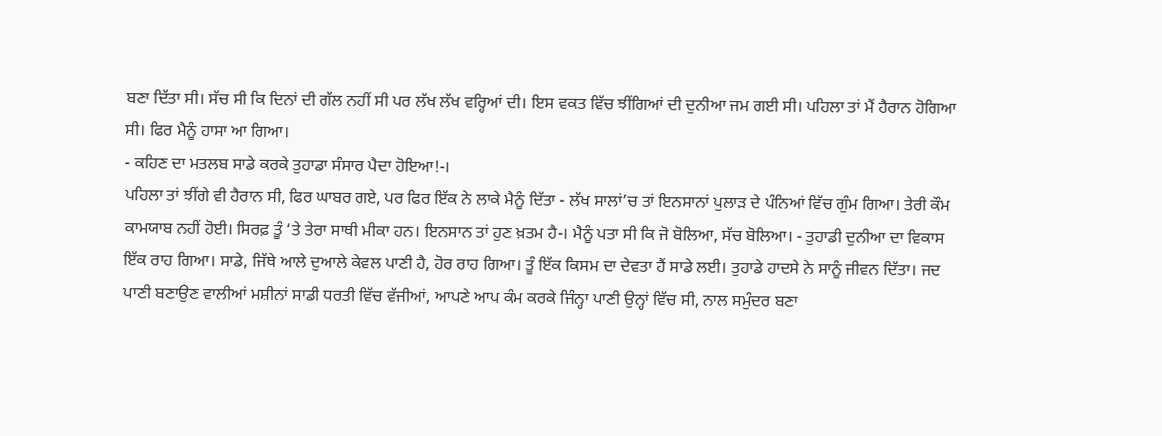ਬਣਾ ਦਿੱਤਾ ਸੀ। ਸੱਚ ਸੀ ਕਿ ਦਿਨਾਂ ਦੀ ਗੱਲ ਨਹੀਂ ਸੀ ਪਰ ਲੱਖ ਲੱਖ ਵਰ੍ਹਿਆਂ ਦੀ। ਇਸ ਵਕਤ ਵਿੱਚ ਝੀਂਗਿਆਂ ਦੀ ਦੁਨੀਆ ਜਮ ਗਈ ਸੀ। ਪਹਿਲਾ ਤਾਂ ਮੈਂ ਹੈਰਾਨ ਹੋਗਿਆ ਸੀ। ਫਿਰ ਮੈਨੂੰ ਹਾਸਾ ਆ ਗਿਆ।
- ਕਹਿਣ ਦਾ ਮਤਲਬ ਸਾਡੇ ਕਰਕੇ ਤੁਹਾਡਾ ਸੰਸਾਰ ਪੈਦਾ ਹੋਇਆ!-।
ਪਹਿਲਾ ਤਾਂ ਝੀਂਗੇ ਵੀ ਹੈਰਾਨ ਸੀ, ਫਿਰ ਘਾਬਰ ਗਏ, ਪਰ ਫਿਰ ਇੱਕ ਨੇ ਲਾਕੇ ਮੈਨੂੰ ਦਿੱਤਾ - ਲੱਖ ਸਾਲਾਂ’ਚ ਤਾਂ ਇਨਸਾਨਾਂ ਪੁਲਾੜ ਦੇ ਪੰਨਿਆਂ ਵਿੱਚ ਗੁੰਮ ਗਿਆ। ਤੇਰੀ ਕੌਮ ਕਾਮਯਾਬ ਨਹੀਂ ਹੋਈ। ਸਿਰਫ਼ ਤੂੰ ‘ਤੇ ਤੇਰਾ ਸਾਥੀ ਮੀਕਾ ਹਨ। ਇਨਸਾਨ ਤਾਂ ਹੁਣ ਖ਼ਤਮ ਹੈ-। ਮੈਨੂੰ ਪਤਾ ਸੀ ਕਿ ਜੋ ਬੋਲਿਆ, ਸੱਚ ਬੋਲਿਆ। - ਤੁਹਾਡੀ ਦੁਨੀਆ ਦਾ ਵਿਕਾਸ ਇੱਕ ਰਾਹ ਗਿਆ। ਸਾਡੇ, ਜਿੱਥੇ ਆਲੇ ਦੁਆਲੇ ਕੇਵਲ ਪਾਣੀ ਹੈ, ਹੋਰ ਰਾਹ ਗਿਆ। ਤੂੰ ਇੱਕ ਕਿਸਮ ਦਾ ਦੇਵਤਾ ਹੈਂ ਸਾਡੇ ਲਈ। ਤੁਹਾਡੇ ਹਾਦਸੇ ਨੇ ਸਾਨੂੰ ਜੀਵਨ ਦਿੱਤਾ। ਜਦ ਪਾਣੀ ਬਣਾਉਣ ਵਾਲੀਆਂ ਮਸ਼ੀਨਾਂ ਸਾਡੀ ਧਰਤੀ ਵਿੱਚ ਵੱਜੀਆਂ, ਆਪਣੇ ਆਪ ਕੰਮ ਕਰਕੇ ਜਿੰਨ੍ਹਾ ਪਾਣੀ ਉਨ੍ਹਾਂ ਵਿੱਚ ਸੀ, ਨਾਲ ਸਮੁੰਦਰ ਬਣਾ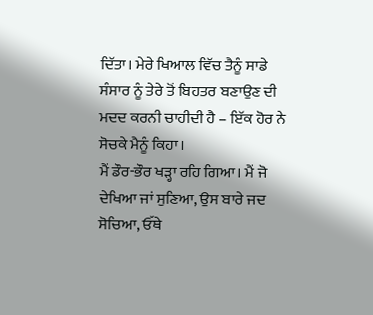ਦਿੱਤਾ। ਮੇਰੇ ਖਿਆਲ ਵਿੱਚ ਤੈਨੂੰ ਸਾਡੇ ਸੰਸਾਰ ਨੂੰ ਤੇਰੇ ਤੋਂ ਬਿਹਤਰ ਬਣਾਉਣ ਦੀ ਮਦਦ ਕਰਨੀ ਚਾਹੀਦੀ ਹੈ – ਇੱਕ ਹੋਰ ਨੇ ਸੋਚਕੇ ਮੈਨੂੰ ਕਿਹਾ।
ਮੈਂ ਡੌਰ-ਭੌਰ ਖੜ੍ਹਾ ਰਹਿ ਗਿਆ। ਮੈਂ ਜੋ ਦੇਖਿਆ ਜਾਂ ਸੁਣਿਆ, ਉਸ ਬਾਰੇ ਜਦ ਸੋਚਿਆ, ਓੱਥੇ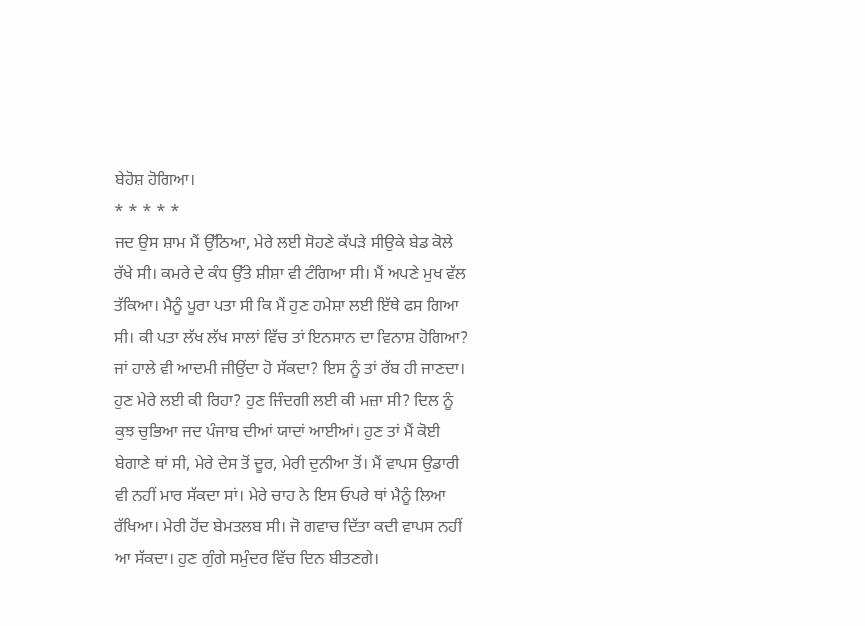ਬੇਹੋਸ਼ ਹੋਗਿਆ।
* * * * *
ਜਦ ਉਸ ਸ਼ਾਮ ਮੈਂ ਉੱਠਿਆ, ਮੇਰੇ ਲਈ ਸੋਹਣੇ ਕੱਪੜੇ ਸੀਉਕੇ ਬੇਡ ਕੋਲੇ ਰੱਖੇ ਸੀ। ਕਮਰੇ ਦੇ ਕੰਧ ਉੱਤੇ ਸ਼ੀਸ਼ਾ ਵੀ ਟੰਗਿਆ ਸੀ। ਮੈਂ ਅਪਣੇ ਮੁਖ ਵੱਲ ਤੱਕਿਆ। ਮੈਨੂੰ ਪੂਰਾ ਪਤਾ ਸੀ ਕਿ ਮੈਂ ਹੁਣ ਹਮੇਸ਼ਾ ਲਈ ਇੱਥੇ ਫਸ ਗਿਆ ਸੀ। ਕੀ ਪਤਾ ਲੱਖ ਲੱਖ ਸਾਲਾਂ ਵਿੱਚ ਤਾਂ ਇਨਸਾਨ ਦਾ ਵਿਨਾਸ਼ ਹੋਗਿਆ? ਜਾਂ ਹਾਲੇ ਵੀ ਆਦਮੀ ਜੀਉਂਦਾ ਹੋ ਸੱਕਦਾ? ਇਸ ਨੂੰ ਤਾਂ ਰੱਬ ਹੀ ਜਾਣਦਾ। ਹੁਣ ਮੇਰੇ ਲਈ ਕੀ ਰਿਹਾ? ਹੁਣ ਜਿੰਦਗੀ ਲਈ ਕੀ ਮਜ਼ਾ ਸੀ? ਦਿਲ ਨੂੰ ਕੁਝ ਚੁਭਿਆ ਜਦ ਪੰਜਾਬ ਦੀਆਂ ਯਾਦਾਂ ਆਈਆਂ। ਹੁਣ ਤਾਂ ਮੈਂ ਕੋਈ ਬੇਗਾਣੇ ਥਾਂ ਸੀ, ਮੇਰੇ ਦੇਸ ਤੋਂ ਦੂਰ, ਮੇਰੀ ਦੁਨੀਆ ਤੋਂ। ਮੈਂ ਵਾਪਸ ਉਡਾਰੀ ਵੀ ਨਹੀਂ ਮਾਰ ਸੱਕਦਾ ਸਾਂ। ਮੇਰੇ ਚਾਹ ਨੇ ਇਸ ਓਪਰੇ ਥਾਂ ਮੈਨੂੰ ਲਿਆ ਰੱਖਿਆ। ਮੇਰੀ ਹੋਂਦ ਬੇਮਤਲਬ ਸੀ। ਜੋ ਗਵਾਚ ਦਿੱਤਾ ਕਦੀ ਵਾਪਸ ਨਹੀਂ ਆ ਸੱਕਦਾ। ਹੁਣ ਗੁੰਗੇ ਸਮੁੰਦਰ ਵਿੱਚ ਦਿਨ ਬੀਤਣਗੇ।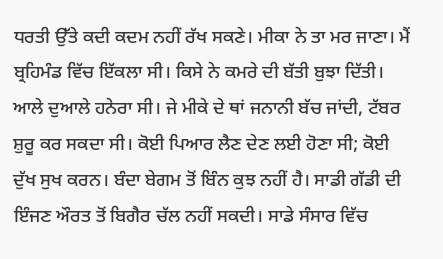ਧਰਤੀ ਉੱਤੇ ਕਦੀ ਕਦਮ ਨਹੀਂ ਰੱਖ ਸਕਣੇ। ਮੀਕਾ ਨੇ ਤਾ ਮਰ ਜਾਣਾ। ਮੈਂ ਬ੍ਰਹਿਮੰਡ ਵਿੱਚ ਇੱਕਲਾ ਸੀ। ਕਿਸੇ ਨੇ ਕਮਰੇ ਦੀ ਬੱਤੀ ਬੁਝਾ ਦਿੱਤੀ। ਆਲੇ ਦੁਆਲੇ ਹਨੇਰਾ ਸੀ। ਜੇ ਮੀਕੇ ਦੇ ਥਾਂ ਜਨਾਨੀ ਬੱਚ ਜਾਂਦੀ, ਟੱਬਰ ਸ਼ੁਰੂ ਕਰ ਸਕਦਾ ਸੀ। ਕੋਈ ਪਿਆਰ ਲੈਣ ਦੇਣ ਲਈ ਹੋਣਾ ਸੀ; ਕੋਈ ਦੁੱਖ ਸੁਖ ਕਰਨ। ਬੰਦਾ ਬੇਗਮ ਤੋਂ ਬਿੰਨ ਕੁਝ ਨਹੀਂ ਹੈ। ਸਾਡੀ ਗੱਡੀ ਦੀ ਇੰਜਣ ਔਰਤ ਤੋਂ ਬਿਗੈਰ ਚੱਲ ਨਹੀਂ ਸਕਦੀ। ਸਾਡੇ ਸੰਸਾਰ ਵਿੱਚ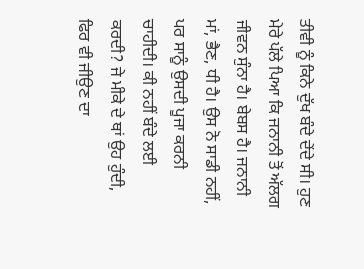ਤੀਵੀ ਨੂੰ ਕਿਨੇ ਦੁੱਖ ਬੰਦੇ ਦੇਂਦੇ ਸੀ। ਹੁਣ ਮੇਰੇ ਪੱਲੇ ਪਿਆ ਕਿ ਜਨਾਨੀ ਤੋਂ ਅੱਲਗ ਜੀਵਨ ਸੁੰਨਾ ਹੈ। ਬੇਬਸ ਹੈ। ਜਨਾਨੀ ਮਾਂ, ਭੈਣ, ਧੀ ਹੈ। ਉਸ ਨੋ ਸਾਡੀ ਨਹੀਂ, ਪਰ ਸਾਨੂੰ ਉਸਦੀ ਪੂਜਾ ਕਰਨੀ ਚਾਹੀਦੀ। ਕੀ ਨਹੀਂ ਬੰਦੇ ਲਈ ਕਰਦੀ? ਜੇ ਮੀਕੇ ਦੇ ਥਾਂ ਉਹ ਹੁੰਦੀ, ਫਿਰ ਵੀ ਜੀਉਣ ਦਾ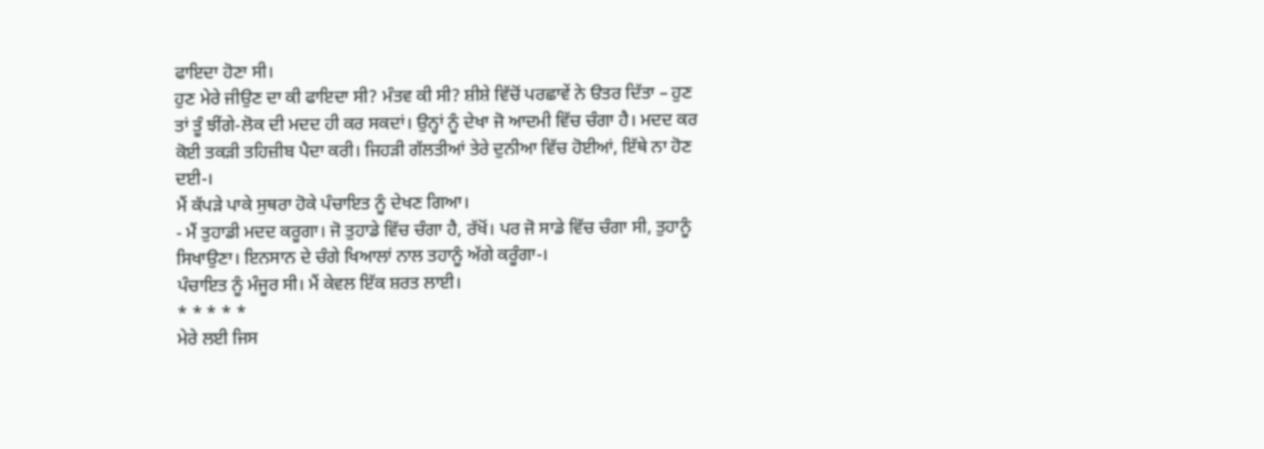ਫਾਇਦਾ ਹੋਣਾ ਸੀ।
ਹੁਣ ਮੇਰੇ ਜੀਉਣ ਦਾ ਕੀ ਫਾਇਦਾ ਸੀ? ਮੰਤਵ ਕੀ ਸੀ? ਸ਼ੀਸ਼ੇ ਵਿੱਚੋਂ ਪਰਛਾਵੇਂ ਨੇ ੳਤਰ ਦਿੱਤਾ – ਹੁਣ ਤਾਂ ਤੂੰ ਝੀਂਗੇ-ਲੋਕ ਦੀ ਮਦਦ ਹੀ ਕਰ ਸਕਦਾਂ। ਉਨ੍ਹਾਂ ਨੂੰ ਦੇਖਾ ਜੋ ਆਦਮੀ ਵਿੱਚ ਚੰਗਾ ਹੈ। ਮਦਦ ਕਰ ਕੋਈ ਤਕੜੀ ਤਹਿਜ਼ੀਬ ਪੈਦਾ ਕਰੀ। ਜਿਹੜੀ ਗੱਲਤੀਆਂ ਤੇਰੇ ਦੁਨੀਆ ਵਿੱਚ ਹੋਈਆਂ, ਇੱਥੇ ਨਾ ਹੋਣ ਦਈ-।
ਮੈਂ ਕੱਪੜੇ ਪਾਕੇ ਸੁਥਰਾ ਹੋਕੇ ਪੰਚਾਇਤ ਨੂੰ ਦੇਖਣ ਗਿਆ।
- ਮੈਂ ਤੁਹਾਡੀ ਮਦਦ ਕਰੂਗਾ। ਜੋ ਤੁਹਾਡੇ ਵਿੱਚ ਚੰਗਾ ਹੈ, ਰੱਖੋਂ। ਪਰ ਜੋ ਸਾਡੇ ਵਿੱਚ ਚੰਗਾ ਸੀ, ਤੁਹਾਨੂੰ ਸਿਖਾਉਣਾ। ਇਨਸਾਨ ਦੇ ਚੰਗੇ ਖਿਆਲਾਂ ਨਾਲ ਤਹਾਨੂੰ ਅੱਗੇ ਕਰੂੰਗਾ-।
ਪੰਚਾਇਤ ਨੂੰ ਮੰਜੂਰ ਸੀ। ਮੈਂ ਕੇਵਲ ਇੱਕ ਸ਼ਰਤ ਲਾਈ।
* * * * *
ਮੇਰੇ ਲਈ ਜਿਸ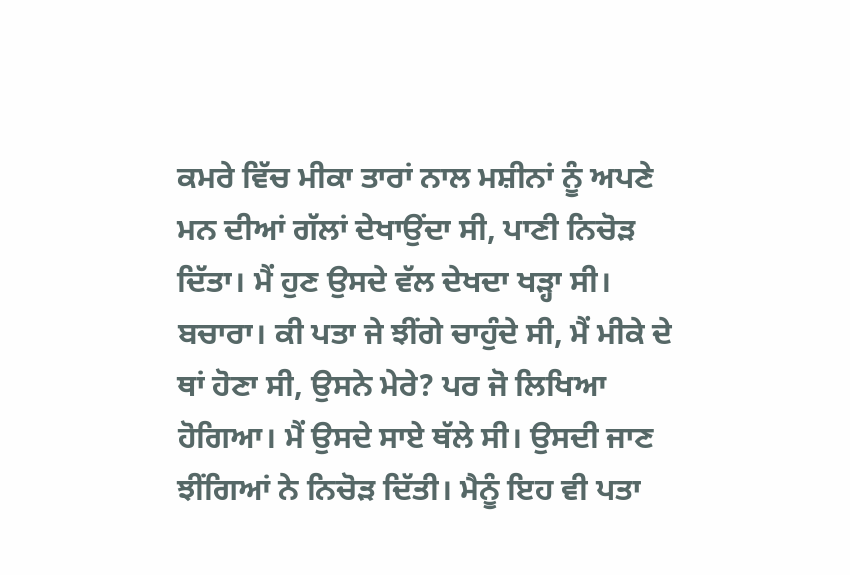ਕਮਰੇ ਵਿੱਚ ਮੀਕਾ ਤਾਰਾਂ ਨਾਲ ਮਸ਼ੀਨਾਂ ਨੂੰ ਅਪਣੇ ਮਨ ਦੀਆਂ ਗੱਲਾਂ ਦੇਖਾਉਂਦਾ ਸੀ, ਪਾਣੀ ਨਿਚੋੜ ਦਿੱਤਾ। ਮੈਂ ਹੁਣ ਉਸਦੇ ਵੱਲ ਦੇਖਦਾ ਖੜ੍ਹਾ ਸੀ। ਬਚਾਰਾ। ਕੀ ਪਤਾ ਜੇ ਝੀਂਗੇ ਚਾਹੁੰਦੇ ਸੀ, ਮੈਂ ਮੀਕੇ ਦੇ ਥਾਂ ਹੋਣਾ ਸੀ, ਉਸਨੇ ਮੇਰੇ? ਪਰ ਜੋ ਲਿਖਿਆ ਹੋਗਿਆ। ਮੈਂ ਉਸਦੇ ਸਾਏ ਥੱਲੇ ਸੀ। ਉਸਦੀ ਜਾਣ ਝੀਂਗਿਆਂ ਨੇ ਨਿਚੋੜ ਦਿੱਤੀ। ਮੈਨੂੰ ਇਹ ਵੀ ਪਤਾ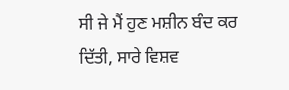ਸੀ ਜੇ ਮੈਂ ਹੁਣ ਮਸ਼ੀਨ ਬੰਦ ਕਰ ਦਿੱਤੀ, ਸਾਰੇ ਵਿਸ਼ਵ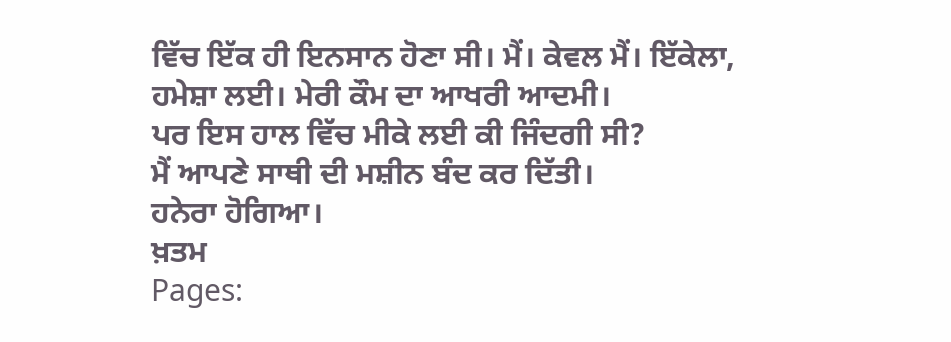ਵਿੱਚ ਇੱਕ ਹੀ ਇਨਸਾਨ ਹੋਣਾ ਸੀ। ਮੈਂ। ਕੇਵਲ ਮੈਂ। ਇੱਕੇਲਾ, ਹਮੇਸ਼ਾ ਲਈ। ਮੇਰੀ ਕੌਮ ਦਾ ਆਖਰੀ ਆਦਮੀ।
ਪਰ ਇਸ ਹਾਲ ਵਿੱਚ ਮੀਕੇ ਲਈ ਕੀ ਜਿੰਦਗੀ ਸੀ?
ਮੈਂ ਆਪਣੇ ਸਾਥੀ ਦੀ ਮਸ਼ੀਨ ਬੰਦ ਕਰ ਦਿੱਤੀ।
ਹਨੇਰਾ ਹੋਗਿਆ।
ਖ਼ਤਮ
Pages: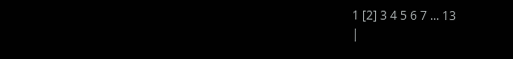1 [2] 3 4 5 6 7 ... 13
|